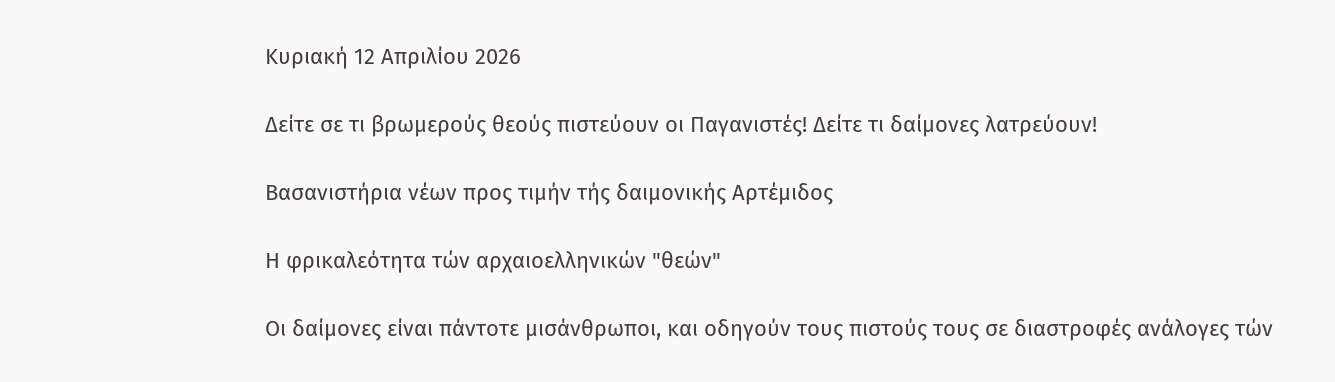Κυριακή 12 Απριλίου 2026

Δείτε σε τι βρωμερούς θεούς πιστεύουν οι Παγανιστές! Δείτε τι δαίμονες λατρεύουν!

Βασανιστήρια νέων προς τιμήν τής δαιμονικής Αρτέμιδος

Η φρικαλεότητα τών αρχαιοελληνικών "θεών"

Οι δαίμονες είναι πάντοτε μισάνθρωποι, και οδηγούν τους πιστούς τους σε διαστροφές ανάλογες τών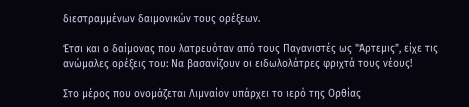διεστραμμένων δαιμονικών τους ορέξεων.

Έτσι και ο δαίμονας που λατρευόταν από τους Παγανιστές ως "Άρτεμις", είχε τις ανώμαλες ορέξεις του: Να βασανίζουν οι ειδωλολάτρες φριχτά τους νέους!

Στο μέρος που ονομάζεται Λιμναίον υπάρχει το ιερό της Ορθίας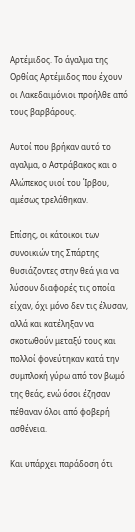Αρτέμιδος. Το άγαλμα της Ορθίας Αρτέμιδος που έχουν οι Λακεδαιμόνιοι προήλθε από τους βαρβάρους.

Αυτοί που βρήκαν αυτό το αγαλμα, ο Αστράβακος και ο Αλώπεκος υιοί του Ίρβου, αμέσως τρελάθηκαν.

Επίσης, οι κάτοικοι των συνοικιών της Σπάρτης θυσιάζοντες στην θεά για να λύσουν διαφορές τις οποία είχαν, όχι μόνο δεν τις έλυσαν, αλλά και κατέληξαν να σκοτωθούν μεταξύ τους και πολλοί φονεύτηκαν κατά την συμπλοκή γύρω από τον βωμό της θεάς, ενώ όσοι έζησαν πέθαναν όλοι από φοβερή ασθένεια.

Και υπάρχει παράδοση ότι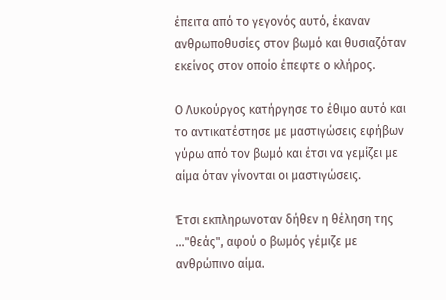έπειτα από το γεγονός αυτό, έκαναν ανθρωποθυσίες στον βωμό και θυσιαζόταν εκείνος στον οποίο έπεφτε ο κλήρος.

Ο Λυκούργος κατήργησε το έθιμο αυτό και το αντικατέστησε με μαστιγώσεις εφήβων γύρω από τον βωμό και έτσι να γεμίζει με αίμα όταν γίνονται οι μαστιγώσεις.

Έτσι εκπληρωνοταν δήθεν η θέληση της ..."θεάς", αφού ο βωμός γέμιζε με ανθρώπινο αίμα.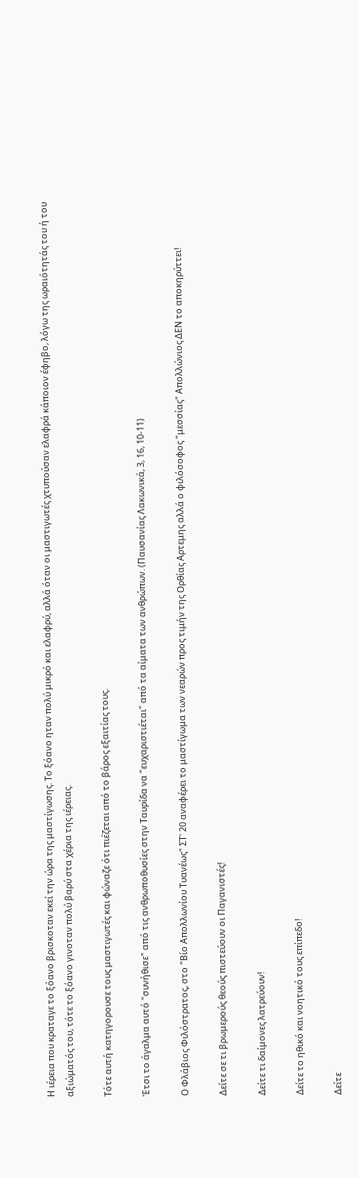Η ιέρεια που κραταγε το ξόανο βρισκοταν εκεί την ώρα της μαστίγωσης. Το ξόανο ηταν πολύ μικρό και ελαφρύ, αλλά όταν οι μαστιγωτές χτυπούσαν ελαφρά κάποιον έφηβο, λόγω της ωραιότητάς του ή του αξιώματός του, τότε το ξόανο γινοταν πολύ βαρύ στα χέρια της ιέρειας.

Τότε αυτή κατηγορουσε τους μαστιγωτές και φώναζε ότι πιέζεται από το βάρος εξαιτίας τους.

Έτσι το άγαλμα αυτό "συνήθισε" από τις ανθρωποθυσίες στην Ταυρίδα να "ευχαριστιέται" από τα αίματα των ανθρώπων. (Παυσανίας Λακωνικά, 3, 16, 10-11)

Ο Φλάβιος Φιλόστρατος, στο "Βίο Απολλωνίου Τυανέως" ΣΤ' 20 αναφέρει το μαστίγωμα των νεαρών προς τιμήν της Ορθίας Αρτεμης αλλά ο φιλόσοφος "μεσσίας" Απολλώνιος ΔΕΝ το αποκηρύττει!

Δείτε σε τι βρωμερούς θεούς πιστεύουν οι Παγανιστές!

Δείτε τι δαίμονες λατρεύουν!

Δείτε το ηθικό και νοητικό τους επίπεδο!

Δείτε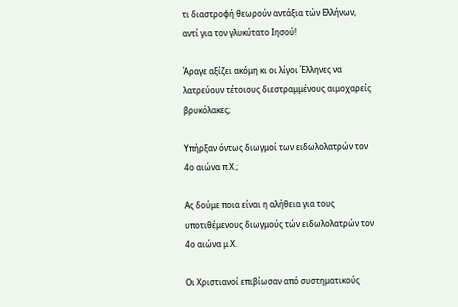τι διαστροφή θεωρούν αντάξια τών Ελλήνων, αντί για τον γλυκύτατο Ιησού!

Άραγε αξίζει ακόμη κι οι λίγοι Έλληνες να λατρεύουν τέτοιους διεστραμμένους αιμοχαρείς βρυκόλακες;

Υπήρξαν όντως διωγμοί των ειδωλολατρών τον 4ο αιώνα π.Χ.;

Ας δούμε ποια είναι η αλήθεια για τους υποτιθέμενους διωγμούς τών ειδωλολατρών τον 4ο αιώνα μ.Χ.

Οι Χριστιανοί επιβίωσαν από συστηματικούς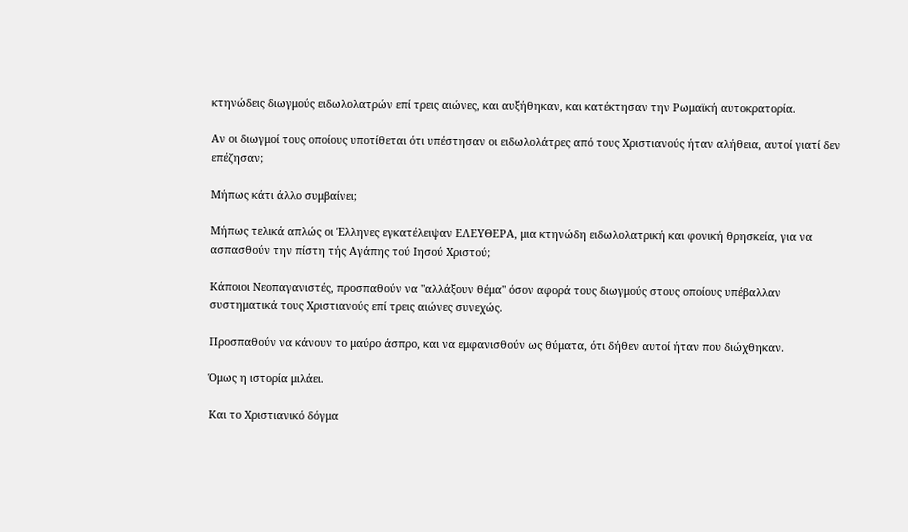κτηνώδεις διωγμούς ειδωλολατρών επί τρεις αιώνες, και αυξήθηκαν, και κατέκτησαν την Ρωμαϊκή αυτοκρατορία.

Αν οι διωγμοί τους οποίους υποτίθεται ότι υπέστησαν οι ειδωλολάτρες από τους Χριστιανούς ήταν αλήθεια, αυτοί γιατί δεν επέζησαν;

Μήπως κάτι άλλο συμβαίνει;

Μήπως τελικά απλώς οι Έλληνες εγκατέλειψαν ΕΛΕΥΘΕΡΑ, μια κτηνώδη ειδωλολατρική και φονική θρησκεία, για να ασπασθούν την πίστη τής Αγάπης τού Ιησού Χριστού;

Κάποιοι Νεοπαγανιστές, προσπαθούν να "αλλάξουν θέμα" όσον αφορά τους διωγμούς στους οποίους υπέβαλλαν συστηματικά τους Χριστιανούς επί τρεις αιώνες συνεχώς.

Προσπαθούν να κάνουν το μαύρο άσπρο, και να εμφανισθούν ως θύματα, ότι δήθεν αυτοί ήταν που διώχθηκαν.

Όμως η ιστορία μιλάει.

Και το Χριστιανικό δόγμα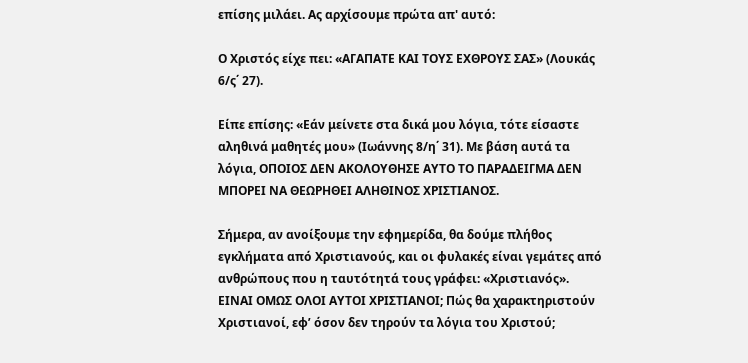επίσης μιλάει. Ας αρχίσουμε πρώτα απ' αυτό:

Ο Χριστός είχε πει: «ΑΓΑΠΑΤΕ ΚΑΙ ΤΟΥΣ ΕΧΘΡΟΥΣ ΣΑΣ» (Λουκάς 6/ς΄ 27).

Είπε επίσης: «Εάν μείνετε στα δικά μου λόγια, τότε είσαστε αληθινά μαθητές μου» (Ιωάννης 8/η΄ 31). Με βάση αυτά τα λόγια, ΟΠΟΙΟΣ ΔΕΝ ΑΚΟΛΟΥΘΗΣΕ ΑΥΤΟ ΤΟ ΠΑΡΑΔΕΙΓΜΑ ΔΕΝ ΜΠΟΡΕΙ ΝΑ ΘΕΩΡΗΘΕΙ ΑΛΗΘΙΝΟΣ ΧΡΙΣΤΙΑΝΟΣ.

Σήμερα, αν ανοίξουμε την εφημερίδα, θα δούμε πλήθος εγκλήματα από Χριστιανούς, και οι φυλακές είναι γεμάτες από ανθρώπους που η ταυτότητά τους γράφει: «Χριστιανός». ΕΙΝΑΙ ΟΜΩΣ ΟΛΟΙ ΑΥΤΟΙ ΧΡΙΣΤΙΑΝΟΙ; Πώς θα χαρακτηριστούν Χριστιανοί, εφ’ όσον δεν τηρούν τα λόγια του Χριστού;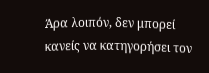Άρα λοιπόν, δεν μπορεί κανείς να κατηγορήσει τον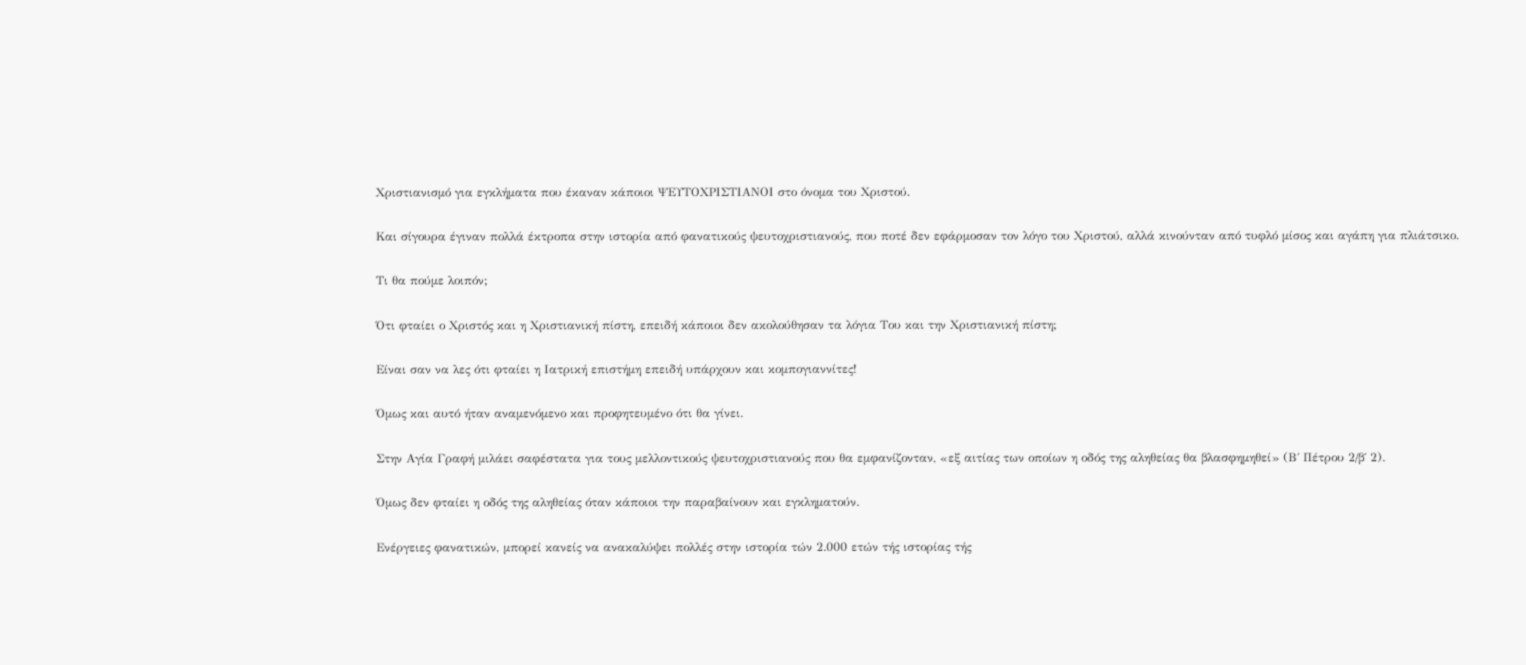Χριστιανισμό για εγκλήματα που έκαναν κάποιοι ΨΕΥΤΟΧΡΙΣΤΙΑΝΟΙ στο όνομα του Χριστού.

Και σίγουρα έγιναν πολλά έκτροπα στην ιστορία από φανατικούς ψευτοχριστιανούς, που ποτέ δεν εφάρμοσαν τον λόγο του Χριστού, αλλά κινούνταν από τυφλό μίσος και αγάπη για πλιάτσικο.

Τι θα πούμε λοιπόν;

Ότι φταίει ο Χριστός και η Χριστιανική πίστη, επειδή κάποιοι δεν ακολούθησαν τα λόγια Του και την Χριστιανική πίστη;

Είναι σαν να λες ότι φταίει η Ιατρική επιστήμη επειδή υπάρχουν και κομπογιαννίτες!

Όμως και αυτό ήταν αναμενόμενο και προφητευμένο ότι θα γίνει.

Στην Αγία Γραφή μιλάει σαφέστατα για τους μελλοντικούς ψευτοχριστιανούς που θα εμφανίζονταν, «εξ αιτίας των οποίων η οδός της αληθείας θα βλασφημηθεί» (Β΄ Πέτρου 2/β΄ 2).

Όμως δεν φταίει η οδός της αληθείας όταν κάποιοι την παραβαίνουν και εγκληματούν.

Ενέργειες φανατικών, μπορεί κανείς να ανακαλύψει πολλές στην ιστορία τών 2.000 ετών τής ιστορίας τής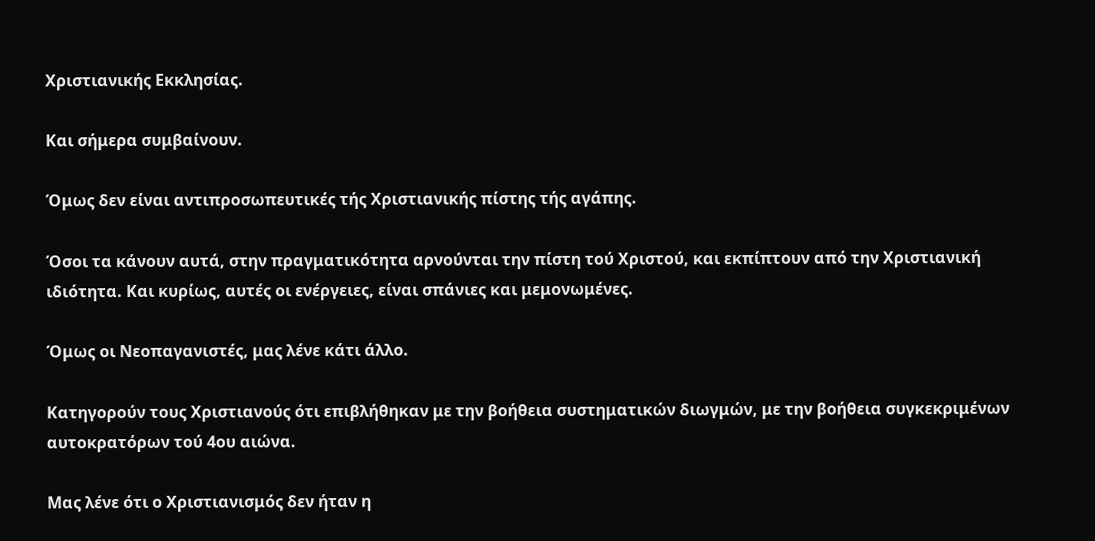Χριστιανικής Εκκλησίας.

Και σήμερα συμβαίνουν.

Όμως δεν είναι αντιπροσωπευτικές τής Χριστιανικής πίστης τής αγάπης.

Όσοι τα κάνουν αυτά, στην πραγματικότητα αρνούνται την πίστη τού Χριστού, και εκπίπτουν από την Χριστιανική ιδιότητα. Και κυρίως, αυτές οι ενέργειες, είναι σπάνιες και μεμονωμένες.

Όμως οι Νεοπαγανιστές, μας λένε κάτι άλλο.

Κατηγορούν τους Χριστιανούς ότι επιβλήθηκαν με την βοήθεια συστηματικών διωγμών, με την βοήθεια συγκεκριμένων αυτοκρατόρων τού 4ου αιώνα.

Μας λένε ότι ο Χριστιανισμός δεν ήταν η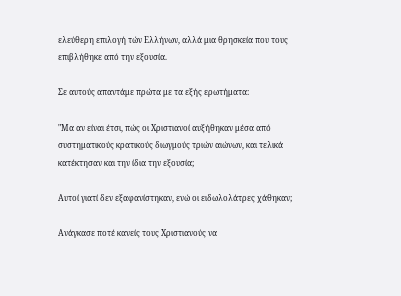ελεύθερη επιλογή τών Ελλήνων, αλλά μια θρησκεία που τους επιβλήθηκε από την εξουσία.

Σε αυτούς απαντάμε πρώτα με τα εξής ερωτήματα:

"Μα αν είναι έτσι, πώς οι Χριστιανοί αυξήθηκαν μέσα από συστηματικούς κρατικούς διωγμούς τριών αιώνων, και τελικά κατέκτησαν και την ίδια την εξουσία;

Αυτοί γιατί δεν εξαφανίστηκαν, ενώ οι ειδωλολάτρες χάθηκαν;

Ανάγκασε ποτέ κανείς τους Χριστιανούς να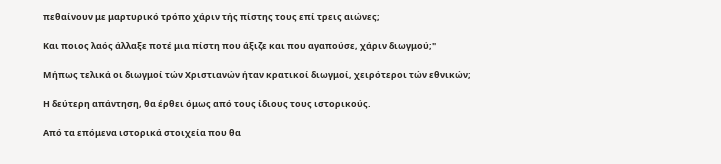πεθαίνουν με μαρτυρικό τρόπο χάριν τής πίστης τους επί τρεις αιώνες;

Και ποιος λαός άλλαξε ποτέ μια πίστη που άξιζε και που αγαπούσε, χάριν διωγμού;"

Μήπως τελικά οι διωγμοί τών Χριστιανών ήταν κρατικοί διωγμοί, χειρότεροι τών εθνικών;

Η δεύτερη απάντηση, θα έρθει όμως από τους ίδιους τους ιστορικούς.

Από τα επόμενα ιστορικά στοιχεία που θα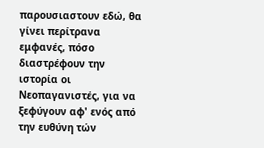παρουσιαστουν εδώ, θα γίνει περίτρανα εμφανές, πόσο διαστρέφουν την ιστορία οι Νεοπαγανιστές, για να ξεφύγουν αφ' ενός από την ευθύνη τών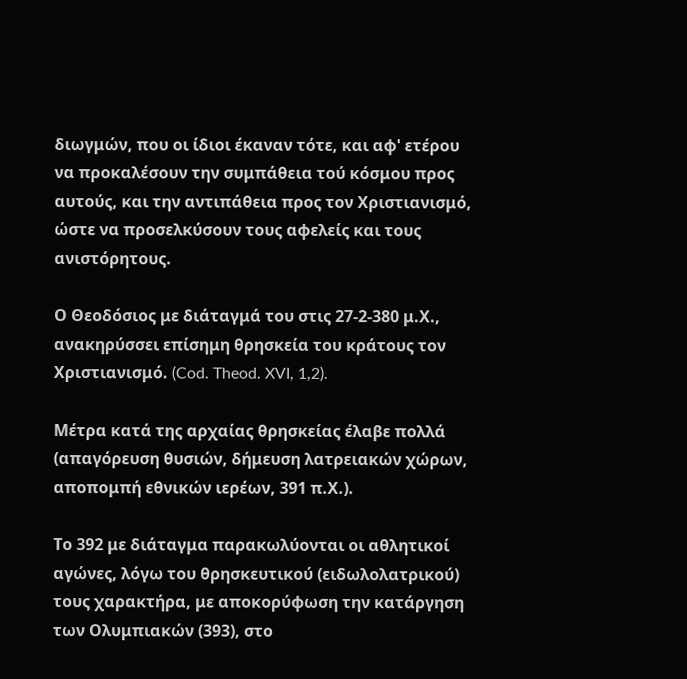διωγμών, που οι ίδιοι έκαναν τότε, και αφ' ετέρου να προκαλέσουν την συμπάθεια τού κόσμου προς αυτούς, και την αντιπάθεια προς τον Χριστιανισμό, ώστε να προσελκύσουν τους αφελείς και τους ανιστόρητους.

Ο Θεοδόσιος με διάταγμά του στις 27-2-380 μ.Χ., ανακηρύσσει επίσημη θρησκεία του κράτους τον Χριστιανισμό. (Cod. Theod. XVI, 1,2).

Μέτρα κατά της αρχαίας θρησκείας έλαβε πολλά (απαγόρευση θυσιών, δήμευση λατρειακών χώρων, αποπομπή εθνικών ιερέων, 391 π.Χ.).

Το 392 με διάταγμα παρακωλύονται οι αθλητικοί αγώνες, λόγω του θρησκευτικού (ειδωλολατρικού) τους χαρακτήρα, με αποκορύφωση την κατάργηση των Ολυμπιακών (393), στο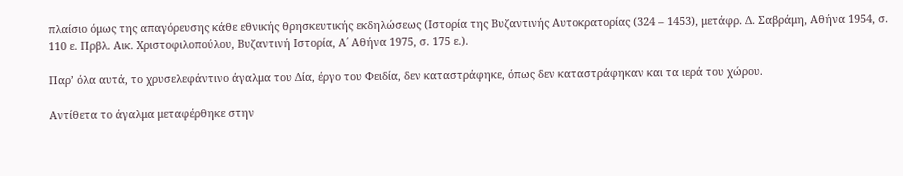πλαίσιο όμως της απαγόρευσης κάθε εθνικής θρησκευτικής εκδηλώσεως (Ιστορία της Βυζαντινής Αυτοκρατορίας (324 – 1453), μετάφρ. Δ. Σαβράμη, Αθήνα 1954, σ. 110 ε. Πρβλ. Αικ. Χριστοφιλοπούλου, Βυζαντινή Ιστορία, Α΄ Αθήνα 1975, σ. 175 ε.).

Παρ’ όλα αυτά, το χρυσελεφάντινο άγαλμα του Δία, έργο του Φειδία, δεν καταστράφηκε, όπως δεν καταστράφηκαν και τα ιερά του χώρου.

Αντίθετα το άγαλμα μεταφέρθηκε στην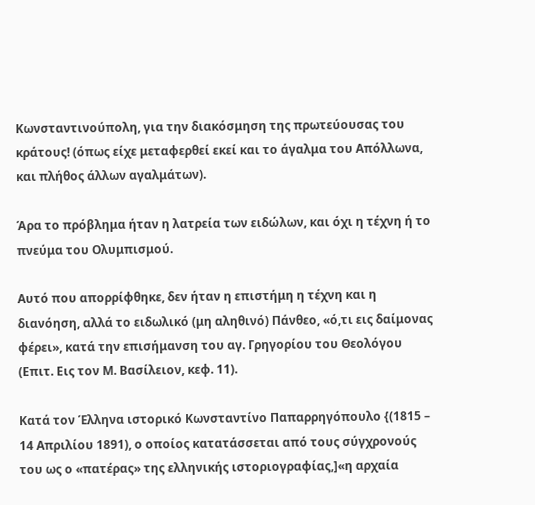Κωνσταντινούπολη, για την διακόσμηση της πρωτεύουσας του κράτους! (όπως είχε μεταφερθεί εκεί και το άγαλμα του Απόλλωνα, και πλήθος άλλων αγαλμάτων).

Άρα το πρόβλημα ήταν η λατρεία των ειδώλων, και όχι η τέχνη ή το πνεύμα του Ολυμπισμού.

Αυτό που απορρίφθηκε, δεν ήταν η επιστήμη η τέχνη και η διανόηση, αλλά το ειδωλικό (μη αληθινό) Πάνθεο, «ό,τι εις δαίμονας φέρει», κατά την επισήμανση του αγ. Γρηγορίου του Θεολόγου (Επιτ. Εις τον Μ. Βασίλειον, κεφ. 11).

Κατά τον Έλληνα ιστορικό Κωνσταντίνο Παπαρρηγόπουλο {(1815 – 14 Απριλίου 1891), ο οποίος κατατάσσεται από τους σύγχρονούς του ως ο «πατέρας» της ελληνικής ιστοριογραφίας,]«η αρχαία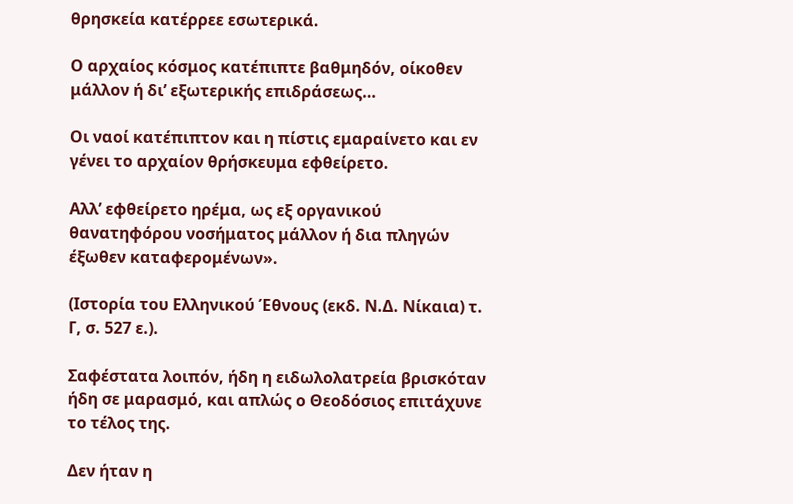θρησκεία κατέρρεε εσωτερικά.

Ο αρχαίος κόσμος κατέπιπτε βαθμηδόν, οίκοθεν μάλλον ή δι’ εξωτερικής επιδράσεως…

Οι ναοί κατέπιπτον και η πίστις εμαραίνετο και εν γένει το αρχαίον θρήσκευμα εφθείρετο.

Αλλ’ εφθείρετο ηρέμα, ως εξ οργανικού θανατηφόρου νοσήματος μάλλον ή δια πληγών έξωθεν καταφερομένων».

(Ιστορία του Ελληνικού Έθνους (εκδ. Ν.Δ. Νίκαια) τ. Γ, σ. 527 ε.).

Σαφέστατα λοιπόν, ήδη η ειδωλολατρεία βρισκόταν ήδη σε μαρασμό, και απλώς ο Θεοδόσιος επιτάχυνε το τέλος της.

Δεν ήταν η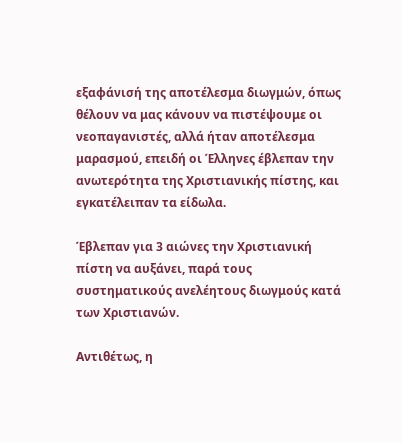εξαφάνισή της αποτέλεσμα διωγμών, όπως θέλουν να μας κάνουν να πιστέψουμε οι νεοπαγανιστές, αλλά ήταν αποτέλεσμα μαρασμού, επειδή οι Έλληνες έβλεπαν την ανωτερότητα της Χριστιανικής πίστης, και εγκατέλειπαν τα είδωλα.

Έβλεπαν για 3 αιώνες την Χριστιανική πίστη να αυξάνει, παρά τους συστηματικούς ανελέητους διωγμούς κατά των Χριστιανών.

Αντιθέτως, η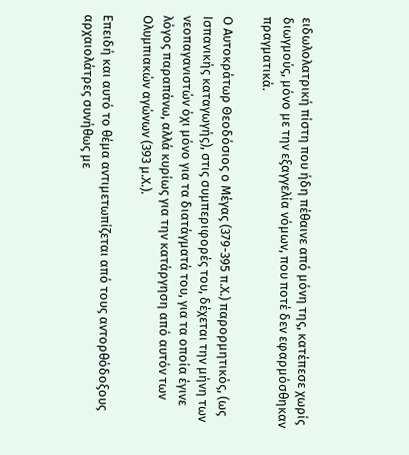ειδωλολατρική πίστη που ήδη πέθαινε από μόνη της, κατέπεσε χωρίς διωγμούς, μόνο με την εξαγγελία νόμων, που ποτέ δεν εφαρμόσθηκαν πραγματικά.

Ο Αυτοκράτωρ Θεοδόσιος ο Μέγας (379-395 π.Χ.) παρορμητικός, (ως Ισπανικής καταγωγής), στις συμπεριφορές του, δέχεται την μήνη των νεοπαγανιστών όχι μόνο για τα διατάγματά του, για τα οποία έγινε λόγος παραπάνω, αλλά κυρίως για την κατάργηση από αυτόν των Ολυμπιακών αγώνων (393 μ.Χ.).

Επειδή και αυτό το θέμα αντιμετωπίζεται από τους αντορθόδοξους αρχαιολάτρες συνήθως με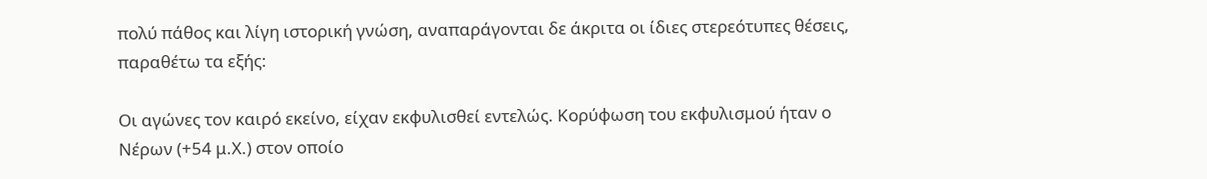πολύ πάθος και λίγη ιστορική γνώση, αναπαράγονται δε άκριτα οι ίδιες στερεότυπες θέσεις, παραθέτω τα εξής:

Οι αγώνες τον καιρό εκείνο, είχαν εκφυλισθεί εντελώς. Κορύφωση του εκφυλισμού ήταν ο Νέρων (+54 μ.Χ.) στον οποίο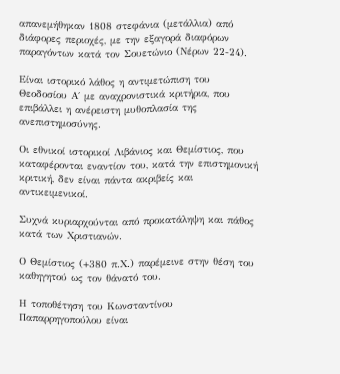απανεμήθηκαν 1808 στεφάνια (μετάλλια) από διάφορες περιοχές, με την εξαγορά διαφόρων παραγόντων κατά τον Σουετώνιο (Νέρων 22-24).

Είναι ιστορικό λάθος η αντιμετώπιση του Θεοδοσίου Α΄ με αναχρονιστικά κριτήρια, που επιβάλλει η ανέρειστη μυθοπλασία της ανεπιστημοσύνης.

Οι εθνικοί ιστορικοί Λιβάνιος και Θεμίστιος, που καταφέρονται εναντίον του, κατά την επιστημονική κριτική, δεν είναι πάντα ακριβείς και αντικειμενικοί.

Συχνά κυριαρχούνται από προκατάληψη και πάθος κατά των Χριστιανών.

Ο Θεμίστιος (+380 π.Χ.) παρέμεινε στην θέση του καθηγητού ως τον θάνατό του.

Η τοποθέτηση του Κωνσταντίνου Παπαρρηγοπούλου είναι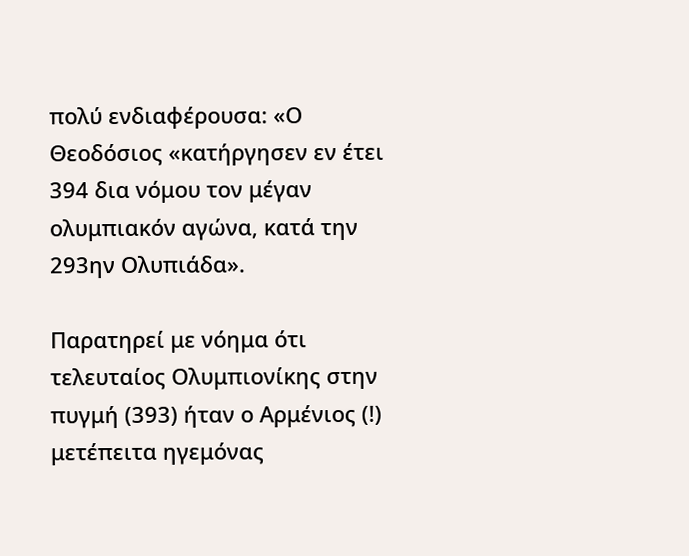πολύ ενδιαφέρουσα: «Ο Θεοδόσιος «κατήργησεν εν έτει 394 δια νόμου τον μέγαν ολυμπιακόν αγώνα, κατά την 293ην Ολυπιάδα».

Παρατηρεί με νόημα ότι τελευταίος Ολυμπιονίκης στην πυγμή (393) ήταν ο Αρμένιος (!) μετέπειτα ηγεμόνας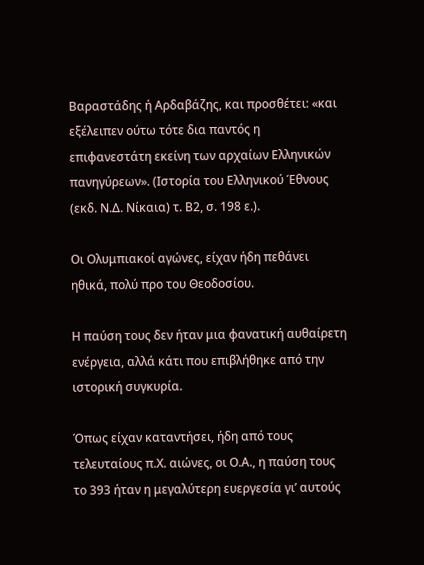Βαραστάδης ή Αρδαβάζης, και προσθέτει: «και εξέλειπεν ούτω τότε δια παντός η επιφανεστάτη εκείνη των αρχαίων Ελληνικών πανηγύρεων». (Ιστορία του Ελληνικού Έθνους (εκδ. Ν.Δ. Νίκαια) τ. Β2, σ. 198 ε.).

Οι Ολυμπιακοί αγώνες, είχαν ήδη πεθάνει ηθικά, πολύ προ του Θεοδοσίου.

Η παύση τους δεν ήταν μια φανατική αυθαίρετη ενέργεια, αλλά κάτι που επιβλήθηκε από την ιστορική συγκυρία.

Όπως είχαν καταντήσει, ήδη από τους τελευταίους π.Χ. αιώνες, οι Ο.Α., η παύση τους το 393 ήταν η μεγαλύτερη ευεργεσία γι’ αυτούς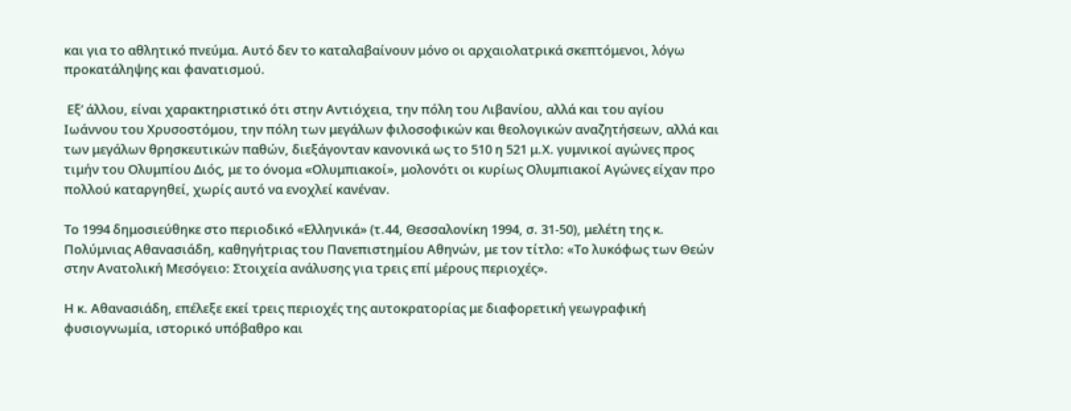και για το αθλητικό πνεύμα. Αυτό δεν το καταλαβαίνουν μόνο οι αρχαιολατρικά σκεπτόμενοι, λόγω προκατάληψης και φανατισμού.

 Εξ’ άλλου, είναι χαρακτηριστικό ότι στην Αντιόχεια, την πόλη του Λιβανίου, αλλά και του αγίου Ιωάννου του Χρυσοστόμου, την πόλη των μεγάλων φιλοσοφικών και θεολογικών αναζητήσεων, αλλά και των μεγάλων θρησκευτικών παθών, διεξάγονταν κανονικά ως το 510 η 521 μ.Χ. γυμνικοί αγώνες προς τιμήν του Ολυμπίου Διός, με το όνομα «Ολυμπιακοί», μολονότι οι κυρίως Ολυμπιακοί Αγώνες είχαν προ πολλού καταργηθεί, χωρίς αυτό να ενοχλεί κανέναν.

Το 1994 δημοσιεύθηκε στο περιοδικό «Ελληνικά» (τ.44, Θεσσαλονίκη 1994, σ. 31-50), μελέτη της κ. Πολύμνιας Αθανασιάδη, καθηγήτριας του Πανεπιστημίου Αθηνών, με τον τίτλο: «Το λυκόφως των Θεών στην Ανατολική Μεσόγειο: Στοιχεία ανάλυσης για τρεις επί μέρους περιοχές».

Η κ. Αθανασιάδη, επέλεξε εκεί τρεις περιοχές της αυτοκρατορίας με διαφορετική γεωγραφική φυσιογνωμία, ιστορικό υπόβαθρο και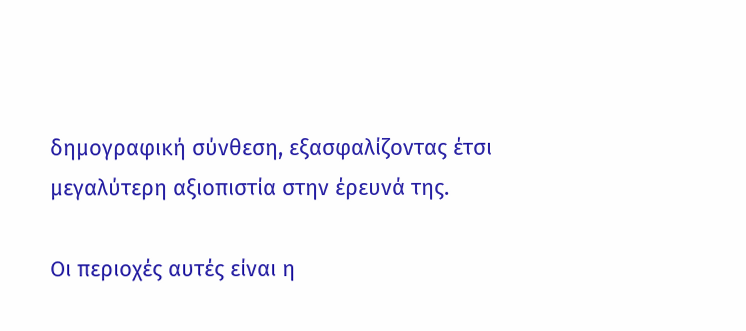δημογραφική σύνθεση, εξασφαλίζοντας έτσι μεγαλύτερη αξιοπιστία στην έρευνά της.

Οι περιοχές αυτές είναι η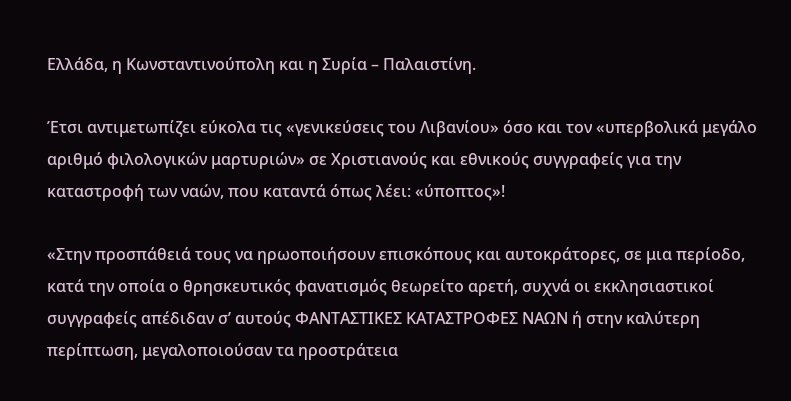Ελλάδα, η Κωνσταντινούπολη και η Συρία – Παλαιστίνη.

Έτσι αντιμετωπίζει εύκολα τις «γενικεύσεις του Λιβανίου» όσο και τον «υπερβολικά μεγάλο αριθμό φιλολογικών μαρτυριών» σε Χριστιανούς και εθνικούς συγγραφείς για την καταστροφή των ναών, που καταντά όπως λέει: «ύποπτος»!

«Στην προσπάθειά τους να ηρωοποιήσουν επισκόπους και αυτοκράτορες, σε μια περίοδο, κατά την οποία ο θρησκευτικός φανατισμός θεωρείτο αρετή, συχνά οι εκκλησιαστικοί συγγραφείς απέδιδαν σ’ αυτούς ΦΑΝΤΑΣΤΙΚΕΣ ΚΑΤΑΣΤΡΟΦΕΣ ΝΑΩΝ ή στην καλύτερη περίπτωση, μεγαλοποιούσαν τα ηροστράτεια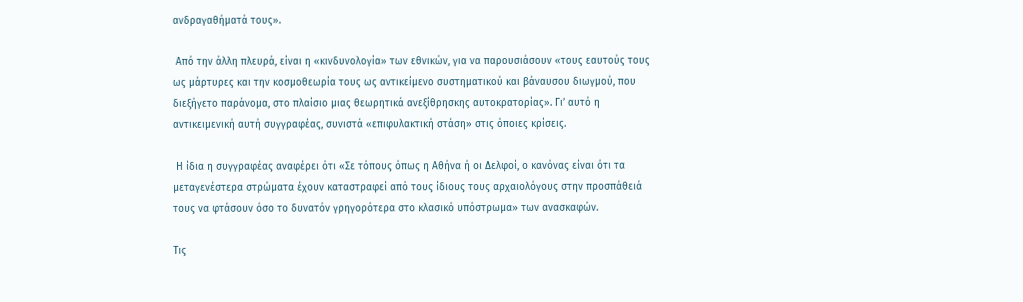ανδραγαθήματά τους».

 Από την άλλη πλευρά, είναι η «κινδυνολογία» των εθνικών, για να παρουσιάσουν «τους εαυτούς τους ως μάρτυρες και την κοσμοθεωρία τους ως αντικείμενο συστηματικού και βάναυσου διωγμού, που διεξήγετο παράνομα, στο πλαίσιο μιας θεωρητικά ανεξίθρησκης αυτοκρατορίας». Γι’ αυτό η αντικειμενική αυτή συγγραφέας, συνιστά «επιφυλακτική στάση» στις όποιες κρίσεις.

 Η ίδια η συγγραφέας αναφέρει ότι «Σε τόπους όπως η Αθήνα ή οι Δελφοί, ο κανόνας είναι ότι τα μεταγενέστερα στρώματα έχουν καταστραφεί από τους ίδιους τους αρχαιολόγους στην προσπάθειά τους να φτάσουν όσο το δυνατόν γρηγορότερα στο κλασικό υπόστρωμα» των ανασκαφών.

Τις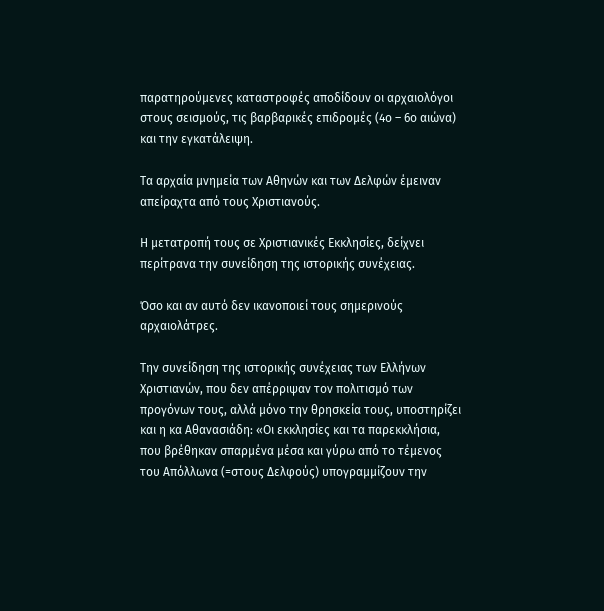παρατηρούμενες καταστροφές αποδίδουν οι αρχαιολόγοι στους σεισμούς, τις βαρβαρικές επιδρομές (4ο – 6ο αιώνα) και την εγκατάλειψη.

Τα αρχαία μνημεία των Αθηνών και των Δελφών έμειναν απείραχτα από τους Χριστιανούς.

Η μετατροπή τους σε Χριστιανικές Εκκλησίες, δείχνει περίτρανα την συνείδηση της ιστορικής συνέχειας.

Όσο και αν αυτό δεν ικανοποιεί τους σημερινούς αρχαιολάτρες.

Την συνείδηση της ιστορικής συνέχειας των Ελλήνων Χριστιανών, που δεν απέρριψαν τον πολιτισμό των προγόνων τους, αλλά μόνο την θρησκεία τους, υποστηρίζει και η κα Αθανασιάδη: «Οι εκκλησίες και τα παρεκκλήσια, που βρέθηκαν σπαρμένα μέσα και γύρω από το τέμενος του Απόλλωνα (=στους Δελφούς) υπογραμμίζουν την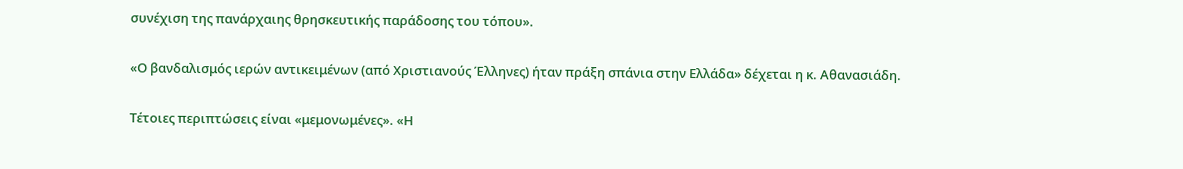συνέχιση της πανάρχαιης θρησκευτικής παράδοσης του τόπου».

«Ο βανδαλισμός ιερών αντικειμένων (από Χριστιανούς Έλληνες) ήταν πράξη σπάνια στην Ελλάδα» δέχεται η κ. Αθανασιάδη.

Τέτοιες περιπτώσεις είναι «μεμονωμένες». «Η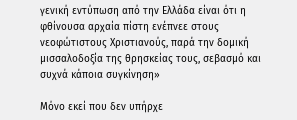γενική εντύπωση από την Ελλάδα είναι ότι η φθίνουσα αρχαία πίστη ενέπνεε στους νεοφώτιστους Χριστιανούς, παρά την δομική μισσαλοδοξία της θρησκείας τους, σεβασμό και συχνά κάποια συγκίνηση»

Μόνο εκεί που δεν υπήρχε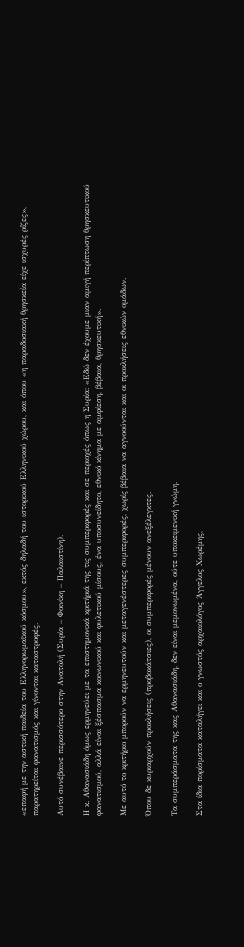«επαφή με την αστική παιδεία του Ελληνορωμαϊκού κόσμου», εκτός δηλαδή του ιστορικού Ελληνικού χώρου, και όπου «η παραδοσιακή θρησκεία είχε ισχυρές ρίζες», παρατηρείται φανατισμός και γίνονται καταστροφές.

Αυτό συνέβαινε περισσότερο στην Ανατολή (Συρία – Φοινίκη – Παλαιστίνη).

Η κ. Αθανασιάδη όμως ερμηνεύει με τα επιστημονικά κριτήριά της τις συμπεριφορές και σε περιοχές όπως η Συρία: «Εδώ δεν έχουμε μιαν αμιγή περίπτωση θρησκευτικού φανατισμού, αλλά είναι ξέσπασμα κοινωνικού και φυλετικού μίσους, ένα υποσυνείδητο, εθνικό κίνημα με αμφίεση, βέβαια, θρησκευτική».

Με αυτό το κριτήριο μπορούν να ερμηνευτούν και μεταγενέστερες συμπεριφορές, χωρίς βέβαια να αγνοούνται και οι προκλήσεις εθνικών ομάδων.

Όπου δε κυριαρχούν προκλήσεις (προβοκάτσιες), οι συμπεριφορές μένουν ανεξέλεγκτες.

Τα συμπεράσματα της κας Αθανασιάδη, δεν είναι μεμονωμένα, ούτε υποκειμενική γνώμη.

Στα ίδια πορίσματα καταλήγει και ο γνωστός αρχαιολόγος Άγγελος Χωρέμης,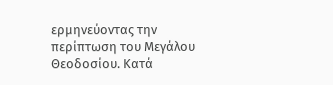ερμηνεύοντας την περίπτωση του Μεγάλου Θεοδοσίου. Κατά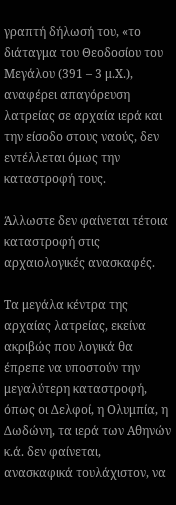γραπτή δήλωσή του, «το διάταγμα του Θεοδοσίου του Μεγάλου (391 – 3 μ.Χ.), αναφέρει απαγόρευση λατρείας σε αρχαία ιερά και την είσοδο στους ναούς, δεν εντέλλεται όμως την καταστροφή τους.

Άλλωστε δεν φαίνεται τέτοια καταστροφή στις αρχαιολογικές ανασκαφές.

Τα μεγάλα κέντρα της αρχαίας λατρείας, εκείνα ακριβώς που λογικά θα έπρεπε να υποστούν την μεγαλύτερη καταστροφή, όπως οι Δελφοί, η Ολυμπία, η Δωδώνη, τα ιερά των Αθηνών κ.ά. δεν φαίνεται, ανασκαφικά τουλάχιστον, να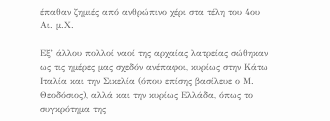έπαθαν ζημιές από ανθρώπινο χέρι στα τέλη του 4ου Αι. μ.Χ.

Εξ’ άλλου πολλοί ναοί της αρχαίας λατρείας σώθηκαν ως τις ημέρες μας σχεδόν ανέπαφοι, κυρίως στην Κάτω Ιταλία και την Σικελία (όπου επίσης βασίλευε ο Μ. Θεοδόσιος), αλλά και την κυρίως Ελλάδα, όπως το συγκρότημα της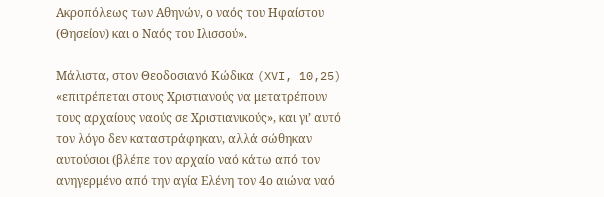Ακροπόλεως των Αθηνών, ο ναός του Ηφαίστου (Θησείον) και ο Ναός του Ιλισσού».

Μάλιστα, στον Θεοδοσιανό Κώδικα (XVI, 10,25) «επιτρέπεται στους Χριστιανούς να μετατρέπουν τους αρχαίους ναούς σε Χριστιανικούς», και γι’ αυτό τον λόγο δεν καταστράφηκαν, αλλά σώθηκαν αυτούσιοι (βλέπε τον αρχαίο ναό κάτω από τον ανηγερμένο από την αγία Ελένη τον 4ο αιώνα ναό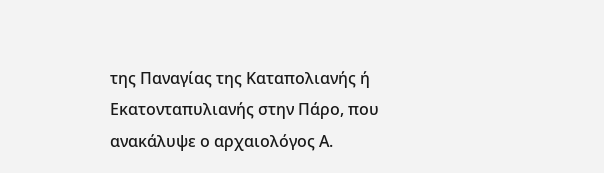της Παναγίας της Καταπολιανής ή Εκατονταπυλιανής στην Πάρο, που ανακάλυψε ο αρχαιολόγος Α.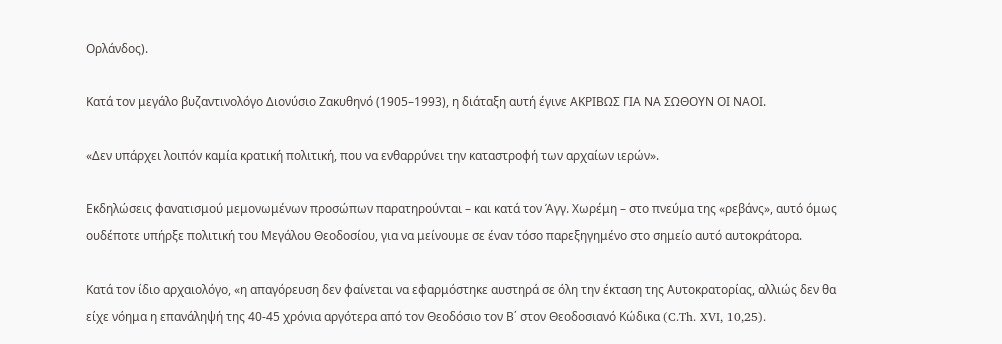Ορλάνδος).

Κατά τον μεγάλο βυζαντινολόγο Διονύσιο Ζακυθηνό (1905–1993), η διάταξη αυτή έγινε ΑΚΡΙΒΩΣ ΓΙΑ ΝΑ ΣΩΘΟΥΝ ΟΙ ΝΑΟΙ.

«Δεν υπάρχει λοιπόν καμία κρατική πολιτική, που να ενθαρρύνει την καταστροφή των αρχαίων ιερών».

Εκδηλώσεις φανατισμού μεμονωμένων προσώπων παρατηρούνται – και κατά τον Άγγ. Χωρέμη – στο πνεύμα της «ρεβάνς», αυτό όμως ουδέποτε υπήρξε πολιτική του Μεγάλου Θεοδοσίου, για να μείνουμε σε έναν τόσο παρεξηγημένο στο σημείο αυτό αυτοκράτορα.

Κατά τον ίδιο αρχαιολόγο, «η απαγόρευση δεν φαίνεται να εφαρμόστηκε αυστηρά σε όλη την έκταση της Αυτοκρατορίας, αλλιώς δεν θα είχε νόημα η επανάληψή της 40-45 χρόνια αργότερα από τον Θεοδόσιο τον Β΄ στον Θεοδοσιανό Κώδικα (C.Th. XVI, 10,25).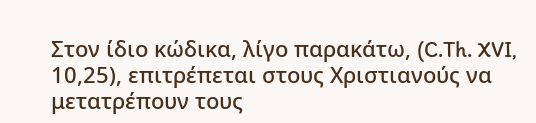Στον ίδιο κώδικα, λίγο παρακάτω, (C.Th. XVI, 10,25), επιτρέπεται στους Χριστιανούς να μετατρέπουν τους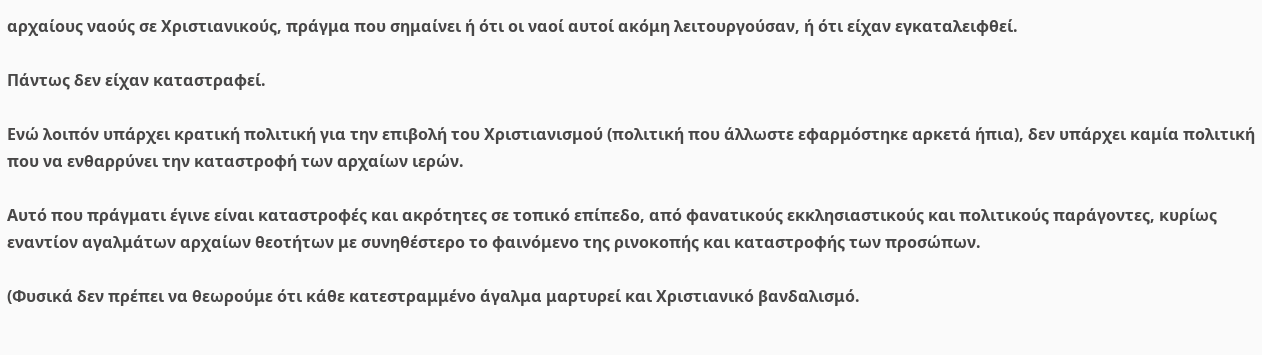αρχαίους ναούς σε Χριστιανικούς, πράγμα που σημαίνει ή ότι οι ναοί αυτοί ακόμη λειτουργούσαν, ή ότι είχαν εγκαταλειφθεί.

Πάντως δεν είχαν καταστραφεί.

Ενώ λοιπόν υπάρχει κρατική πολιτική για την επιβολή του Χριστιανισμού (πολιτική που άλλωστε εφαρμόστηκε αρκετά ήπια), δεν υπάρχει καμία πολιτική που να ενθαρρύνει την καταστροφή των αρχαίων ιερών.

Αυτό που πράγματι έγινε είναι καταστροφές και ακρότητες σε τοπικό επίπεδο, από φανατικούς εκκλησιαστικούς και πολιτικούς παράγοντες, κυρίως εναντίον αγαλμάτων αρχαίων θεοτήτων με συνηθέστερο το φαινόμενο της ρινοκοπής και καταστροφής των προσώπων.

(Φυσικά δεν πρέπει να θεωρούμε ότι κάθε κατεστραμμένο άγαλμα μαρτυρεί και Χριστιανικό βανδαλισμό.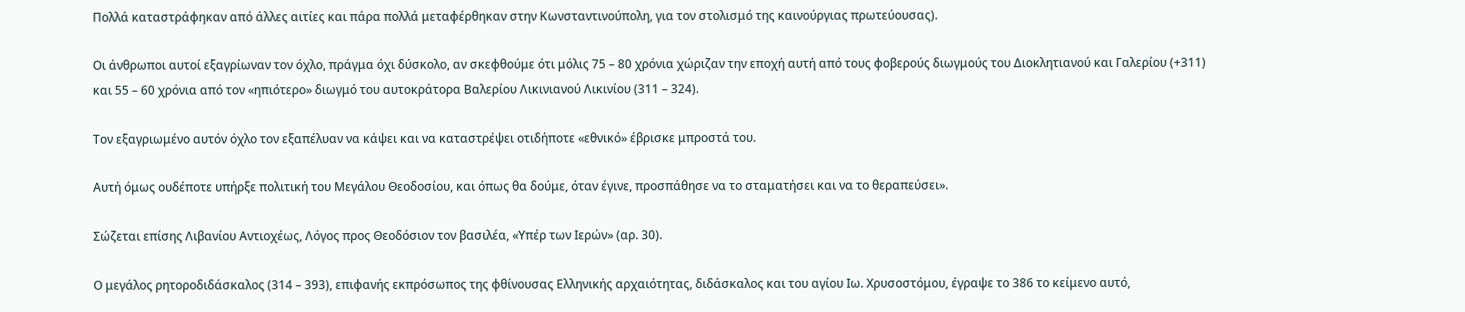Πολλά καταστράφηκαν από άλλες αιτίες και πάρα πολλά μεταφέρθηκαν στην Κωνσταντινούπολη, για τον στολισμό της καινούργιας πρωτεύουσας).

Οι άνθρωποι αυτοί εξαγρίωναν τον όχλο, πράγμα όχι δύσκολο, αν σκεφθούμε ότι μόλις 75 – 80 χρόνια χώριζαν την εποχή αυτή από τους φοβερούς διωγμούς του Διοκλητιανού και Γαλερίου (+311) και 55 – 60 χρόνια από τον «ηπιότερο» διωγμό του αυτοκράτορα Βαλερίου Λικινιανού Λικινίου (311 – 324).

Τον εξαγριωμένο αυτόν όχλο τον εξαπέλυαν να κάψει και να καταστρέψει οτιδήποτε «εθνικό» έβρισκε μπροστά του.

Αυτή όμως ουδέποτε υπήρξε πολιτική του Μεγάλου Θεοδοσίου, και όπως θα δούμε, όταν έγινε, προσπάθησε να το σταματήσει και να το θεραπεύσει».

Σώζεται επίσης Λιβανίου Αντιοχέως, Λόγος προς Θεοδόσιον τον βασιλέα, «Υπέρ των Ιερών» (αρ. 30).

Ο μεγάλος ρητοροδιδάσκαλος (314 – 393), επιφανής εκπρόσωπος της φθίνουσας Ελληνικής αρχαιότητας, διδάσκαλος και του αγίου Ιω. Χρυσοστόμου, έγραψε το 386 το κείμενο αυτό,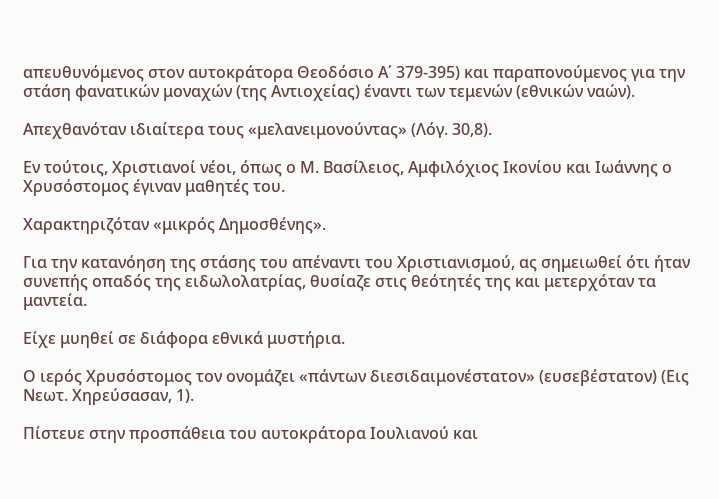απευθυνόμενος στον αυτοκράτορα Θεοδόσιο Α΄ 379-395) και παραπονούμενος για την στάση φανατικών μοναχών (της Αντιοχείας) έναντι των τεμενών (εθνικών ναών).

Απεχθανόταν ιδιαίτερα τους «μελανειμονούντας» (Λόγ. 30,8).

Εν τούτοις, Χριστιανοί νέοι, όπως ο Μ. Βασίλειος, Αμφιλόχιος Ικονίου και Ιωάννης ο Χρυσόστομος έγιναν μαθητές του.

Χαρακτηριζόταν «μικρός Δημοσθένης».

Για την κατανόηση της στάσης του απέναντι του Χριστιανισμού, ας σημειωθεί ότι ήταν συνεπής οπαδός της ειδωλολατρίας, θυσίαζε στις θεότητές της και μετερχόταν τα μαντεία.

Είχε μυηθεί σε διάφορα εθνικά μυστήρια.

Ο ιερός Χρυσόστομος τον ονομάζει «πάντων διεσιδαιμονέστατον» (ευσεβέστατον) (Εις Νεωτ. Χηρεύσασαν, 1).

Πίστευε στην προσπάθεια του αυτοκράτορα Ιουλιανού και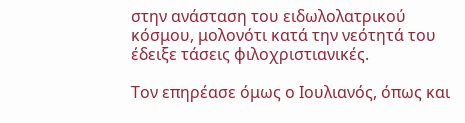στην ανάσταση του ειδωλολατρικού κόσμου, μολονότι κατά την νεότητά του έδειξε τάσεις φιλοχριστιανικές.

Τον επηρέασε όμως ο Ιουλιανός, όπως και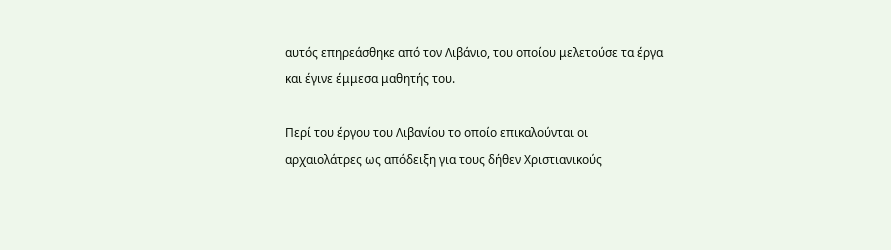αυτός επηρεάσθηκε από τον Λιβάνιο, του οποίου μελετούσε τα έργα και έγινε έμμεσα μαθητής του.

Περί του έργου του Λιβανίου το οποίο επικαλούνται οι αρχαιολάτρες ως απόδειξη για τους δήθεν Χριστιανικούς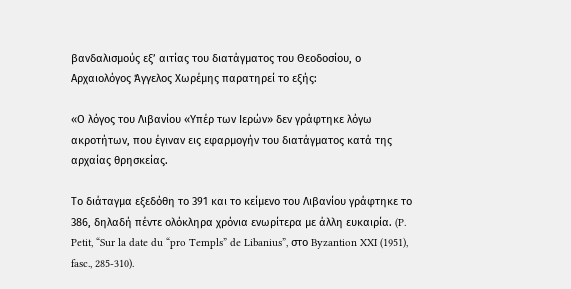βανδαλισμούς εξ’ αιτίας του διατάγματος του Θεοδοσίου, ο Αρχαιολόγος Άγγελος Χωρέμης παρατηρεί το εξής:

«Ο λόγος του Λιβανίου «Υπέρ των Ιερών» δεν γράφτηκε λόγω ακροτήτων, που έγιναν εις εφαρμογήν του διατάγματος κατά της αρχαίας θρησκείας.

Το διάταγμα εξεδόθη το 391 και το κείμενο του Λιβανίου γράφτηκε το 386, δηλαδή πέντε ολόκληρα χρόνια ενωρίτερα με άλλη ευκαιρία. (P. Petit, “Sur la date du “pro Templs” de Libanius”, στο Byzantion XXI (1951), fasc., 285-310).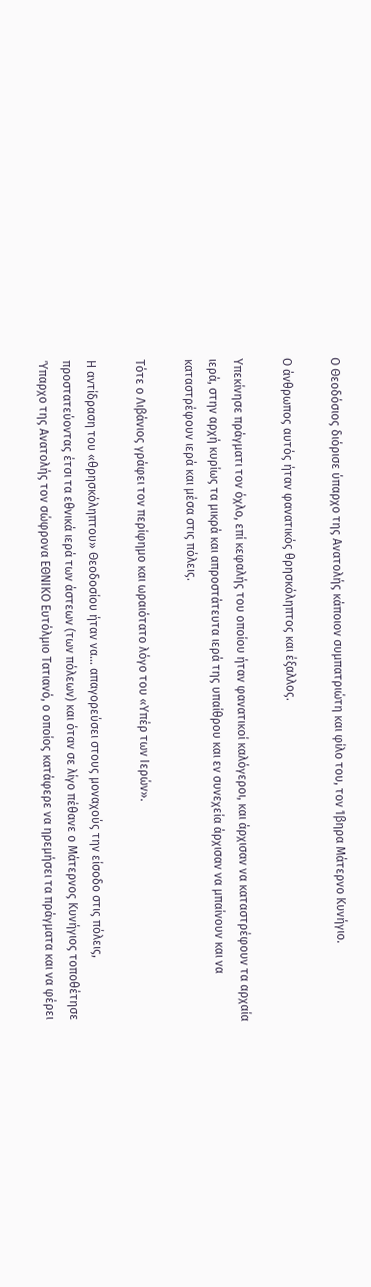Ο Θεοδόσιος διόρισε ύπαρχο της Ανατολής κάποιον συμπατριώτη και φίλο του, τον Ίβηρα Μάτερνο Κυνήγιο.

Ο άνθρωπος αυτός ήταν φανατικός θρησκόληπτος και έξαλλος.

Υπεκίνησε πράγματι τον όχλο, επί κεφαλής του οποίου ήταν φανατικοί καλόγεροι, και άρχισαν να καταστρέφουν τα αρχαία ιερά, στην αρχή κυρίως τα μικρά και απροστάτευτα ιερά της υπαίθρου και εν συνεχεία άρχισαν να μπαίνουν και να καταστρέφουν ιερά και μέσα στις πόλεις.

Τότε ο Λιβάνιος γράφει τον περίφημο και ωραιότατο λόγο του «Υπέρ των Ιερών».

Η αντίδραση του «θρησκόληπτου» Θεοδοσίου ήταν να… απαγορεύσει στους μοναχούς την είσοδο στις πόλεις, προστατεύοντας έτσι τα εθνικά ιερά των άστεων (των πόλεων) και όταν σε λίγο πέθανε ο Μάτερνος Κυνήγιος τοποθέτησε Ύπαρχο της Ανατολής τον σώφρονα ΕΘΝΙΚΟ Ευτόλμιο Τατιανό, ο οποίος κατάφερε να ηρεμήσει τα πράγματα και να φέρει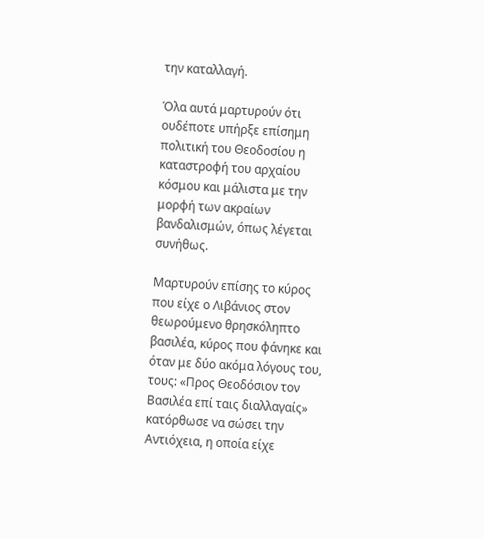την καταλλαγή.

Όλα αυτά μαρτυρούν ότι ουδέποτε υπήρξε επίσημη πολιτική του Θεοδοσίου η καταστροφή του αρχαίου κόσμου και μάλιστα με την μορφή των ακραίων βανδαλισμών, όπως λέγεται συνήθως.

Μαρτυρούν επίσης το κύρος που είχε ο Λιβάνιος στον θεωρούμενο θρησκόληπτο βασιλέα, κύρος που φάνηκε και όταν με δύο ακόμα λόγους του, τους: «Προς Θεοδόσιον τον Βασιλέα επί ταις διαλλαγαίς» κατόρθωσε να σώσει την Αντιόχεια, η οποία είχε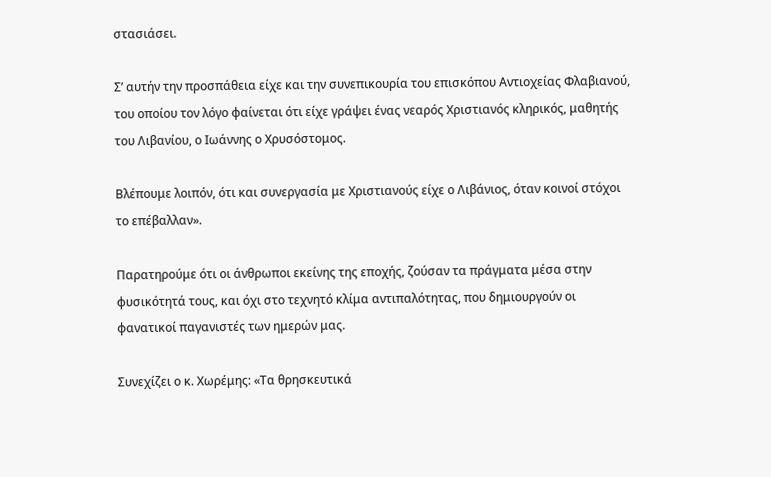στασιάσει.

Σ’ αυτήν την προσπάθεια είχε και την συνεπικουρία του επισκόπου Αντιοχείας Φλαβιανού, του οποίου τον λόγο φαίνεται ότι είχε γράψει ένας νεαρός Χριστιανός κληρικός, μαθητής του Λιβανίου, ο Ιωάννης ο Χρυσόστομος.

Βλέπουμε λοιπόν, ότι και συνεργασία με Χριστιανούς είχε ο Λιβάνιος, όταν κοινοί στόχοι το επέβαλλαν».

Παρατηρούμε ότι οι άνθρωποι εκείνης της εποχής, ζούσαν τα πράγματα μέσα στην φυσικότητά τους, και όχι στο τεχνητό κλίμα αντιπαλότητας, που δημιουργούν οι φανατικοί παγανιστές των ημερών μας.

Συνεχίζει ο κ. Χωρέμης: «Τα θρησκευτικά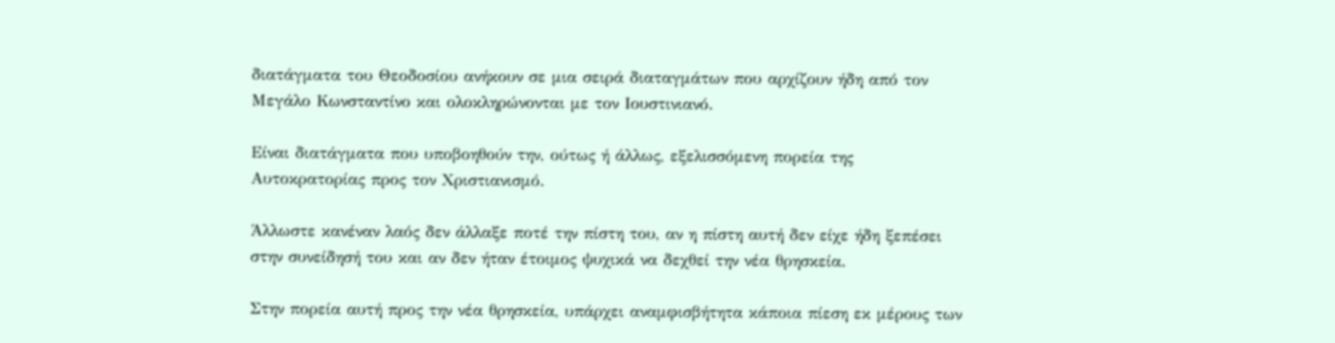διατάγματα του Θεοδοσίου ανήκουν σε μια σειρά διαταγμάτων που αρχίζουν ήδη από τον Μεγάλο Κωνσταντίνο και ολοκληρώνονται με τον Ιουστινιανό.

Είναι διατάγματα που υποβοηθούν την, ούτως ή άλλως, εξελισσόμενη πορεία της Αυτοκρατορίας προς τον Χριστιανισμό.

Άλλωστε κανέναν λαός δεν άλλαξε ποτέ την πίστη του, αν η πίστη αυτή δεν είχε ήδη ξεπέσει στην συνείδησή του και αν δεν ήταν έτοιμος ψυχικά να δεχθεί την νέα θρησκεία.

Στην πορεία αυτή προς την νέα θρησκεία, υπάρχει αναμφισβήτητα κάποια πίεση εκ μέρους των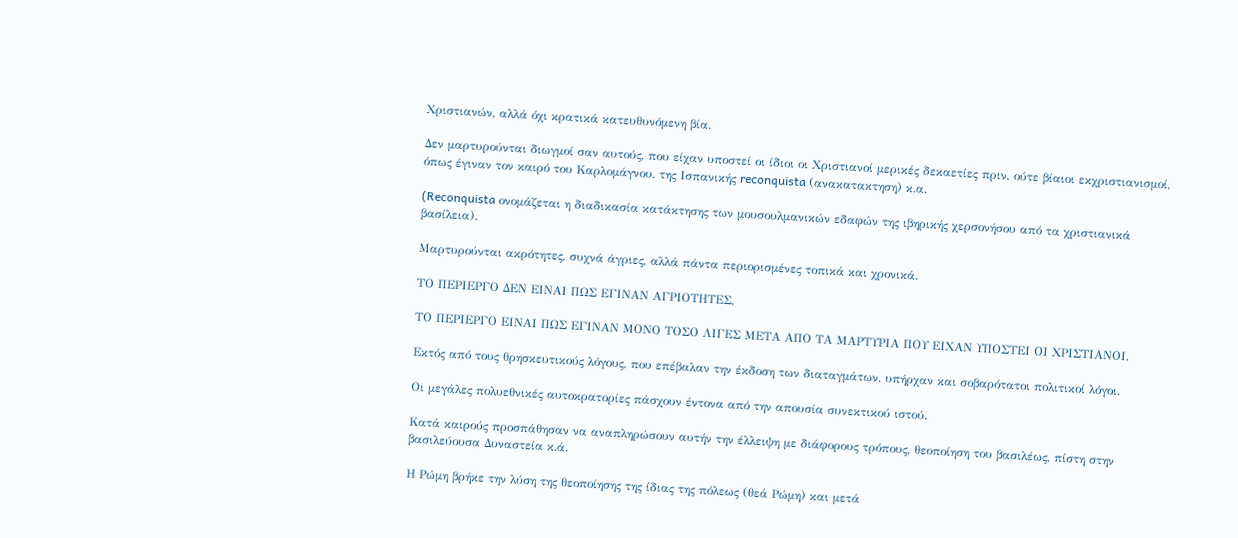Χριστιανών, αλλά όχι κρατικά κατευθυνόμενη βία.

Δεν μαρτυρούνται διωγμοί σαν αυτούς, που είχαν υποστεί οι ίδιοι οι Χριστιανοί μερικές δεκαετίες πριν, ούτε βίαιοι εκχριστιανισμοί, όπως έγιναν τον καιρό του Καρλομάγνου, της Ισπανικής reconquista (ανακατακτηση) κ.α.

(Reconquista ονομάζεται η διαδικασία κατάκτησης των μουσουλμανικών εδαφών της ιβηρικής χερσονήσου από τα χριστιανικά βασίλεια).

Μαρτυρούνται ακρότητες, συχνά άγριες, αλλά πάντα περιορισμένες τοπικά και χρονικά.

ΤΟ ΠΕΡΙΕΡΓΟ ΔΕΝ ΕΙΝΑΙ ΠΩΣ ΕΓΙΝΑΝ ΑΓΡΙΟΤΗΤΕΣ,

ΤΟ ΠΕΡΙΕΡΓΟ ΕΙΝΑΙ ΠΩΣ ΕΓΙΝΑΝ ΜΟΝΟ ΤΟΣΟ ΛΙΓΕΣ ΜΕΤΑ ΑΠΟ ΤΑ ΜΑΡΤΥΡΙΑ ΠΟΥ ΕΙΧΑΝ ΥΠΟΣΤΕΙ ΟΙ ΧΡΙΣΤΙΑΝΟΙ.

Εκτός από τους θρησκευτικούς λόγους, που επέβαλαν την έκδοση των διαταγμάτων, υπήρχαν και σοβαρότατοι πολιτικοί λόγοι.

Οι μεγάλες πολυεθνικές αυτοκρατορίες πάσχουν έντονα από την απουσία συνεκτικού ιστού.

Κατά καιρούς προσπάθησαν να αναπληρώσουν αυτήν την έλλειψη με διάφορους τρόπους, θεοποίηση του βασιλέως, πίστη στην βασιλεύουσα Δυναστεία κ.ά.

Η Ρώμη βρήκε την λύση της θεοποίησης της ίδιας της πόλεως (θεά Ρώμη) και μετά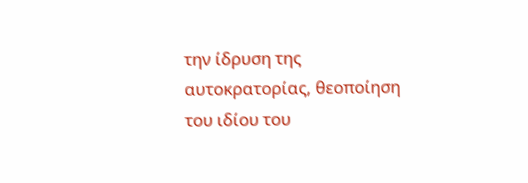την ίδρυση της αυτοκρατορίας, θεοποίηση του ιδίου του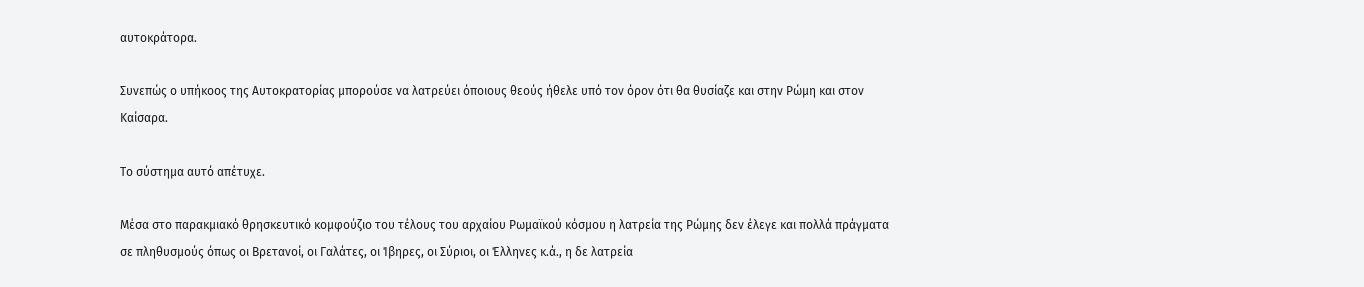αυτοκράτορα.

Συνεπώς ο υπήκοος της Αυτοκρατορίας μπορούσε να λατρεύει όποιους θεούς ήθελε υπό τον όρον ότι θα θυσίαζε και στην Ρώμη και στον Καίσαρα.

Το σύστημα αυτό απέτυχε.

Μέσα στο παρακμιακό θρησκευτικό κομφούζιο του τέλους του αρχαίου Ρωμαϊκού κόσμου η λατρεία της Ρώμης δεν έλεγε και πολλά πράγματα σε πληθυσμούς όπως οι Βρετανοί, οι Γαλάτες, οι Ίβηρες, οι Σύριοι, οι Έλληνες κ.ά., η δε λατρεία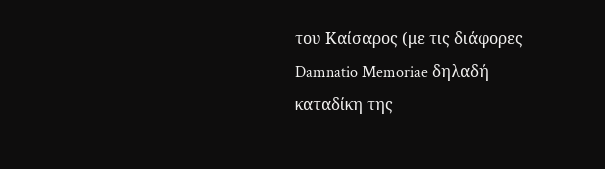του Καίσαρος (με τις διάφορες Damnatio Memoriae δηλαδή καταδίκη της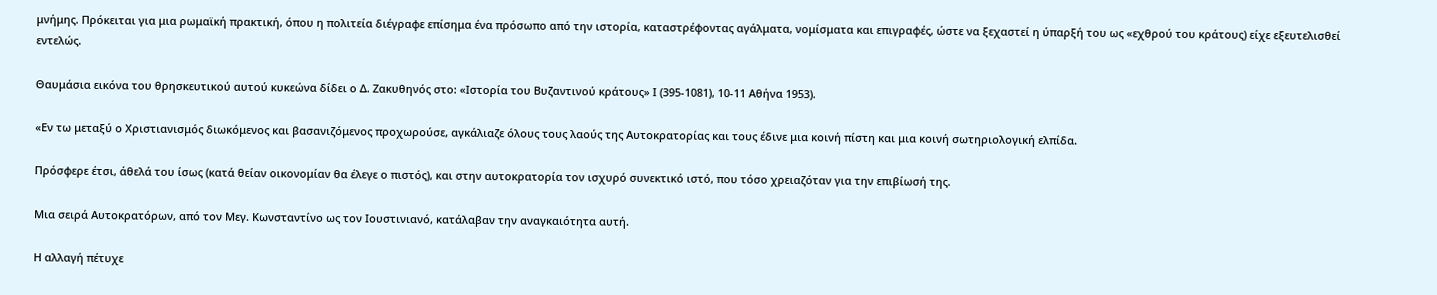μνήμης. Πρόκειται για μια ρωμαϊκή πρακτική, όπου η πολιτεία διέγραφε επίσημα ένα πρόσωπο από την ιστορία, καταστρέφοντας αγάλματα, νομίσματα και επιγραφές, ώστε να ξεχαστεί η ύπαρξή του ως «εχθρού του κράτους) είχε εξευτελισθεί εντελώς.

Θαυμάσια εικόνα του θρησκευτικού αυτού κυκεώνα δίδει ο Δ. Ζακυθηνός στο: «Ιστορία του Βυζαντινού κράτους» Ι (395-1081), 10-11 Αθήνα 1953).

«Εν τω μεταξύ ο Χριστιανισμός διωκόμενος και βασανιζόμενος προχωρούσε, αγκάλιαζε όλους τους λαούς της Αυτοκρατορίας και τους έδινε μια κοινή πίστη και μια κοινή σωτηριολογική ελπίδα.

Πρόσφερε έτσι, άθελά του ίσως (κατά θείαν οικονομίαν θα έλεγε ο πιστός), και στην αυτοκρατορία τον ισχυρό συνεκτικό ιστό, που τόσο χρειαζόταν για την επιβίωσή της.

Μια σειρά Αυτοκρατόρων, από τον Μεγ. Κωνσταντίνο ως τον Ιουστινιανό, κατάλαβαν την αναγκαιότητα αυτή.

Η αλλαγή πέτυχε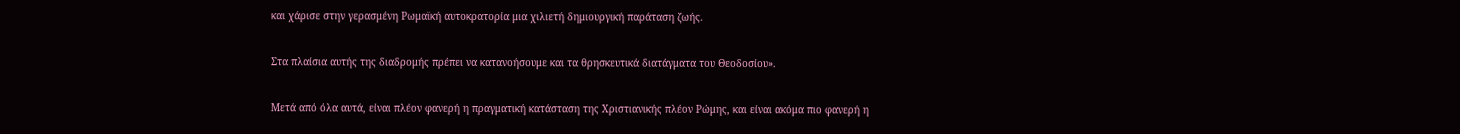και χάρισε στην γερασμένη Ρωμαϊκή αυτοκρατορία μια χιλιετή δημιουργική παράταση ζωής.

Στα πλαίσια αυτής της διαδρομής πρέπει να κατανοήσουμε και τα θρησκευτικά διατάγματα του Θεοδοσίου».

Μετά από όλα αυτά, είναι πλέον φανερή η πραγματική κατάσταση της Χριστιανικής πλέον Ρώμης, και είναι ακόμα πιο φανερή η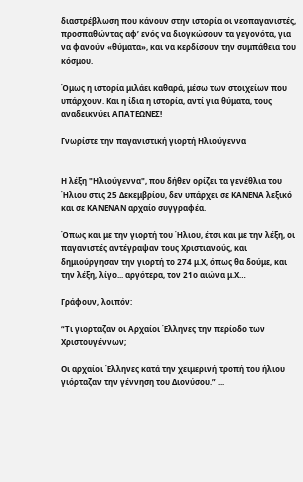διαστρέβλωση που κάνουν στην ιστορία οι νεοπαγανιστές, προσπαθώντας αφ’ ενός να διογκώσουν τα γεγονότα, για να φανούν «θύματα», και να κερδίσουν την συμπάθεια του κόσμου.

Όμως η ιστορία μιλάει καθαρά, μέσω των στοιχείων που υπάρχουν. Και η ίδια η ιστορία, αντί για θύματα, τους αναδεικνύει ΑΠΑΤΕΩΝΕΣ!

Γνωρίστε την παγανιστική γιορτή Ηλιούγεννα


Η λέξη "Ηλιούγεννα", που δήθεν ορίζει τα γενέθλια του Ήλιου στις 25 Δεκεμβρίου, δεν υπάρχει σε ΚΑΝΕΝΑ λεξικό και σε ΚΑΝΕΝΑΝ αρχαίο συγγραφέα.

Όπως και με την γιορτή του Ήλιου, έτσι και με την λέξη, οι παγανιστές αντέγραψαν τους Χριστιανούς, και δημιούργησαν την γιορτή το 274 μ.Χ, όπως θα δούμε, και την λέξη, λίγο... αργότερα, τον 21ο αιώνα μ.Χ…

Γράφουν, λοιπόν:

“Τι γιορταζαν οι Αρχαίοι Έλληνες την περίοδο των Χριστουγέννων;

Οι αρχαίοι Έλληνες κατά την χειμερινή τροπή του ήλιου γιόρταζαν την γέννηση του Διονύσου.” ...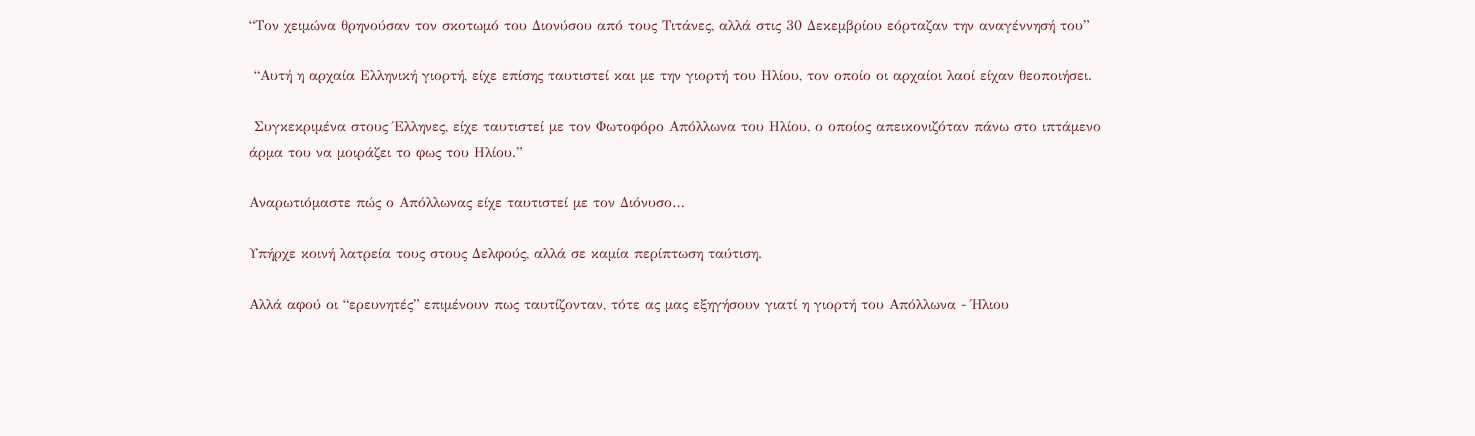“Τον χειμώνα θρηνούσαν τον σκοτωμό του Διονύσου από τους Τιτάνες, αλλά στις 30 Δεκεμβρίου εόρταζαν την αναγέννησή του”

 “Αυτή η αρχαία Ελληνική γιορτή, είχε επίσης ταυτιστεί και με την γιορτή του Ηλίου, τον οποίο οι αρχαίοι λαοί είχαν θεοποιήσει.

 Συγκεκριμένα στους Έλληνες, είχε ταυτιστεί με τον Φωτοφόρο Απόλλωνα του Ηλίου, ο οποίος απεικονιζόταν πάνω στο ιπτάμενο άρμα του να μοιράζει το φως του Ηλίου.”

Αναρωτιόμαστε πώς ο Απόλλωνας είχε ταυτιστεί με τον Διόνυσο…

Υπήρχε κοινή λατρεία τους στους Δελφούς, αλλά σε καμία περίπτωση ταύτιση.

Αλλά αφού οι “ερευνητές” επιμένουν πως ταυτίζονταν, τότε ας μας εξηγήσουν γιατί η γιορτή του Απόλλωνα - Ήλιου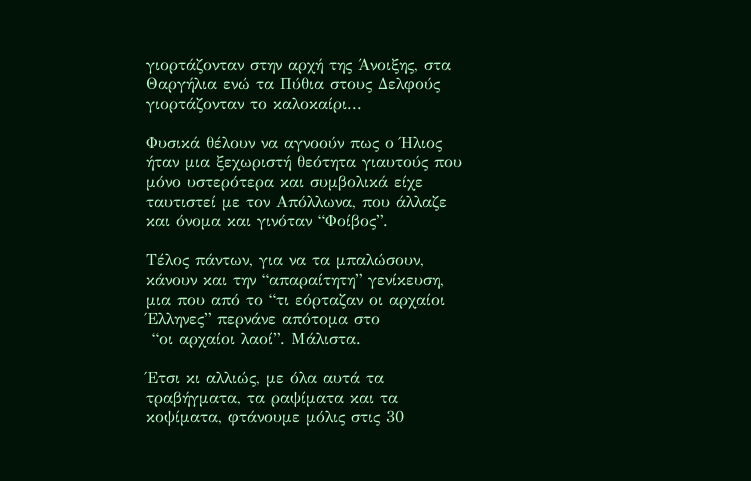γιορτάζονταν στην αρχή της Άνοιξης, στα Θαργήλια ενώ τα Πύθια στους Δελφούς γιορτάζονταν το καλοκαίρι...

Φυσικά θέλουν να αγνοούν πως ο Ήλιος ήταν μια ξεχωριστή θεότητα γιαυτούς που μόνο υστερότερα και συμβολικά είχε ταυτιστεί με τον Απόλλωνα, που άλλαζε και όνομα και γινόταν “Φοίβος”.

Τέλος πάντων, για να τα μπαλώσουν, κάνουν και την “απαραίτητη” γενίκευση, μια που από το “τι εόρταζαν οι αρχαίοι Έλληνες” περνάνε απότομα στο
 “οι αρχαίοι λαοί”. Μάλιστα.

Έτσι κι αλλιώς, με όλα αυτά τα τραβήγματα, τα ραψίματα και τα κοψίματα, φτάνουμε μόλις στις 30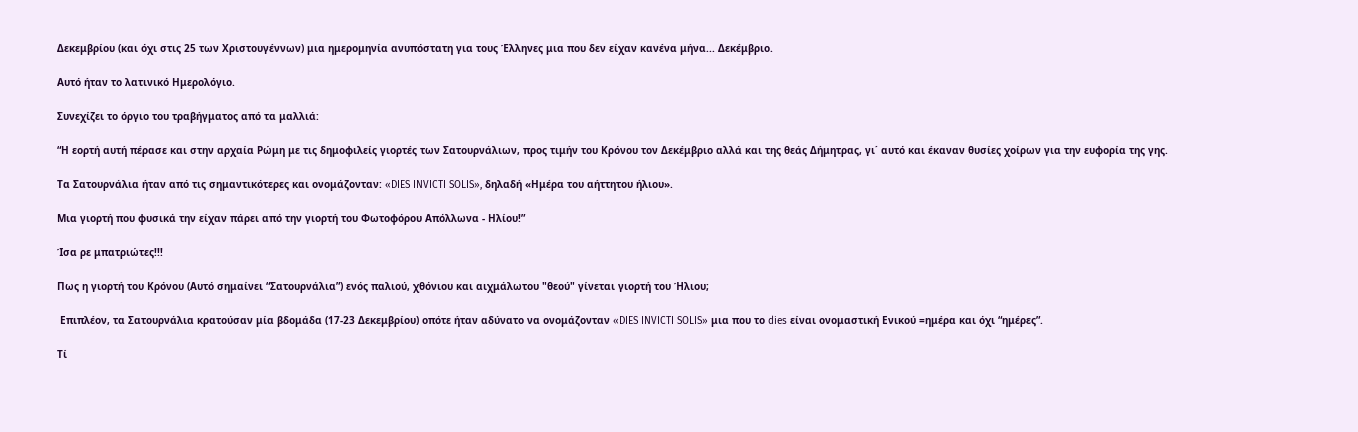Δεκεμβρίου (και όχι στις 25 των Χριστουγέννων) μια ημερομηνία ανυπόστατη για τους Έλληνες μια που δεν είχαν κανένα μήνα... Δεκέμβριο.

Αυτό ήταν το λατινικό Ημερολόγιο.

Συνεχίζει το όργιο του τραβήγματος από τα μαλλιά:

“Η εορτή αυτή πέρασε και στην αρχαία Ρώμη με τις δημοφιλείς γιορτές των Σατουρνάλιων, προς τιμήν του Κρόνου τον Δεκέμβριο αλλά και της θεάς Δήμητρας, γι΄ αυτό και έκαναν θυσίες χοίρων για την ευφορία της γης.

Τα Σατουρνάλια ήταν από τις σημαντικότερες και ονομάζονταν: «DIES INVICTI SOLIS», δηλαδή «Ημέρα του αήττητου ήλιου».

Μια γιορτή που φυσικά την είχαν πάρει από την γιορτή του Φωτοφόρου Απόλλωνα - Ηλίου!”

Ίσα ρε μπατριώτες!!!

Πως η γιορτή του Κρόνου (Αυτό σημαίνει “Σατουρνάλια”) ενός παλιού, χθόνιου και αιχμάλωτου "θεού" γίνεται γιορτή του Ήλιου;

 Επιπλέον, τα Σατουρνάλια κρατούσαν μία βδομάδα (17-23 Δεκεμβρίου) οπότε ήταν αδύνατο να ονομάζονταν «DIES INVICTI SOLIS» μια που το dies είναι ονομαστική Ενικού =ημέρα και όχι “ημέρες”.

Τί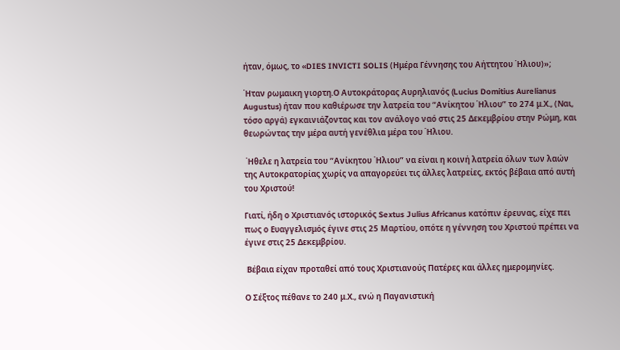ήταν, όμως, το «DIES INVICTI SOLIS (Ημέρα Γέννησης του Αήττητου Ήλιου)»;

Ήταν ρωμαικη γιορτη.Ο Αυτοκράτορας Αυρηλιανός (Lucius Domitius Aurelianus Augustus) ήταν που καθιέρωσε την λατρεία του “Ανίκητου Ήλιου” το 274 μ.Χ., (Ναι, τόσο αργά) εγκαινιάζοντας και τον ανάλογο ναό στις 25 Δεκεμβρίου στην Ρώμη, και θεωρώντας την μέρα αυτή γενέθλια μέρα του Ήλιου.

 Ήθελε η λατρεία του “Ανίκητου Ήλιου” να είναι η κοινή λατρεία όλων των λαών της Αυτοκρατορίας χωρίς να απαγορεύει τις άλλες λατρείες, εκτός βέβαια από αυτή του Χριστού!

Γιατί, ήδη ο Χριστιανός ιστορικός Sextus Julius Africanus κατόπιν έρευνας, είχε πει πως ο Ευαγγελισμός έγινε στις 25 Μαρτίου, οπότε η γέννηση του Χριστού πρέπει να έγινε στις 25 Δεκεμβρίου.

 Βέβαια είχαν προταθεί από τους Χριστιανούς Πατέρες και άλλες ημερομηνίες.

Ο Σέξτος πέθανε το 240 μ.Χ., ενώ η Παγανιστική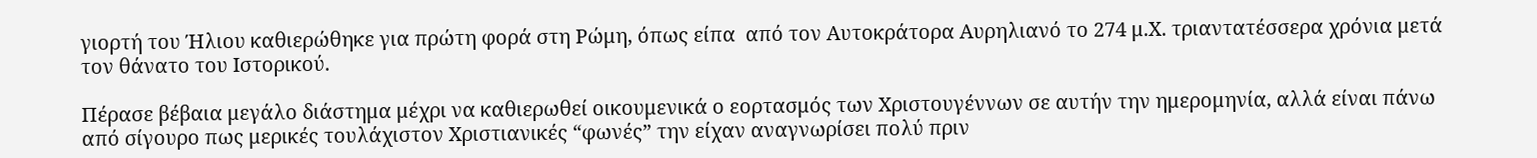γιορτή του Ήλιου καθιερώθηκε για πρώτη φορά στη Ρώμη, όπως είπα  από τον Αυτοκράτορα Αυρηλιανό το 274 μ.Χ. τριαντατέσσερα χρόνια μετά τον θάνατο του Ιστορικού.

Πέρασε βέβαια μεγάλο διάστημα μέχρι να καθιερωθεί οικουμενικά ο εορτασμός των Χριστουγέννων σε αυτήν την ημερομηνία, αλλά είναι πάνω από σίγουρο πως μερικές τουλάχιστον Χριστιανικές “φωνές” την είχαν αναγνωρίσει πολύ πριν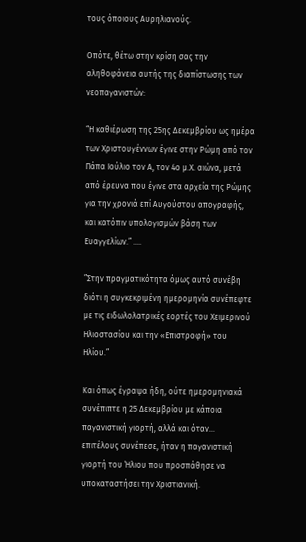τους όποιους Αυρηλιανούς.

Οπότε, θέτω στην κρίση σας την αληθοφάνεια αυτής της διαπίστωσης των νεοπαγανιστών:

“Η καθιέρωση της 25ης Δεκεμβρίου ως ημέρα των Χριστουγέννων έγινε στην Ρώμη από τον Πάπα Ιούλιο τον Α, τον 4ο μ.Χ. αιώνα, μετά από έρευνα που έγινε στα αρχεία της Ρώμης για την χρονιά επί Αυγούστου απογραφής, και κατόπιν υπολογισμών βάση των Ευαγγελίων.” ….

”Στην πραγματικότητα όμως αυτό συνέβη διότι η συγκεκριμένη ημερομηνία συνέπεφτε με τις ειδωλολατρικές εορτές του Χειμερινού Ηλιοστασίου και την «Επιστροφή» του Ηλίου.”

Και όπως έγραψα ήδη, ούτε ημερομηνιακά συνέπιπτε η 25 Δεκεμβρίου με κάποια παγανιστική γιορτή, αλλά και όταν... επιτέλους συνέπεσε, ήταν η παγανιστική γιορτή του Ήλιου που προσπάθησε να υποκαταστήσει την Χριστιανική.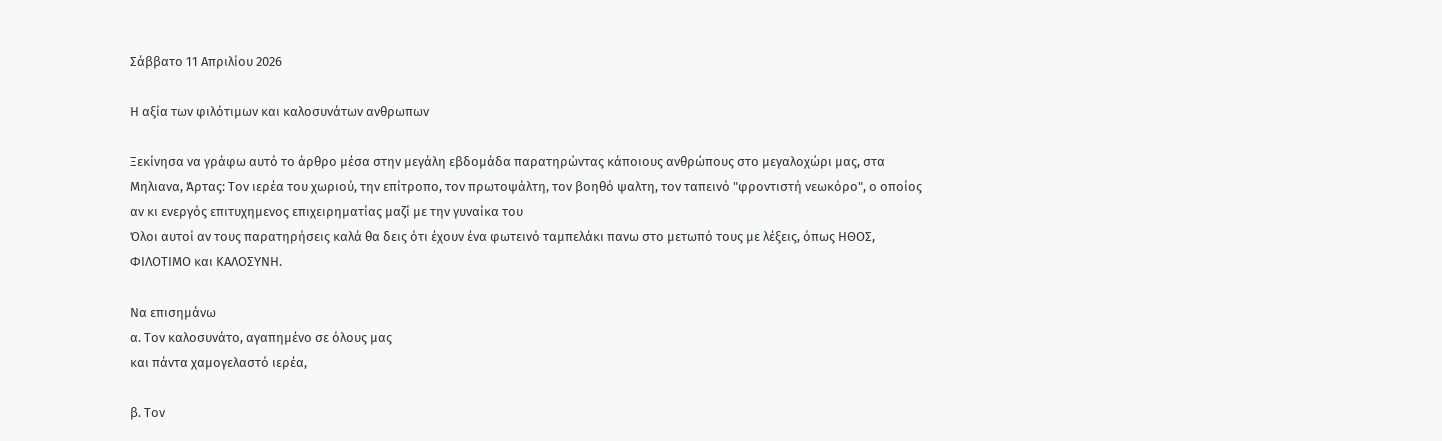Σάββατο 11 Απριλίου 2026

Η αξία των φιλότιμων και καλοσυνάτων ανθρωπων

Ξεκίνησα να γράφω αυτό το άρθρο μέσα στην μεγάλη εβδομάδα παρατηρώντας κάποιους ανθρώπους στο μεγαλοχώρι μας, στα Μηλιανα, Άρτας: Τον ιερέα του χωριού, την επίτροπο, τον πρωτοψάλτη, τον βοηθό ψαλτη, τον ταπεινό "φροντιστή νεωκόρο", ο οποίος αν κι ενεργός επιτυχημενος επιχειρηματίας μαζί με την γυναίκα του
Όλοι αυτοί αν τους παρατηρήσεις καλά θα δεις ότι έχουν ένα φωτεινό ταμπελάκι πανω στο μετωπό τους με λέξεις, όπως ΗΘΟΣ, ΦΙΛΟΤΙΜΟ και ΚΑΛΟΣΥΝΗ.

Να επισημάνω
α. Τον καλοσυνάτο, αγαπημένο σε όλους μας
και πάντα χαμογελαστό ιερέα,

β. Τον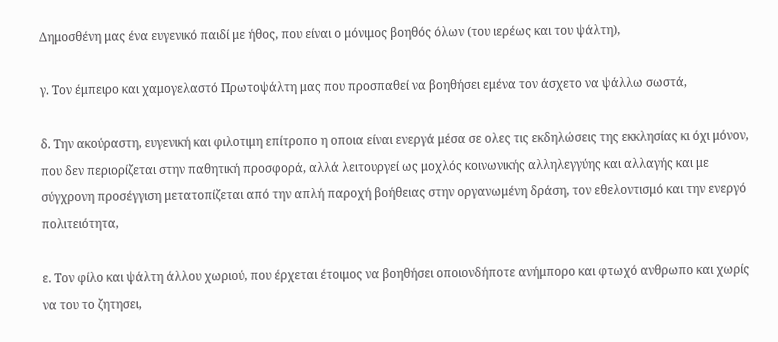Δημοσθένη μας ένα ευγενικό παιδί με ήθος, που είναι ο μόνιμος βοηθός όλων (του ιερέως και του ψάλτη),

γ. Τον έμπειρο και χαμογελαστό Πρωτοψάλτη μας που προσπαθεί να βοηθήσει εμένα τον άσχετο να ψάλλω σωστά,

δ. Την ακούραστη, ευγενική και φιλοτιμη επίτροπο η οποια είναι ενεργά μέσα σε ολες τις εκδηλώσεις της εκκλησίας κι όχι μόνον, που δεν περιορίζεται στην παθητική προσφορά, αλλά λειτουργεί ως μοχλός κοινωνικής αλληλεγγύης και αλλαγής και με σύγχρονη προσέγγιση μετατοπίζεται από την απλή παροχή βοήθειας στην οργανωμένη δράση, τον εθελοντισμό και την ενεργό πολιτειότητα,

ε. Τον φίλο και ψάλτη άλλου χωριού, που έρχεται έτοιμος να βοηθήσει οποιονδήποτε ανήμπορο και φτωχό ανθρωπο και χωρίς να του το ζητησει,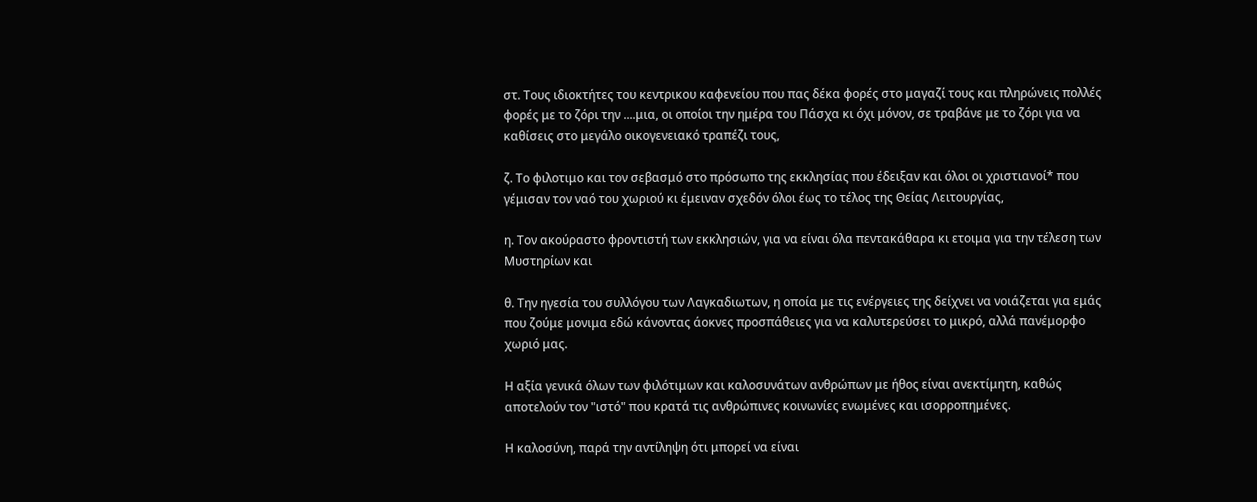στ. Τους ιδιοκτήτες του κεντρικου καφενείου που πας δέκα φορές στο μαγαζί τους και πληρώνεις πολλές φορές με το ζόρι την ....μια, οι οποίοι την ημέρα του Πάσχα κι όχι μόνον, σε τραβάνε με το ζόρι για να καθίσεις στο μεγάλο οικογενειακό τραπέζι τους,

ζ. Το φιλοτιμο και τον σεβασμό στο πρόσωπο της εκκλησίας που έδειξαν και όλοι οι χριστιανοί* που γέμισαν τον ναό του χωριού κι έμειναν σχεδόν όλοι έως το τέλος της Θείας Λειτουργίας,

η. Τον ακούραστο φροντιστή των εκκλησιών, για να είναι όλα πεντακάθαρα κι ετοιμα για την τέλεση των Μυστηρίων και

θ. Την ηγεσία του συλλόγου των Λαγκαδιωτων, η οποία με τις ενέργειες της δείχνει να νοιάζεται για εμάς που ζούμε μονιμα εδώ κάνοντας άοκνες προσπάθειες για να καλυτερεύσει το μικρό, αλλά πανέμορφο χωριό μας.

Η αξία γενικά όλων των φιλότιμων και καλοσυνάτων ανθρώπων με ήθος είναι ανεκτίμητη, καθώς αποτελούν τον "ιστό" που κρατά τις ανθρώπινες κοινωνίες ενωμένες και ισορροπημένες.

Η καλοσύνη, παρά την αντίληψη ότι μπορεί να είναι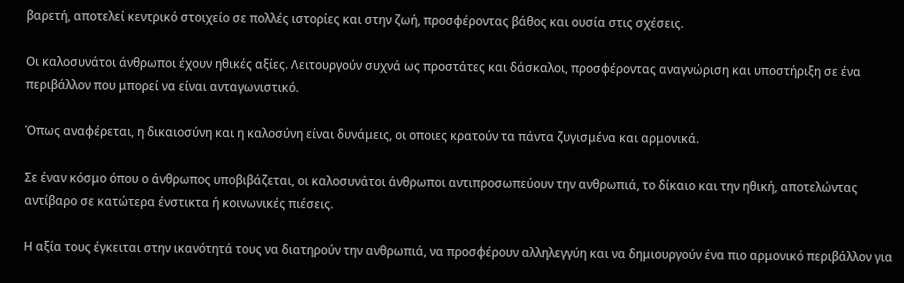βαρετή, αποτελεί κεντρικό στοιχείο σε πολλές ιστορίες και στην ζωή, προσφέροντας βάθος και ουσία στις σχέσεις.

Οι καλοσυνάτοι άνθρωποι έχουν ηθικές αξίες. Λειτουργούν συχνά ως προστάτες και δάσκαλοι, προσφέροντας αναγνώριση και υποστήριξη σε ένα περιβάλλον που μπορεί να είναι ανταγωνιστικό.

Όπως αναφέρεται, η δικαιοσύνη και η καλοσύνη είναι δυνάμεις, οι οποιες κρατούν τα πάντα ζυγισμένα και αρμονικά.

Σε έναν κόσμο όπου ο άνθρωπος υποβιβάζεται, οι καλοσυνάτοι άνθρωποι αντιπροσωπεύουν την ανθρωπιά, το δίκαιο και την ηθική, αποτελώντας αντίβαρο σε κατώτερα ένστικτα ή κοινωνικές πιέσεις.

Η αξία τους έγκειται στην ικανότητά τους να διατηρούν την ανθρωπιά, να προσφέρουν αλληλεγγύη και να δημιουργούν ένα πιο αρμονικό περιβάλλον για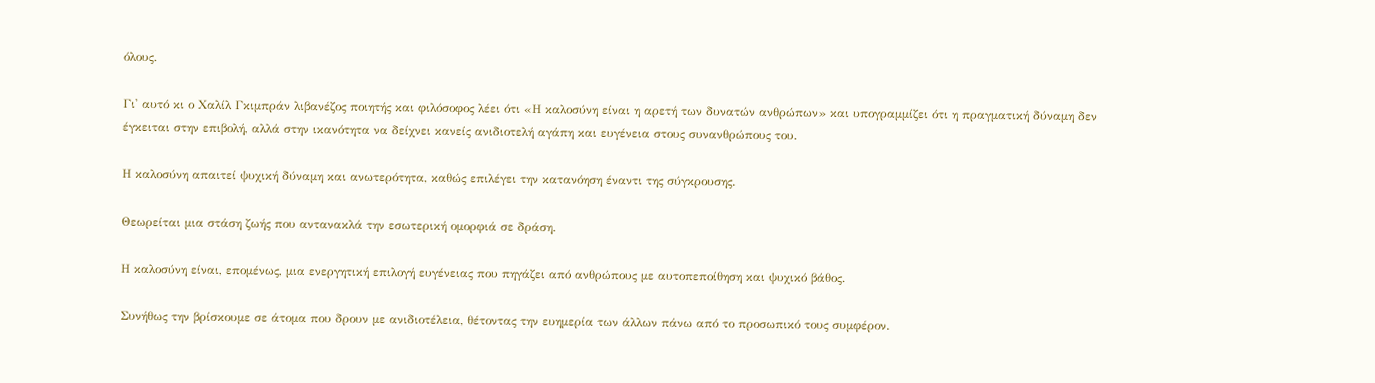όλους.

Γι' αυτό κι ο Χαλίλ Γκιμπράν λιβανέζος ποιητής και φιλόσοφος λέει ότι «Η καλοσύνη είναι η αρετή των δυνατών ανθρώπων» και υπογραμμίζει ότι η πραγματική δύναμη δεν έγκειται στην επιβολή, αλλά στην ικανότητα να δείχνει κανείς ανιδιοτελή αγάπη και ευγένεια στους συνανθρώπους του.

Η καλοσύνη απαιτεί ψυχική δύναμη και ανωτερότητα, καθώς επιλέγει την κατανόηση έναντι της σύγκρουσης.

Θεωρείται μια στάση ζωής που αντανακλά την εσωτερική ομορφιά σε δράση.

Η καλοσύνη είναι, επομένως, μια ενεργητική επιλογή ευγένειας που πηγάζει από ανθρώπους με αυτοπεποίθηση και ψυχικό βάθος.

Συνήθως την βρίσκουμε σε άτομα που δρουν με ανιδιοτέλεια, θέτοντας την ευημερία των άλλων πάνω από το προσωπικό τους συμφέρον.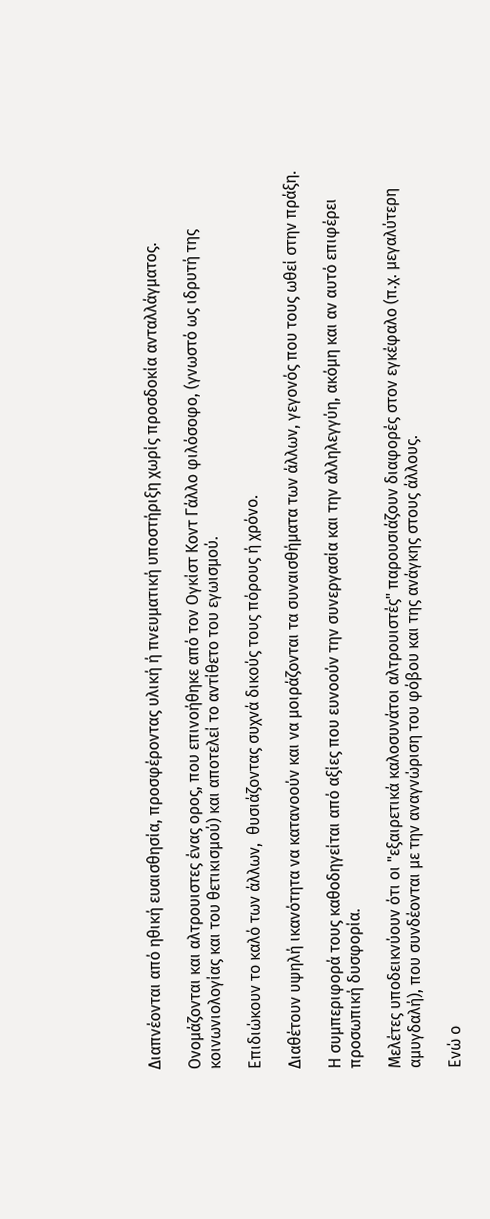Διαπνέονται από ηθική ευαισθησία, προσφέροντας υλική ή πνευματική υποστήριξη χωρίς προσδοκία ανταλλάγματος.

Ονομάζονται και αλτρουιστες ένας ορος, που επινοήθηκε από τον Ογκίστ Κοντ Γάλλο φιλόσοφο, (γνωστό ως ιδρυτή της κοινωνιολογίας και του θετικισμού) και αποτελεί το αντίθετο του εγωισμού.

Επιδιώκουν το καλό των άλλων,  θυσιάζοντας συχνά δικούς τους πόρους ή χρόνο.

Διαθέτουν υψηλή ικανότητα να κατανοούν και να μοιράζονται τα συναισθήματα των άλλων, γεγονός που τους ωθεί στην πράξη.

Η συμπεριφορά τους καθοδηγείται από αξίες που ευνοούν την συνεργασία και την αλληλεγγύη, ακόμη και αν αυτό επιφέρει προσωπική δυσφορία.

Μελέτες υποδεικνύουν ότι οι "εξαιρετικά καλοσυνάτοι αλτρουιστές" παρουσιάζουν διαφορές στον εγκέφαλο (π.χ. μεγαλύτερη αμυγδαλή), που συνδέονται με την αναγνώριση του φόβου και της ανάγκης στους άλλους.

Ενώ ο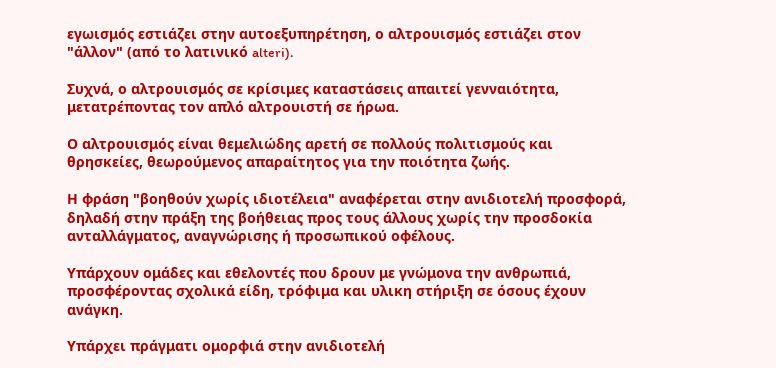εγωισμός εστιάζει στην αυτοεξυπηρέτηση, ο αλτρουισμός εστιάζει στον "άλλον" (από το λατινικό alteri).

Συχνά, ο αλτρουισμός σε κρίσιμες καταστάσεις απαιτεί γενναιότητα, μετατρέποντας τον απλό αλτρουιστή σε ήρωα.

Ο αλτρουισμός είναι θεμελιώδης αρετή σε πολλούς πολιτισμούς και θρησκείες, θεωρούμενος απαραίτητος για την ποιότητα ζωής.

Η φράση "βοηθούν χωρίς ιδιοτέλεια" αναφέρεται στην ανιδιοτελή προσφορά, δηλαδή στην πράξη της βοήθειας προς τους άλλους χωρίς την προσδοκία ανταλλάγματος, αναγνώρισης ή προσωπικού οφέλους.

Υπάρχουν ομάδες και εθελοντές που δρουν με γνώμονα την ανθρωπιά, προσφέροντας σχολικά είδη, τρόφιμα και υλικη στήριξη σε όσους έχουν ανάγκη.

Υπάρχει πράγματι ομορφιά στην ανιδιοτελή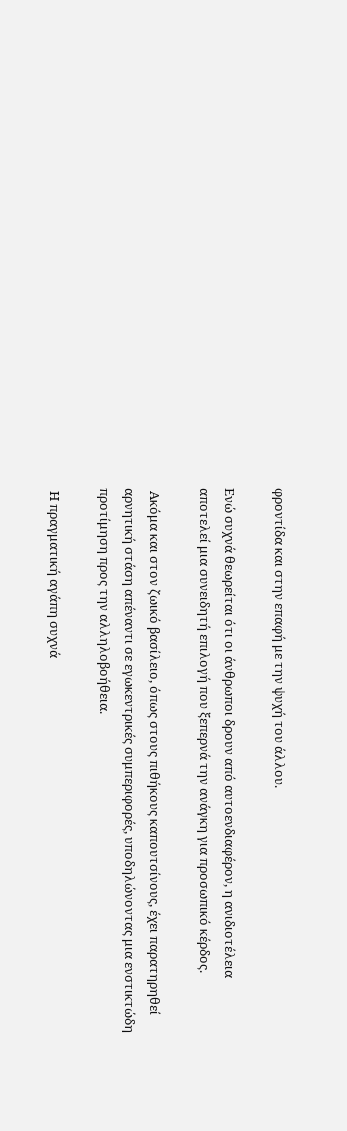φροντίδα και στην επαφή με την ψυχή του άλλου.

Ενώ συχνά θεωρείται ότι οι άνθρωποι δρουν από αυτοενδιαφέρον, η ανιδιοτέλεια αποτελεί μια συνειδητή επιλογή που ξεπερνά την ανάγκη για προσωπικό κέρδος.

 Ακόμα και στον ζωικό βασίλειο, όπως στους πιθήκους καπουτσίνους, έχει παρατηρηθεί αρνητική στάση απέναντι σε εγωκεντρικές συμπεριφορές, υποδηλώνοντας μια ενστικτώδη προτίμηση προς την αλληλοβοήθεια.

 Η πραγματική αγάπη συχνά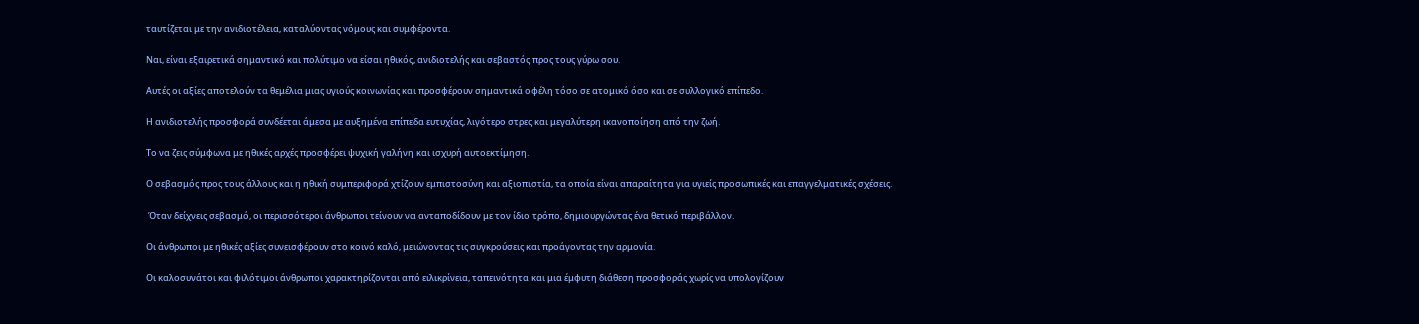ταυτίζεται με την ανιδιοτέλεια, καταλύοντας νόμους και συμφέροντα.

Ναι, είναι εξαιρετικά σημαντικό και πολύτιμο να είσαι ηθικός, ανιδιοτελής και σεβαστός προς τους γύρω σου.

Αυτές οι αξίες αποτελούν τα θεμέλια μιας υγιούς κοινωνίας και προσφέρουν σημαντικά οφέλη τόσο σε ατομικό όσο και σε συλλογικό επίπεδο.

Η ανιδιοτελής προσφορά συνδέεται άμεσα με αυξημένα επίπεδα ευτυχίας, λιγότερο στρες και μεγαλύτερη ικανοποίηση από την ζωή.

Το να ζεις σύμφωνα με ηθικές αρχές προσφέρει ψυχική γαλήνη και ισχυρή αυτοεκτίμηση.

Ο σεβασμός προς τους άλλους και η ηθική συμπεριφορά χτίζουν εμπιστοσύνη και αξιοπιστία, τα οποία είναι απαραίτητα για υγιείς προσωπικές και επαγγελματικές σχέσεις.

 Όταν δείχνεις σεβασμό, οι περισσότεροι άνθρωποι τείνουν να ανταποδίδουν με τον ίδιο τρόπο, δημιουργώντας ένα θετικό περιβάλλον.

Οι άνθρωποι με ηθικές αξίες συνεισφέρουν στο κοινό καλό, μειώνοντας τις συγκρούσεις και προάγοντας την αρμονία.

Οι καλοσυνάτοι και φιλότιμοι άνθρωποι χαρακτηρίζονται από ειλικρίνεια, ταπεινότητα και μια έμφυτη διάθεση προσφοράς χωρίς να υπολογίζουν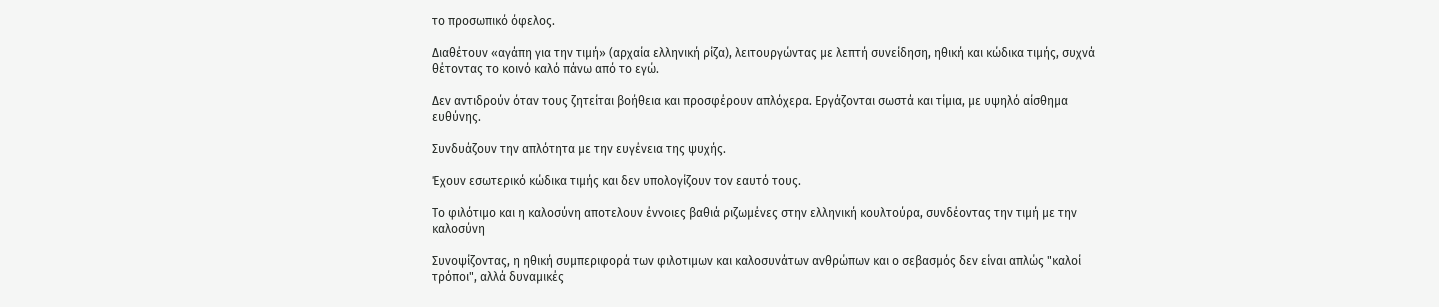το προσωπικό όφελος.

Διαθέτουν «αγάπη για την τιμή» (αρχαία ελληνική ρίζα), λειτουργώντας με λεπτή συνείδηση, ηθική και κώδικα τιμής, συχνά θέτοντας το κοινό καλό πάνω από το εγώ.

Δεν αντιδρούν όταν τους ζητείται βοήθεια και προσφέρουν απλόχερα. Εργάζονται σωστά και τίμια, με υψηλό αίσθημα ευθύνης.

Συνδυάζουν την απλότητα με την ευγένεια της ψυχής.

Έχουν εσωτερικό κώδικα τιμής και δεν υπολογίζουν τον εαυτό τους.

Το φιλότιμο και η καλοσύνη αποτελουν έννοιες βαθιά ριζωμένες στην ελληνική κουλτούρα, συνδέοντας την τιμή με την καλοσύνη

Συνοψίζοντας, η ηθική συμπεριφορά των φιλοτιμων και καλοσυνάτων ανθρώπων και ο σεβασμός δεν είναι απλώς "καλοί τρόποι", αλλά δυναμικές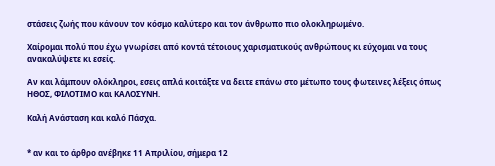στάσεις ζωής που κάνουν τον κόσμο καλύτερο και τον άνθρωπο πιο ολοκληρωμένο.

Χαίρομαι πολύ που έχω γνωρίσει από κοντά τέτοιους χαρισματικούς ανθρώπους κι εύχομαι να τους ανακαλύψετε κι εσείς.

Αν και λάμπουν ολόκληροι, εσεις απλά κοιτάξτε να δειτε επάνω στο μέτωπο τους φωτεινες λέξεις όπως ΗΘΟΣ, ΦΙΛΟΤΙΜΟ και ΚΑΛΟΣΥΝΗ.

Καλή Ανάσταση και καλό Πάσχα.


* αν και το άρθρο ανέβηκε 11 Απριλίου, σήμερα 12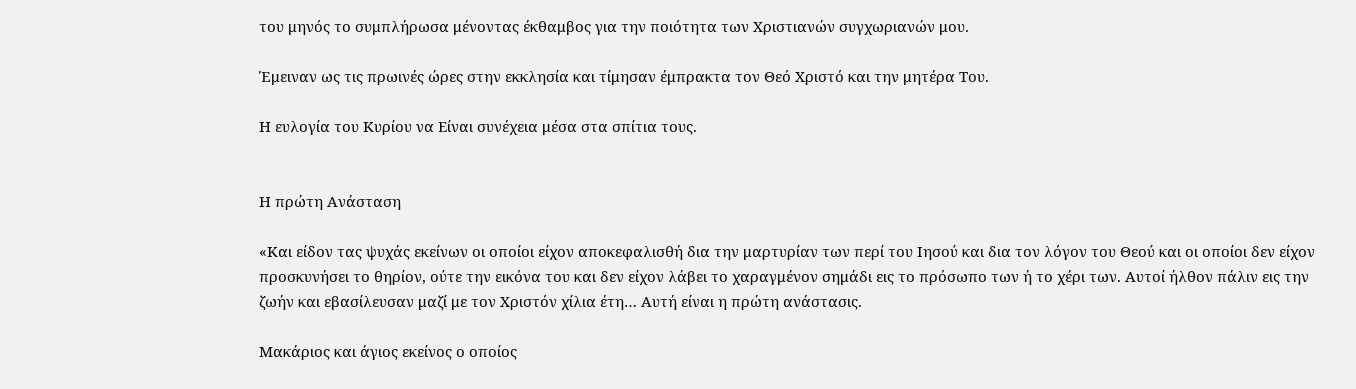του μηνός το συμπλήρωσα μένοντας έκθαμβος για την ποιότητα των Χριστιανών συγχωριανών μου.

Έμειναν ως τις πρωινές ώρες στην εκκλησία και τίμησαν έμπρακτα τον Θεό Χριστό και την μητέρα Του.

Η ευλογία του Κυρίου να Είναι συνέχεια μέσα στα σπίτια τους.


Η πρώτη Ανάσταση

«Και είδον τας ψυχάς εκείνων οι οποίοι είχον αποκεφαλισθή δια την μαρτυρίαν των περί του Ιησού και δια τον λόγον του Θεού και οι οποίοι δεν είχον προσκυνήσει το θηρίον, ούτε την εικόνα του και δεν είχον λάβει το χαραγμένον σημάδι εις το πρόσωπο των ή το χέρι των. Αυτοί ήλθον πάλιν εις την ζωήν και εβασίλευσαν μαζί με τον Χριστόν χίλια έτη… Αυτή είναι η πρώτη ανάστασις.

Μακάριος και άγιος εκείνος ο οποίος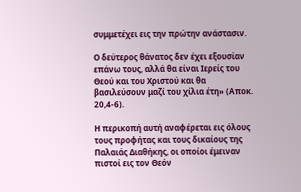συμμετέχει εις την πρώτην ανάστασιν.

Ο δεύτερος θάνατος δεν έχει εξουσίαν επάνω τους, αλλά θα είναι Ιερείς του Θεού και του Χριστού και θα βασιλεύσουν μαζί του χίλια έτη» (Αποκ. 20,4-6).

Η περικοπή αυτή αναφέρεται εις όλους τους προφήτας και τους δικαίους της Παλαιάς Διαθήκης, οι οποίοι έμειναν πιστοί εις τον Θεόν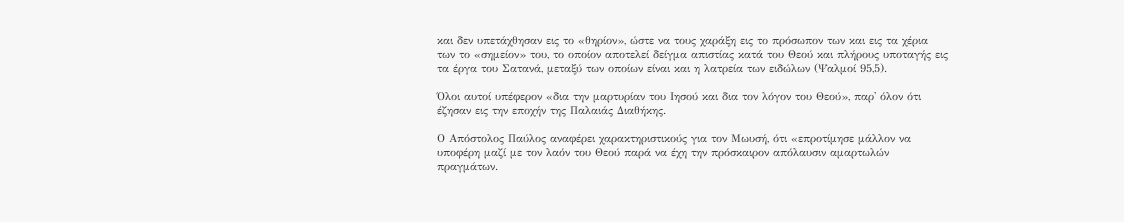και δεν υπετάχθησαν εις το «θηρίον», ώστε να τους χαράξη εις το πρόσωπον των και εις τα χέρια των το «σημείον» του, το οποίον αποτελεί δείγμα απιστίας κατά του Θεού και πλήρους υποταγής εις τα έργα του Σατανά, μεταξύ των οποίων είναι και η λατρεία των ειδώλων (Ψαλμοί 95,5).

Όλοι αυτοί υπέφερον «δια την μαρτυρίαν του Ιησού και δια τον λόγον του Θεού», παρ' όλον ότι έζησαν εις την εποχήν της Παλαιάς Διαθήκης.

Ο Απόστολος Παύλος αναφέρει χαρακτηριστικούς για τον Μωυσή, ότι «επροτίμησε μάλλον να υποφέρη μαζί με τον λαόν του Θεού παρά να έχη την πρόσκαιρον απόλαυσιν αμαρτωλών πραγμάτων.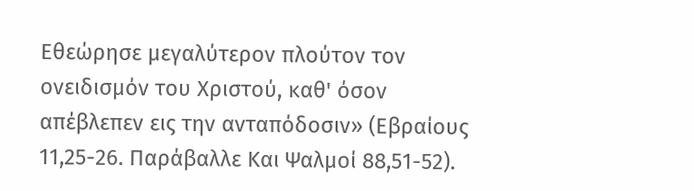Εθεώρησε μεγαλύτερον πλούτον τον ονειδισμόν του Χριστού, καθ' όσον απέβλεπεν εις την ανταπόδοσιν» (Εβραίους 11,25-26. Παράβαλλε Και Ψαλμοί 88,51-52).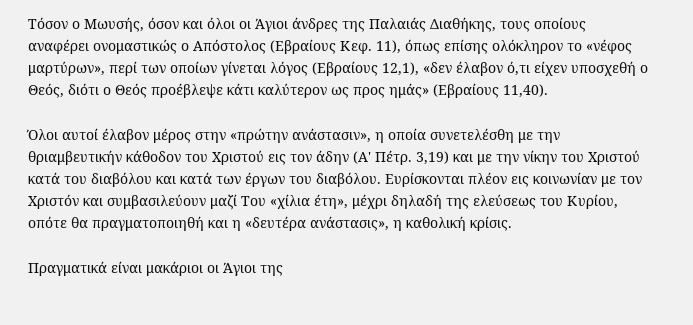Τόσον ο Μωυσής, όσον και όλοι οι Άγιοι άνδρες της Παλαιάς Διαθήκης, τους οποίους αναφέρει ονομαστικώς ο Απόστολος (Εβραίους Κεφ. 11), όπως επίσης ολόκληρον το «νέφος μαρτύρων», περί των οποίων γίνεται λόγος (Εβραίους 12,1), «δεν έλαβον ό,τι είχεν υποσχεθή ο Θεός, διότι ο Θεός προέβλεψε κάτι καλύτερον ως προς ημάς» (Εβραίους 11,40).

Όλοι αυτοί έλαβον μέρος στην «πρώτην ανάστασιν», η οποία συνετελέσθη με την θριαμβευτικήν κάθοδον του Χριστού εις τον άδην (Α' Πέτρ. 3,19) και με την νίκην του Χριστού κατά του διαβόλου και κατά των έργων του διαβόλου. Ευρίσκονται πλέον εις κοινωνίαν με τον Χριστόν και συμβασιλεύουν μαζί Του «χίλια έτη», μέχρι δηλαδή της ελεύσεως του Κυρίου, οπότε θα πραγματοποιηθή και η «δευτέρα ανάστασις», η καθολική κρίσις.

Πραγματικά είναι μακάριοι οι Άγιοι της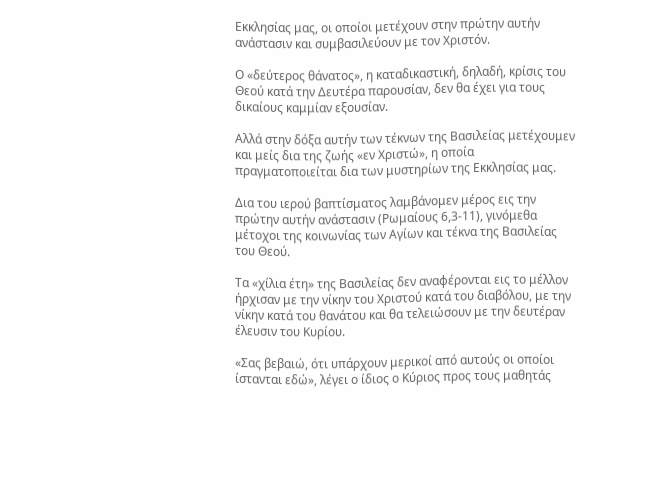Εκκλησίας μας, οι οποίοι μετέχουν στην πρώτην αυτήν ανάστασιν και συμβασιλεύουν με τον Χριστόν.

Ο «δεύτερος θάνατος», η καταδικαστική, δηλαδή, κρίσις του Θεού κατά την Δευτέρα παρουσίαν, δεν θα έχει για τους δικαίους καμμίαν εξουσίαν.

Αλλά στην δόξα αυτήν των τέκνων της Βασιλείας μετέχουμεν και μείς δια της ζωής «εν Χριστώ», η οποία πραγματοποιείται δια των μυστηρίων της Εκκλησίας μας.

Δια του ιερού βαπτίσματος λαμβάνομεν μέρος εις την πρώτην αυτήν ανάστασιν (Ρωμαίους 6,3-11), γινόμεθα μέτοχοι της κοινωνίας των Αγίων και τέκνα της Βασιλείας του Θεού.

Τα «χίλια έτη» της Βασιλείας δεν αναφέρονται εις το μέλλον ήρχισαν με την νίκην του Χριστού κατά του διαβόλου, με την νίκην κατά του θανάτου και θα τελειώσουν με την δευτέραν έλευσιν του Κυρίου.

«Σας βεβαιώ, ότι υπάρχουν μερικοί από αυτούς οι οποίοι ίστανται εδώ», λέγει ο ίδιος ο Κύριος προς τους μαθητάς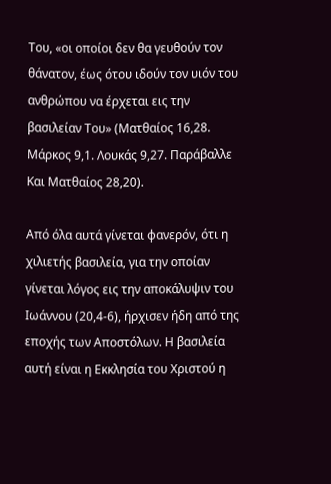Του, «οι οποίοι δεν θα γευθούν τον θάνατον, έως ότου ιδούν τον υιόν του ανθρώπου να έρχεται εις την βασιλείαν Του» (Ματθαίος 16,28. Μάρκος 9,1. Λουκάς 9,27. Παράβαλλε Και Ματθαίος 28,20).

Από όλα αυτά γίνεται φανερόν, ότι η χιλιετής βασιλεία, για την οποίαν γίνεται λόγος εις την αποκάλυψιν του Ιωάννου (20,4-6), ήρχισεν ήδη από της εποχής των Αποστόλων. Η βασιλεία αυτή είναι η Εκκλησία του Χριστού η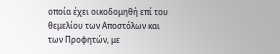οποία έχει οικοδομηθή επί του θεμελίου των Αποστόλων και των Προφητών, με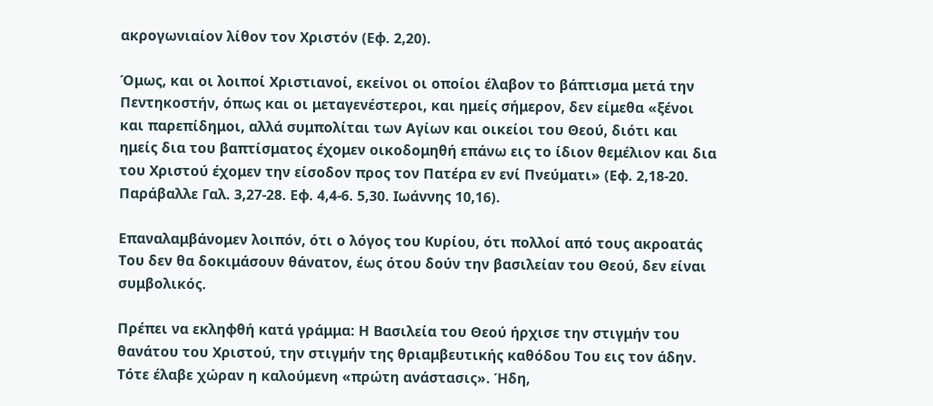ακρογωνιαίον λίθον τον Χριστόν (Εφ. 2,20).

Όμως, και οι λοιποί Χριστιανοί, εκείνοι οι οποίοι έλαβον το βάπτισμα μετά την Πεντηκοστήν, όπως και οι μεταγενέστεροι, και ημείς σήμερον, δεν είμεθα «ξένοι και παρεπίδημοι, αλλά συμπολίται των Αγίων και οικείοι του Θεού, διότι και ημείς δια του βαπτίσματος έχομεν οικοδομηθή επάνω εις το ίδιον θεμέλιον και δια του Χριστού έχομεν την είσοδον προς τον Πατέρα εν ενί Πνεύματι» (Εφ. 2,18-20. Παράβαλλε Γαλ. 3,27-28. Εφ. 4,4-6. 5,30. Ιωάννης 10,16).

Επαναλαμβάνομεν λοιπόν, ότι ο λόγος του Κυρίου, ότι πολλοί από τους ακροατάς Του δεν θα δοκιμάσουν θάνατον, έως ότου δούν την βασιλείαν του Θεού, δεν είναι συμβολικός.

Πρέπει να εκληφθή κατά γράμμα: Η Βασιλεία του Θεού ήρχισε την στιγμήν του θανάτου του Χριστού, την στιγμήν της θριαμβευτικής καθόδου Του εις τον άδην. Τότε έλαβε χώραν η καλούμενη «πρώτη ανάστασις». Ήδη,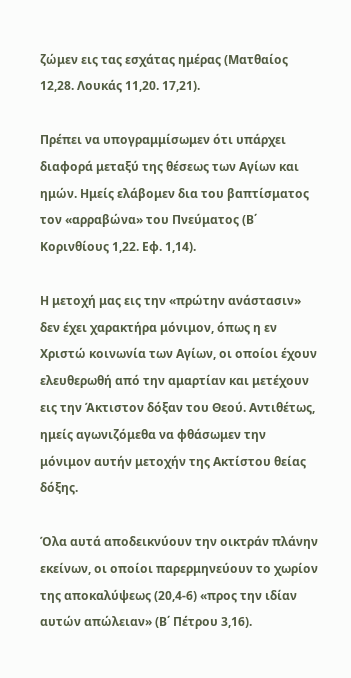ζώμεν εις τας εσχάτας ημέρας (Ματθαίος 12,28. Λουκάς 11,20. 17,21).

Πρέπει να υπογραμμίσωμεν ότι υπάρχει διαφορά μεταξύ της θέσεως των Αγίων και ημών. Ημείς ελάβομεν δια του βαπτίσματος τον «αρραβώνα» του Πνεύματος (Β΄ Κορινθίους 1,22. Εφ. 1,14).

Η μετοχή μας εις την «πρώτην ανάστασιν» δεν έχει χαρακτήρα μόνιμον, όπως η εν Χριστώ κοινωνία των Αγίων, οι οποίοι έχουν ελευθερωθή από την αμαρτίαν και μετέχουν εις την Άκτιστον δόξαν του Θεού. Αντιθέτως, ημείς αγωνιζόμεθα να φθάσωμεν την μόνιμον αυτήν μετοχήν της Ακτίστου θείας δόξης.

Όλα αυτά αποδεικνύουν την οικτράν πλάνην εκείνων, οι οποίοι παρερμηνεύουν το χωρίον της αποκαλύψεως (20,4-6) «προς την ιδίαν αυτών απώλειαν» (Β΄ Πέτρου 3,16).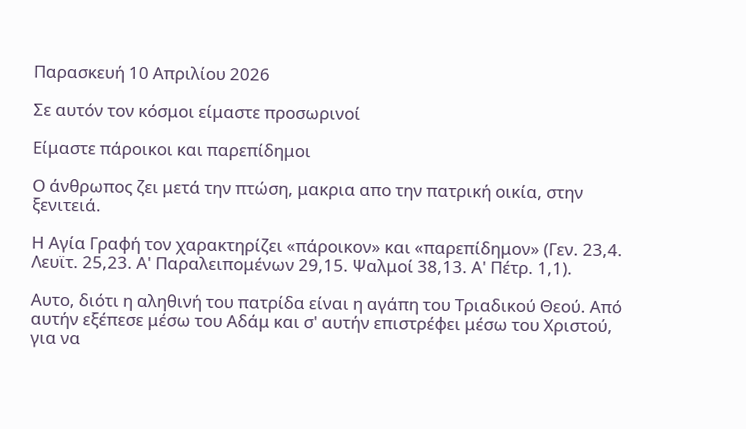Παρασκευή 10 Απριλίου 2026

Σε αυτόν τον κόσμοι είμαστε προσωρινοί

Είμαστε πάροικοι και παρεπίδημοι

Ο άνθρωπος ζει μετά την πτώση, μακρια απο την πατρική οικία, στην ξενιτειά.

Η Αγία Γραφή τον χαρακτηρίζει «πάροικον» και «παρεπίδημον» (Γεν. 23,4. Λευϊτ. 25,23. Α' Παραλειπομένων 29,15. Ψαλμοί 38,13. Α' Πέτρ. 1,1).

Αυτο, διότι η αληθινή του πατρίδα είναι η αγάπη του Τριαδικού Θεού. Από αυτήν εξέπεσε μέσω του Αδάμ και σ' αυτήν επιστρέφει μέσω του Χριστού, για να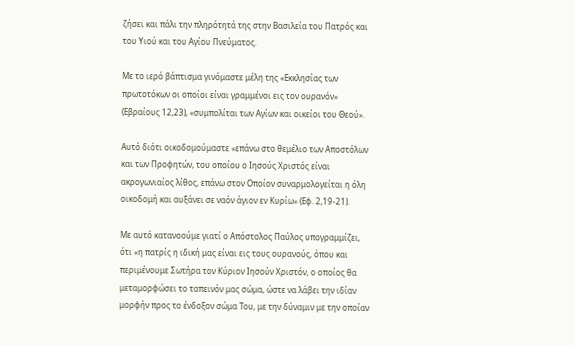ζήσει και πάλι την πληρότητά της στην Βασιλεία του Πατρός και του Υιού και του Αγίου Πνεύματος.

Με το ιερό βάπτισμα γινόμαστε μέλη της «Εκκλησίας των πρωτοτόκων οι οποίοι είναι γραμμένοι εις τον ουρανόν» (Εβραίους 12,23), «συμπολίται των Αγίων και οικείοι του Θεού».

Αυτό διότι οικοδομούμαστε «επάνω στο θεμέλιο των Αποστόλων και των Προφητών, του οποίου ο Ιησούς Χριστός είναι ακρογωνιαίος λίθος, επάνω στον Οποίον συναρμολογείται η όλη οικοδομή και αυξάνει σε ναόν άγιον εν Κυρίω» (Εφ. 2,19-21).

Με αυτό κατανοούμε γιατί ο Απόστολος Παύλος υπογραμμίζει, ότι «η πατρίς η ιδική μας είναι εις τους ουρανούς, όπου και περιμένουμε Σωτήρα τον Κύριον Ιησούν Χριστόν, ο οποίος θα μεταμορφώσει το ταπεινόν μας σώμα, ώστε να λάβει την ιδίαν μορφήν προς το ένδοξον σώμα Του, με την δύναμιν με την οποίαν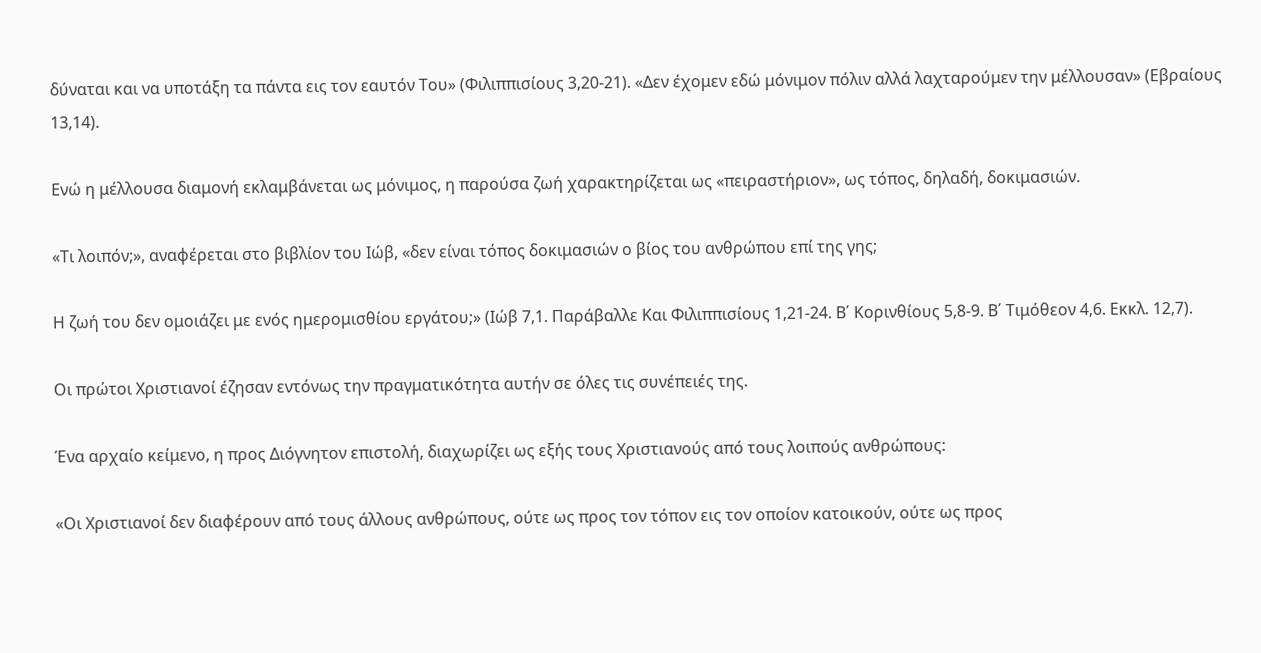δύναται και να υποτάξη τα πάντα εις τον εαυτόν Του» (Φιλιππισίους 3,20-21). «Δεν έχομεν εδώ μόνιμον πόλιν αλλά λαχταρούμεν την μέλλουσαν» (Εβραίους 13,14).

Ενώ η μέλλουσα διαμονή εκλαμβάνεται ως μόνιμος, η παρούσα ζωή χαρακτηρίζεται ως «πειραστήριον», ως τόπος, δηλαδή, δοκιμασιών.

«Τι λοιπόν;», αναφέρεται στο βιβλίον του Ιώβ, «δεν είναι τόπος δοκιμασιών ο βίος του ανθρώπου επί της γης;

Η ζωή του δεν ομοιάζει με ενός ημερομισθίου εργάτου;» (Ιώβ 7,1. Παράβαλλε Και Φιλιππισίους 1,21-24. Β΄ Κορινθίους 5,8-9. Β΄ Τιμόθεον 4,6. Εκκλ. 12,7).

Οι πρώτοι Χριστιανοί έζησαν εντόνως την πραγματικότητα αυτήν σε όλες τις συνέπειές της.

Ένα αρχαίο κείμενο, η προς Διόγνητον επιστολή, διαχωρίζει ως εξής τους Χριστιανούς από τους λοιπούς ανθρώπους:

«Οι Χριστιανοί δεν διαφέρουν από τους άλλους ανθρώπους, ούτε ως προς τον τόπον εις τον οποίον κατοικούν, ούτε ως προς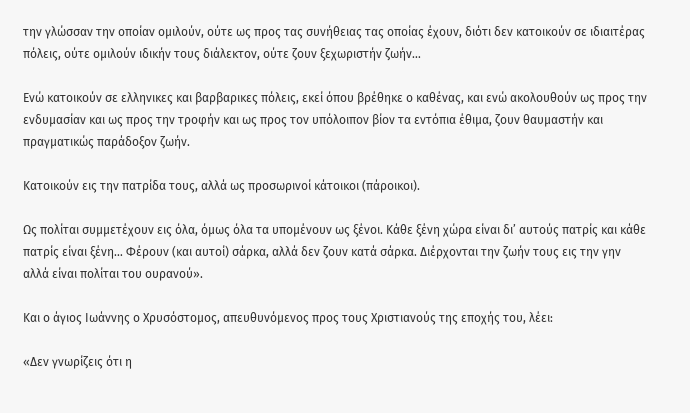την γλώσσαν την οποίαν ομιλούν, ούτε ως προς τας συνήθειας τας οποίας έχουν, διότι δεν κατοικούν σε ιδιαιτέρας πόλεις, ούτε ομιλούν ιδικήν τους διάλεκτον, ούτε ζουν ξεχωριστήν ζωήν…

Ενώ κατοικούν σε ελληνικες και βαρβαρικες πόλεις, εκεί όπου βρέθηκε ο καθένας, και ενώ ακολουθούν ως προς την ενδυμασίαν και ως προς την τροφήν και ως προς τον υπόλοιπον βίον τα εντόπια έθιμα, ζουν θαυμαστήν και πραγματικώς παράδοξον ζωήν.

Κατοικούν εις την πατρίδα τους, αλλά ως προσωρινοί κάτοικοι (πάροικοι).

Ως πολίται συμμετέχουν εις όλα, όμως όλα τα υπομένουν ως ξένοι. Κάθε ξένη χώρα είναι δι’ αυτούς πατρίς και κάθε πατρίς είναι ξένη… Φέρουν (και αυτοί) σάρκα, αλλά δεν ζουν κατά σάρκα. Διέρχονται την ζωήν τους εις την γην αλλά είναι πολίται του ουρανού».

Και ο άγιος Ιωάννης ο Χρυσόστομος, απευθυνόμενος προς τους Χριστιανούς της εποχής του, λέει:

«Δεν γνωρίζεις ότι η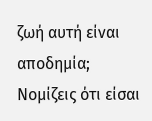ζωή αυτή είναι αποδημία; Νομίζεις ότι είσαι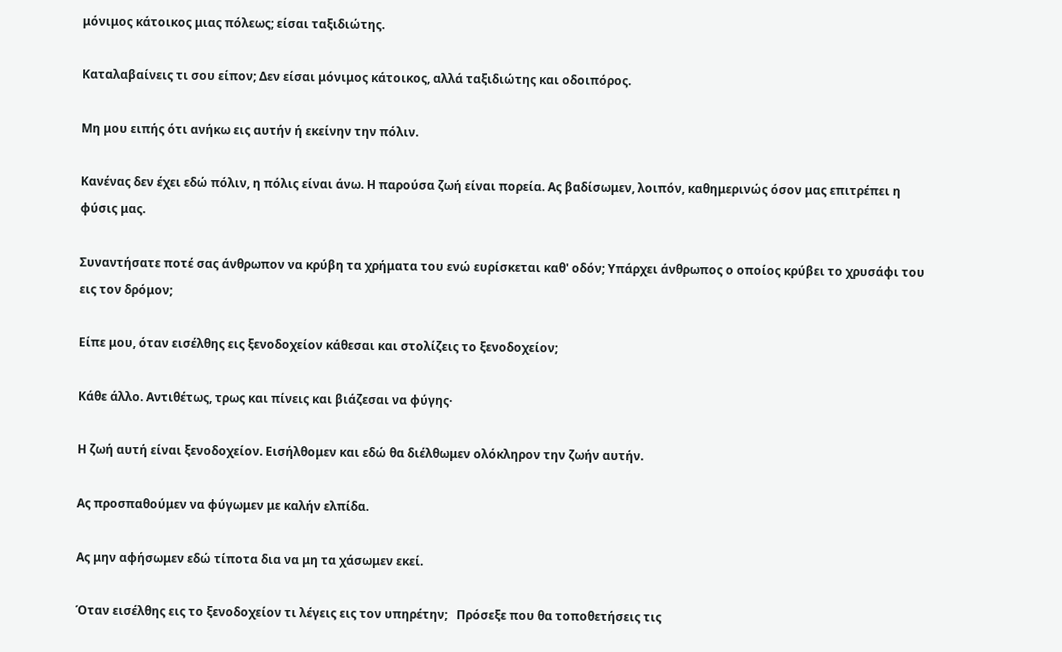μόνιμος κάτοικος μιας πόλεως; είσαι ταξιδιώτης.

Καταλαβαίνεις τι σου είπον; Δεν είσαι μόνιμος κάτοικος, αλλά ταξιδιώτης και οδοιπόρος.

Μη μου ειπής ότι ανήκω εις αυτήν ή εκείνην την πόλιν.

Κανένας δεν έχει εδώ πόλιν, η πόλις είναι άνω. Η παρούσα ζωή είναι πορεία. Ας βαδίσωμεν, λοιπόν, καθημερινώς όσον μας επιτρέπει η φύσις μας.

Συναντήσατε ποτέ σας άνθρωπον να κρύβη τα χρήματα του ενώ ευρίσκεται καθ' οδόν; Υπάρχει άνθρωπος ο οποίος κρύβει το χρυσάφι του εις τον δρόμον;

Είπε μου, όταν εισέλθης εις ξενοδοχείον κάθεσαι και στολίζεις το ξενοδοχείον;

Κάθε άλλο. Αντιθέτως, τρως και πίνεις και βιάζεσαι να φύγης·

Η ζωή αυτή είναι ξενοδοχείον. Εισήλθομεν και εδώ θα διέλθωμεν ολόκληρον την ζωήν αυτήν.

Ας προσπαθούμεν να φύγωμεν με καλήν ελπίδα.

Ας μην αφήσωμεν εδώ τίποτα δια να μη τα χάσωμεν εκεί.

Όταν εισέλθης εις το ξενοδοχείον τι λέγεις εις τον υπηρέτην;   Πρόσεξε που θα τοποθετήσεις τις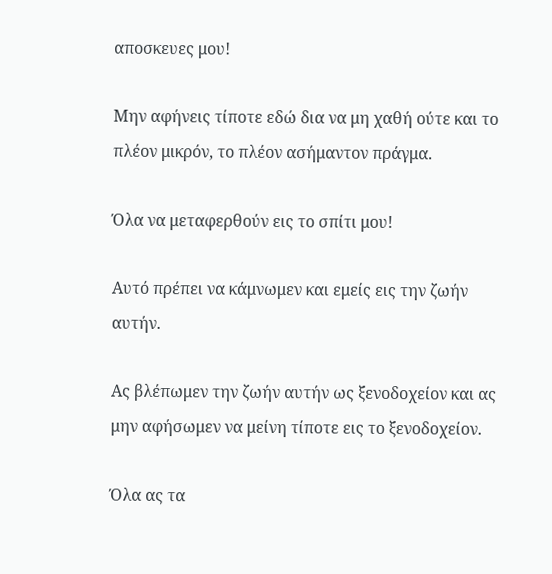αποσκευες μου!

Μην αφήνεις τίποτε εδώ δια να μη χαθή ούτε και το πλέον μικρόν, το πλέον ασήμαντον πράγμα.

Όλα να μεταφερθούν εις το σπίτι μου!

Αυτό πρέπει να κάμνωμεν και εμείς εις την ζωήν αυτήν.

Ας βλέπωμεν την ζωήν αυτήν ως ξενοδοχείον και ας μην αφήσωμεν να μείνη τίποτε εις το ξενοδοχείον.

Όλα ας τα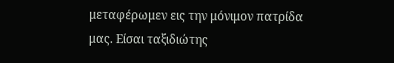μεταφέρωμεν εις την μόνιμον πατρίδα μας. Είσαι ταξιδιώτης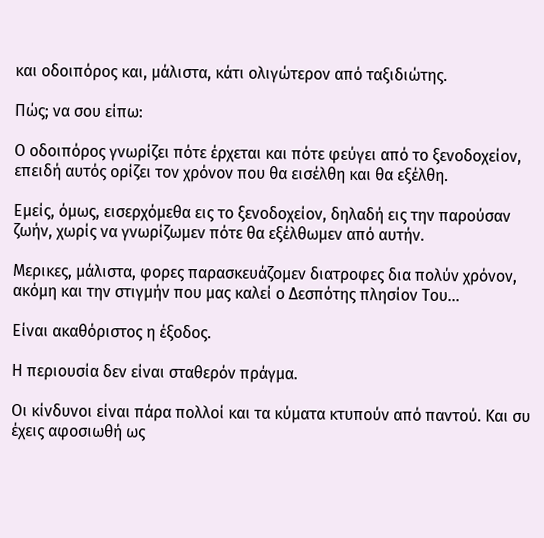και οδοιπόρος και, μάλιστα, κάτι ολιγώτερον από ταξιδιώτης.

Πώς; να σου είπω:

Ο οδοιπόρος γνωρίζει πότε έρχεται και πότε φεύγει από το ξενοδοχείον, επειδή αυτός ορίζει τον χρόνον που θα εισέλθη και θα εξέλθη.

Εμείς, όμως, εισερχόμεθα εις το ξενοδοχείον, δηλαδή εις την παρούσαν ζωήν, χωρίς να γνωρίζωμεν πότε θα εξέλθωμεν από αυτήν.

Μερικες, μάλιστα, φορες παρασκευάζομεν διατροφες δια πολύν χρόνον, ακόμη και την στιγμήν που μας καλεί ο Δεσπότης πλησίον Του…

Είναι ακαθόριστος η έξοδος.

Η περιουσία δεν είναι σταθερόν πράγμα.

Οι κίνδυνοι είναι πάρα πολλοί και τα κύματα κτυπούν από παντού. Και συ έχεις αφοσιωθή ως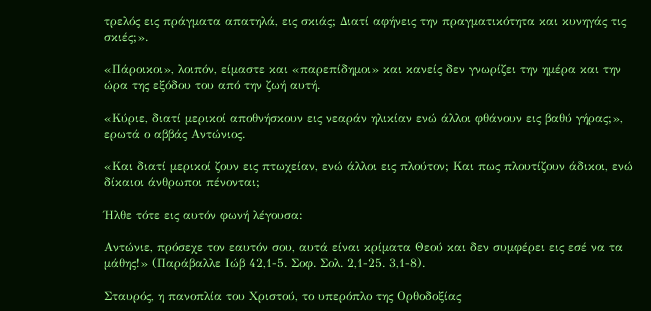τρελός εις πράγματα απατηλά, εις σκιάς; Διατί αφήνεις την πραγματικότητα και κυνηγάς τις σκιές;».

«Πάροικοι», λοιπόν, είμαστε και «παρεπίδημοι» και κανείς δεν γνωρίζει την ημέρα και την ώρα της εξόδου του από την ζωή αυτή.

«Κύριε, διατί μερικοί αποθνήσκουν εις νεαράν ηλικίαν ενώ άλλοι φθάνουν εις βαθύ γήρας;», ερωτά ο αββάς Αντώνιος.

«Και διατί μερικοί ζουν εις πτωχείαν, ενώ άλλοι εις πλούτον; Και πως πλουτίζουν άδικοι, ενώ δίκαιοι άνθρωποι πένονται;

Ήλθε τότε εις αυτόν φωνή λέγουσα:

Αντώνιε, πρόσεχε τον εαυτόν σου, αυτά είναι κρίματα Θεού και δεν συμφέρει εις εσέ να τα μάθης!» (Παράβαλλε Ιώβ 42,1-5. Σοφ. Σολ. 2,1-25. 3,1-8).

Σταυρός, η πανοπλία του Χριστού, το υπερόπλο της Ορθοδοξίας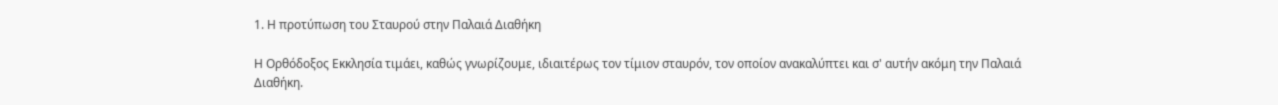1. Η προτύπωση του Σταυρού στην Παλαιά Διαθήκη

Η Ορθόδοξος Εκκλησία τιμάει, καθώς γνωρίζουμε, ιδιαιτέρως τον τίμιον σταυρόν, τον οποίον ανακαλύπτει και σ' αυτήν ακόμη την Παλαιά Διαθήκη.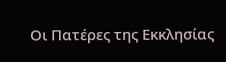Οι Πατέρες της Εκκλησίας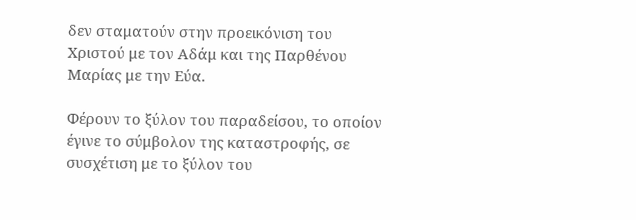δεν σταματούν στην προεικόνιση του Χριστού με τον Αδάμ και της Παρθένου Μαρίας με την Εύα.

Φέρουν το ξύλον του παραδείσου, το οποίον έγινε το σύμβολον της καταστροφής, σε συσχέτιση με το ξύλον του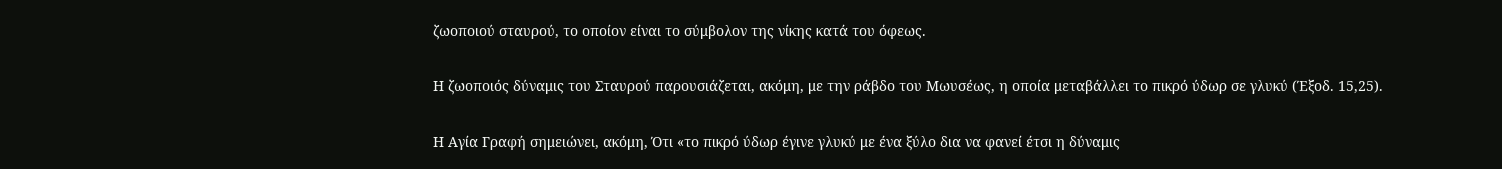ζωοποιού σταυρού, το οποίον είναι το σύμβολον της νίκης κατά του όφεως.

Η ζωοποιός δύναμις του Σταυρού παρουσιάζεται, ακόμη, με την ράβδο του Μωυσέως, η οποία μεταβάλλει το πικρό ύδωρ σε γλυκύ (Έξοδ. 15,25).

Η Αγία Γραφή σημειώνει, ακόμη, Ότι «το πικρό ύδωρ έγινε γλυκύ με ένα ξύλο δια να φανεί έτσι η δύναμις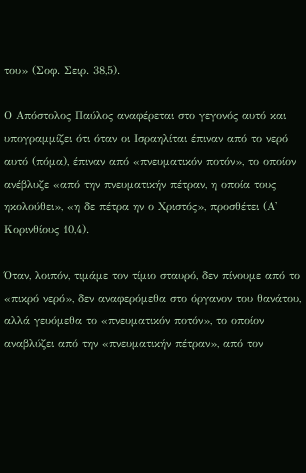του» (Σοφ. Σειρ. 38,5).

Ο Απόστολος Παύλος αναφέρεται στο γεγονός αυτό και υπογραμμίζει ότι όταν οι Ισραηλίται έπιναν από το νερό αυτό (πόμα), έπιναν από «πνευματικόν ποτόν», το οποίον ανέβλυζε «από την πνευματικήν πέτραν, η οποία τους ηκολούθει», «η δε πέτρα ην ο Χριστός», προσθέτει (Α' Κορινθίους 10,4).

Όταν, λοιπόν, τιμάμε τον τίμιο σταυρό, δεν πίνουμε από το «πικρό νερό», δεν αναφερόμεθα στο όργανον του θανάτου, αλλά γευόμεθα το «πνευματικόν ποτόν», το οποίον αναβλύζει από την «πνευματικήν πέτραν», από τον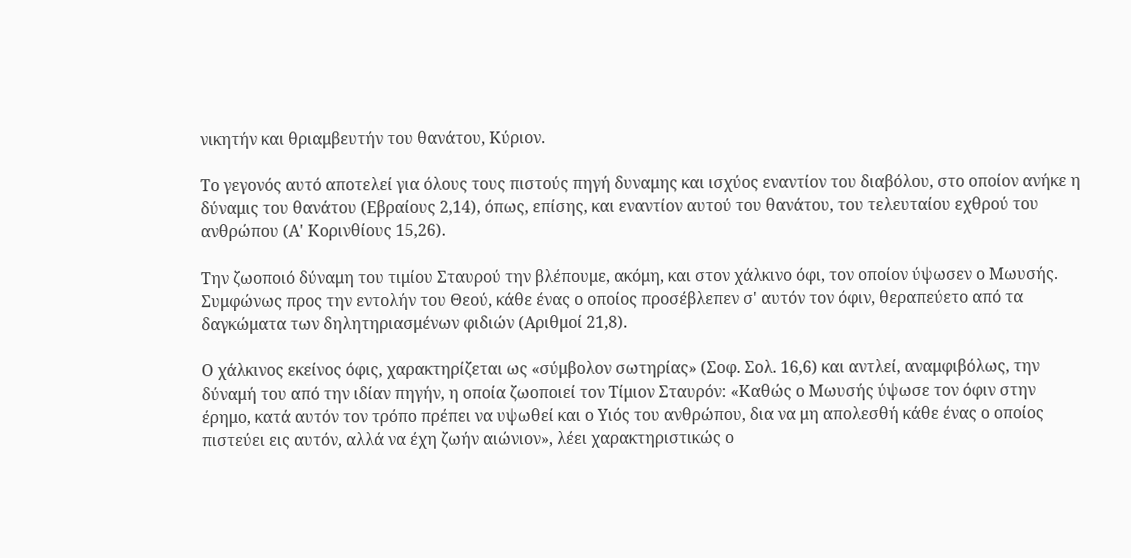νικητήν και θριαμβευτήν του θανάτου, Κύριον.

Το γεγονός αυτό αποτελεί για όλους τους πιστούς πηγή δυναμης και ισχύος εναντίον του διαβόλου, στο οποίον ανήκε η δύναμις του θανάτου (Εβραίους 2,14), όπως, επίσης, και εναντίον αυτού του θανάτου, του τελευταίου εχθρού του ανθρώπου (Α' Κορινθίους 15,26).

Την ζωοποιό δύναμη του τιμίου Σταυρού την βλέπουμε, ακόμη, και στον χάλκινο όφι, τον οποίον ύψωσεν ο Μωυσής. Συμφώνως προς την εντολήν του Θεού, κάθε ένας ο οποίος προσέβλεπεν σ' αυτόν τον όφιν, θεραπεύετο από τα δαγκώματα των δηλητηριασμένων φιδιών (Αριθμοί 21,8).

Ο χάλκινος εκείνος όφις, χαρακτηρίζεται ως «σύμβολον σωτηρίας» (Σοφ. Σολ. 16,6) και αντλεί, αναμφιβόλως, την δύναμή του από την ιδίαν πηγήν, η οποία ζωοποιεί τον Τίμιον Σταυρόν: «Καθώς ο Μωυσής ύψωσε τον όφιν στην έρημο, κατά αυτόν τον τρόπο πρέπει να υψωθεί και ο Υιός του ανθρώπου, δια να μη απολεσθή κάθε ένας ο οποίος πιστεύει εις αυτόν, αλλά να έχη ζωήν αιώνιον», λέει χαρακτηριστικώς ο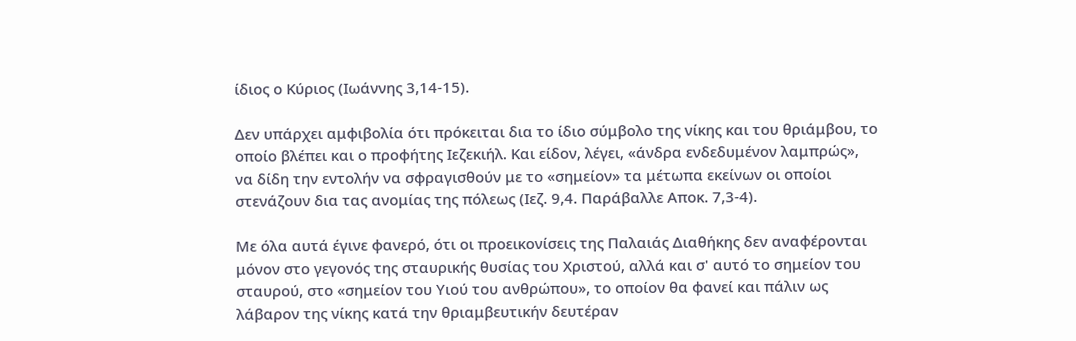ίδιος ο Κύριος (Ιωάννης 3,14-15).

Δεν υπάρχει αμφιβολία ότι πρόκειται δια το ίδιο σύμβολο της νίκης και του θριάμβου, το οποίο βλέπει και ο προφήτης Ιεζεκιήλ. Και είδον, λέγει, «άνδρα ενδεδυμένον λαμπρώς», να δίδη την εντολήν να σφραγισθούν με το «σημείον» τα μέτωπα εκείνων οι οποίοι στενάζουν δια τας ανομίας της πόλεως (Ιεζ. 9,4. Παράβαλλε Αποκ. 7,3-4).

Με όλα αυτά έγινε φανερό, ότι οι προεικονίσεις της Παλαιάς Διαθήκης δεν αναφέρονται μόνον στο γεγονός της σταυρικής θυσίας του Χριστού, αλλά και σ' αυτό το σημείον του σταυρού, στο «σημείον του Υιού του ανθρώπου», το οποίον θα φανεί και πάλιν ως λάβαρον της νίκης κατά την θριαμβευτικήν δευτέραν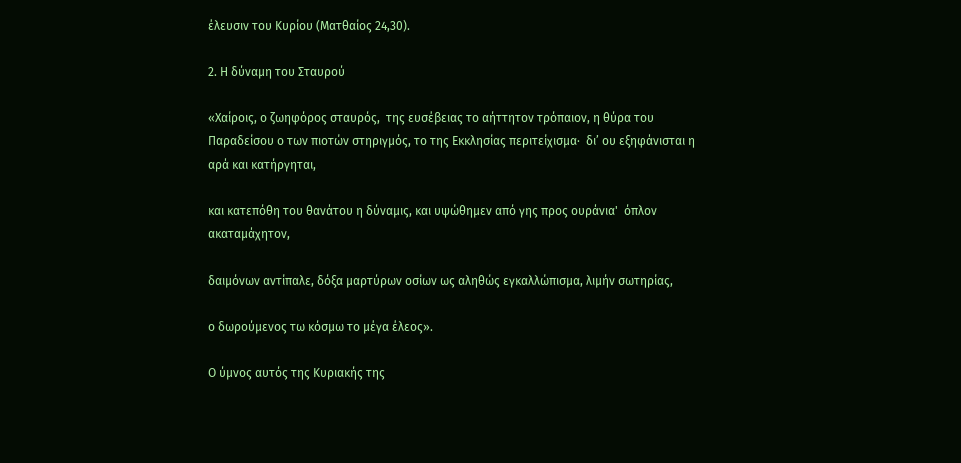έλευσιν του Κυρίου (Ματθαίος 24,30).

2. Η δύναμη του Σταυρού

«Χαίροις, ο ζωηφόρος σταυρός,  της ευσέβειας το αήττητον τρόπαιον, η θύρα του Παραδείσου ο των πιοτών στηριγμός, το της Εκκλησίας περιτείχισμα·  δι’ ου εξηφάνισται η αρά και κατήργηται,

και κατεπόθη του θανάτου η δύναμις, και υψώθημεν από γης προς ουράνια'  όπλον ακαταμάχητον,

δαιμόνων αντίπαλε, δόξα μαρτύρων οσίων ως αληθώς εγκαλλώπισμα, λιμήν σωτηρίας,

ο δωρούμενος τω κόσμω το μέγα έλεος».

Ο ύμνος αυτός της Κυριακής της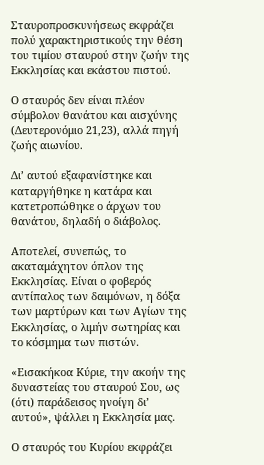Σταυροπροσκυνήσεως εκφράζει πολύ χαρακτηριστικούς την θέση του τιμίου σταυρού στην ζωήν της Εκκλησίας και εκάστου πιστού.

Ο σταυρός δεν είναι πλέον σύμβολον θανάτου και αισχύνης (Δευτερονόμιο 21,23), αλλά πηγή ζωής αιωνίου.

Δι’ αυτού εξαφανίστηκε και καταργήθηκε η κατάρα και κατετροπώθηκε ο άρχων του θανάτου, δηλαδή ο διάβολος.

Αποτελεί, συνεπώς, το ακαταμάχητον όπλον της Εκκλησίας. Είναι ο φοβερός αντίπαλος των δαιμόνων, η δόξα των μαρτύρων και των Αγίων της Εκκλησίας, ο λιμήν σωτηρίας και το κόσμημα των πιστών.

«Εισακήκοα Κύριε, την ακοήν της δυναστείας του σταυρού Σου, ως (ότι) παράδεισος ηνοίγη δι’ αυτού», ψάλλει η Εκκλησία μας.

Ο σταυρός του Κυρίου εκφράζει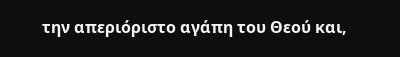την απεριόριστο αγάπη του Θεού και,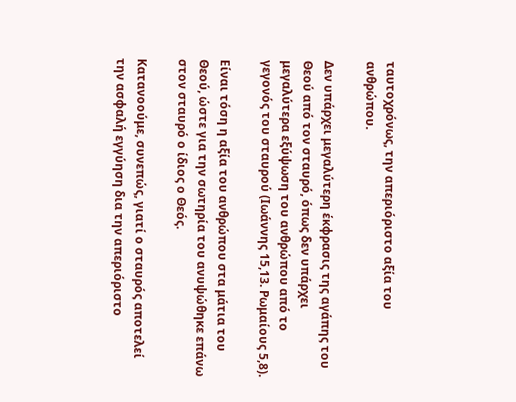ταυτοχρόνως, την απεριόριστο αξία του ανθρώπου.

Δεν υπάρχει μεγαλύτερη έκφρασις της αγάπης του Θεού από τον σταυρό, όπως δεν υπάρχει μεγαλύτερα εξύψωση του ανθρώπου από το γεγονός του σταυρού (Ιωάννης 15,13. Ρωμαίους 5,8).

Είναι τόση η αξία του ανθρώπου στα μάτια του Θεού, ώστε για την σωτηρία του ανυψώθηκε επάνω στον σταυρό ο ίδιος ο Θεός.

Κατανοούμε, συνεπώς, γιατί ο σταυρός αποτελεί την ασφαλή εγγύηση δια την απεριόριστο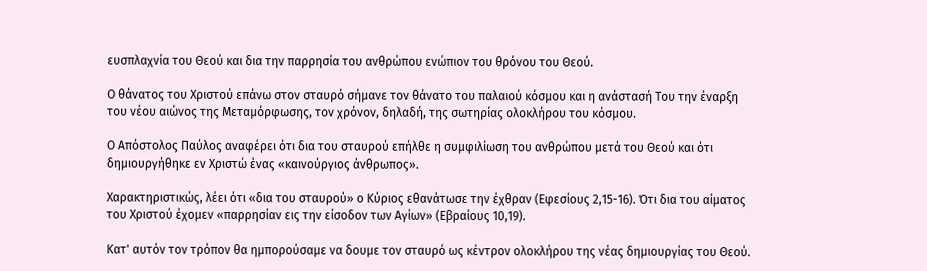ευσπλαχνία του Θεού και δια την παρρησία του ανθρώπου ενώπιον του θρόνου του Θεού.

Ο θάνατος του Χριστού επάνω στον σταυρό σήμανε τον θάνατο του παλαιού κόσμου και η ανάστασή Του την έναρξη του νέου αιώνος της Μεταμόρφωσης, τον χρόνον, δηλαδή, της σωτηρίας ολοκλήρου του κόσμου.

Ο Απόστολος Παύλος αναφέρει ότι δια του σταυρού επήλθε η συμφιλίωση του ανθρώπου μετά του Θεού και ότι δημιουργήθηκε εν Χριστώ ένας «καινούργιος άνθρωπος».

Χαρακτηριστικώς, λέει ότι «δια του σταυρού» ο Κύριος εθανάτωσε την έχθραν (Εφεσίους 2,15-16). Ότι δια του αίματος του Χριστού έχομεν «παρρησίαν εις την είσοδον των Αγίων» (Εβραίους 10,19).

Κατ' αυτόν τον τρόπον θα ημπορούσαμε να δουμε τον σταυρό ως κέντρον ολοκλήρου της νέας δημιουργίας του Θεού.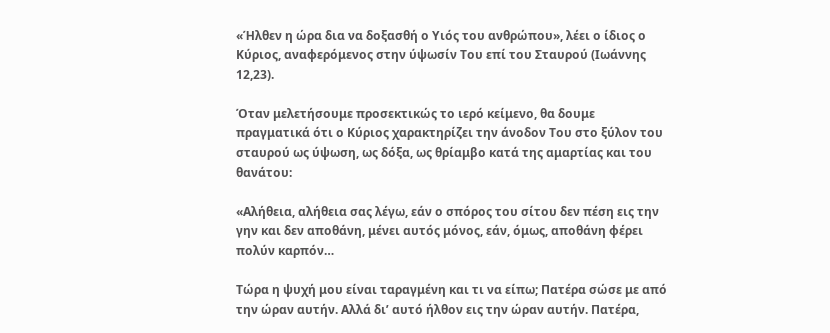«Ήλθεν η ώρα δια να δοξασθή ο Υιός του ανθρώπου», λέει ο ίδιος ο Κύριος, αναφερόμενος στην ύψωσίν Του επί του Σταυρού (Ιωάννης 12,23).

Όταν μελετήσουμε προσεκτικώς το ιερό κείμενο, θα δουμε πραγματικά ότι ο Κύριος χαρακτηρίζει την άνοδον Του στο ξύλον του σταυρού ως ύψωση, ως δόξα, ως θρίαμβο κατά της αμαρτίας και του θανάτου:

«Αλήθεια, αλήθεια σας λέγω, εάν ο σπόρος του σίτου δεν πέση εις την γην και δεν αποθάνη, μένει αυτός μόνος, εάν, όμως, αποθάνη φέρει πολύν καρπόν…

Τώρα η ψυχή μου είναι ταραγμένη και τι να είπω; Πατέρα σώσε με από την ώραν αυτήν. Αλλά δι’ αυτό ήλθον εις την ώραν αυτήν. Πατέρα,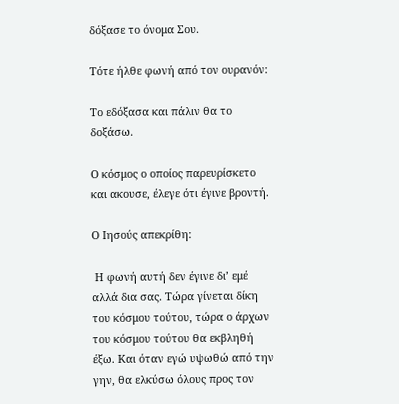δόξασε το όνομα Σου.

Τότε ήλθε φωνή από τον ουρανόν:

Το εδόξασα και πάλιν θα το δοξάσω.

Ο κόσμος ο οποίος παρευρίσκετο και ακουσε, έλεγε ότι έγινε βροντή.

Ο Ιησούς απεκρίθη:

 Η φωνή αυτή δεν έγινε δι’ εμέ αλλά δια σας. Τώρα γίνεται δίκη του κόσμου τούτου, τώρα ο άρχων του κόσμου τούτου θα εκβληθή έξω. Και όταν εγώ υψωθώ από την γην, θα ελκύσω όλους προς τον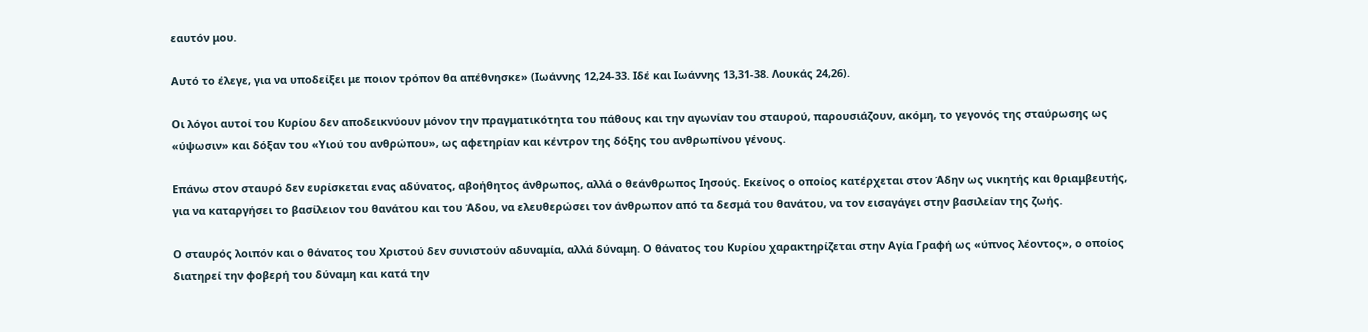εαυτόν μου.

Αυτό το έλεγε, για να υποδείξει με ποιον τρόπον θα απέθνησκε» (Ιωάννης 12,24-33. Ιδέ και Ιωάννης 13,31-38. Λουκάς 24,26).

Οι λόγοι αυτοί του Κυρίου δεν αποδεικνύουν μόνον την πραγματικότητα του πάθους και την αγωνίαν του σταυρού, παρουσιάζουν, ακόμη, το γεγονός της σταύρωσης ως «ύψωσιν» και δόξαν του «Υιού του ανθρώπου», ως αφετηρίαν και κέντρον της δόξης του ανθρωπίνου γένους.

Επάνω στον σταυρό δεν ευρίσκεται ενας αδύνατος, αβοήθητος άνθρωπος, αλλά ο θεάνθρωπος Ιησούς. Εκείνος ο οποίος κατέρχεται στον Άδην ως νικητής και θριαμβευτής, για να καταργήσει το βασίλειον του θανάτου και του Άδου, να ελευθερώσει τον άνθρωπον από τα δεσμά του θανάτου, να τον εισαγάγει στην βασιλείαν της ζωής.

Ο σταυρός λοιπόν και ο θάνατος του Χριστού δεν συνιστούν αδυναμία, αλλά δύναμη. Ο θάνατος του Κυρίου χαρακτηρίζεται στην Αγία Γραφή ως «ύπνος λέοντος», ο οποίος διατηρεί την φοβερή του δύναμη και κατά την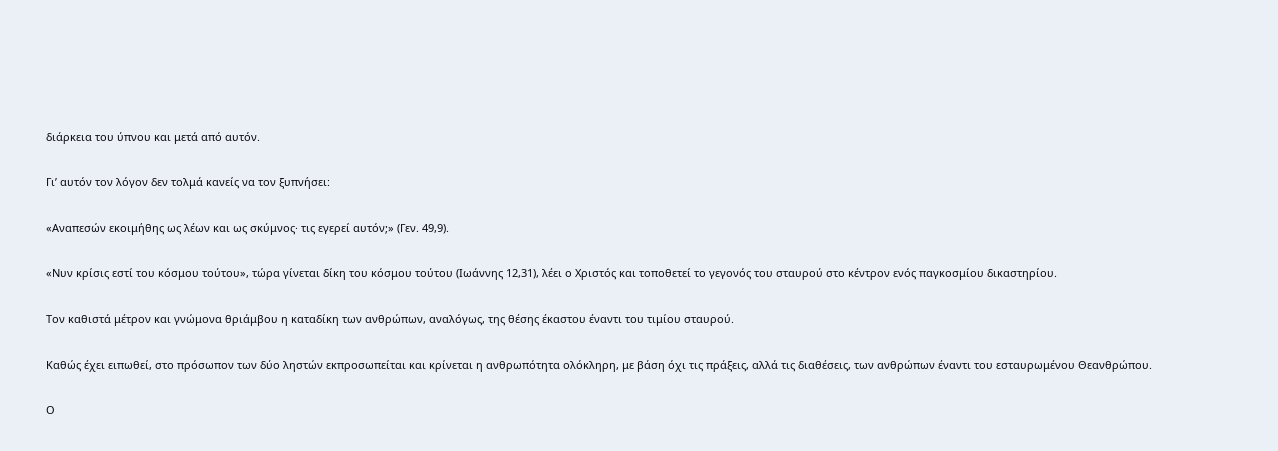διάρκεια του ύπνου και μετά από αυτόν.

Γι’ αυτόν τον λόγον δεν τολμά κανείς να τον ξυπνήσει:

«Αναπεσών εκοιμήθης ως λέων και ως σκύμνος· τις εγερεί αυτόν;» (Γεν. 49,9).

«Νυν κρίσις εστί του κόσμου τούτου», τώρα γίνεται δίκη του κόσμου τούτου (Ιωάννης 12,31), λέει ο Χριστός και τοποθετεί το γεγονός του σταυρού στο κέντρον ενός παγκοσμίου δικαστηρίου.

Τον καθιστά μέτρον και γνώμονα θριάμβου η καταδίκη των ανθρώπων, αναλόγως, της θέσης έκαστου έναντι του τιμίου σταυρού.

Καθώς έχει ειπωθεί, στο πρόσωπον των δύο ληστών εκπροσωπείται και κρίνεται η ανθρωπότητα ολόκληρη, με βάση όχι τις πράξεις, αλλά τις διαθέσεις, των ανθρώπων έναντι του εσταυρωμένου Θεανθρώπου.

Ο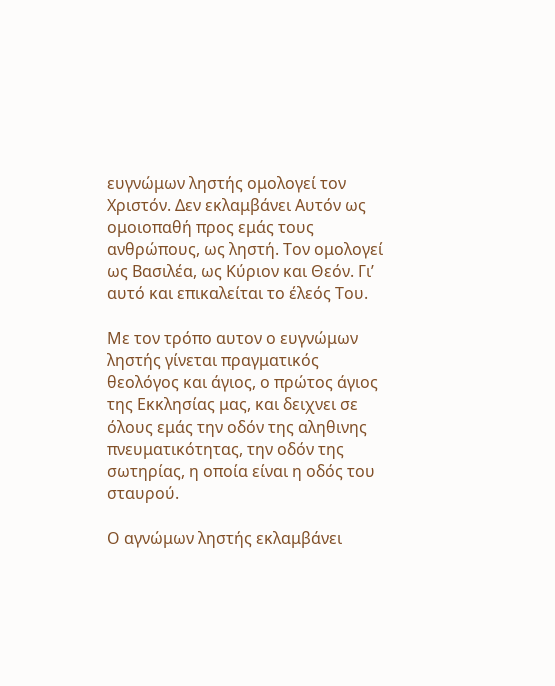ευγνώμων ληστής ομολογεί τον Χριστόν. Δεν εκλαμβάνει Αυτόν ως ομοιοπαθή προς εμάς τους ανθρώπους, ως ληστή. Τον ομολογεί ως Βασιλέα, ως Κύριον και Θεόν. Γι’ αυτό και επικαλείται το έλεός Του.

Με τον τρόπο αυτον ο ευγνώμων ληστής γίνεται πραγματικός θεολόγος και άγιος, ο πρώτος άγιος της Εκκλησίας μας, και δειχνει σε όλους εμάς την οδόν της αληθινης πνευματικότητας, την οδόν της σωτηρίας, η οποία είναι η οδός του σταυρού.

Ο αγνώμων ληστής εκλαμβάνει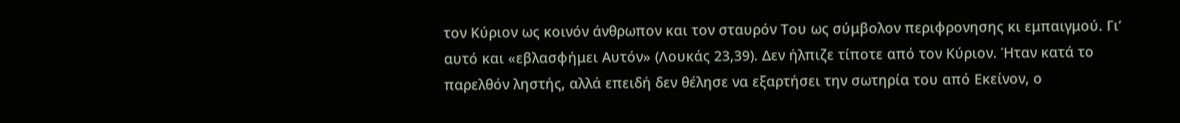τον Κύριον ως κοινόν άνθρωπον και τον σταυρόν Του ως σύμβολον περιφρονησης κι εμπαιγμού. Γι’ αυτό και «εβλασφήμει Αυτόν» (Λουκάς 23,39). Δεν ήλπιζε τίποτε από τον Κύριον. Ήταν κατά το παρελθόν ληστής, αλλά επειδή δεν θέλησε να εξαρτήσει την σωτηρία του από Εκείνον, ο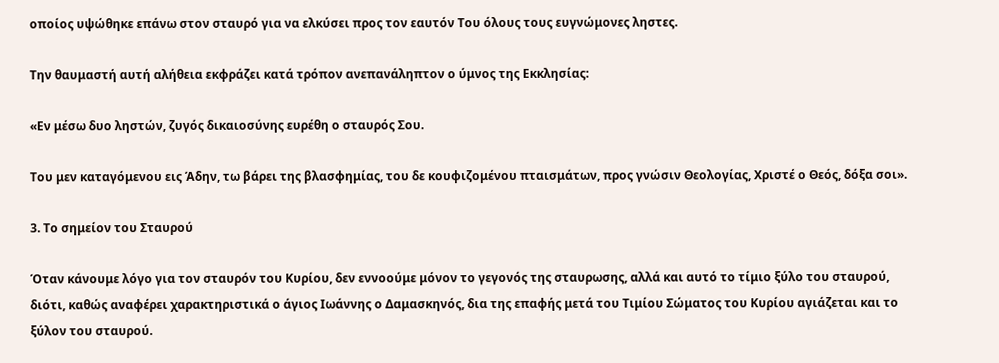οποίος υψώθηκε επάνω στον σταυρό για να ελκύσει προς τον εαυτόν Του όλους τους ευγνώμονες ληστες.

Την θαυμαστή αυτή αλήθεια εκφράζει κατά τρόπον ανεπανάληπτον ο ύμνος της Εκκλησίας:

«Εν μέσω δυο ληστών, ζυγός δικαιοσύνης ευρέθη ο σταυρός Σου.

Του μεν καταγόμενου εις Άδην, τω βάρει της βλασφημίας, του δε κουφιζομένου πταισμάτων, προς γνώσιν Θεολογίας, Χριστέ ο Θεός, δόξα σοι».

3. Το σημείον του Σταυρού

Όταν κάνουμε λόγο για τον σταυρόν του Κυρίου, δεν εννοούμε μόνον το γεγονός της σταυρωσης, αλλά και αυτό το τίμιο ξύλο του σταυρού, διότι, καθώς αναφέρει χαρακτηριστικά ο άγιος Ιωάννης ο Δαμασκηνός, δια της επαφής μετά του Τιμίου Σώματος του Κυρίου αγιάζεται και το ξύλον του σταυρού.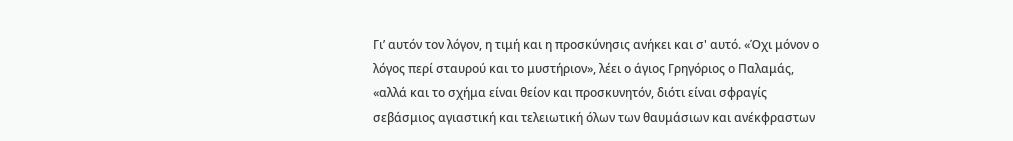Γι’ αυτόν τον λόγον, η τιμή και η προσκύνησις ανήκει και σ' αυτό. «Όχι μόνον ο λόγος περί σταυρού και το μυστήριον», λέει ο άγιος Γρηγόριος ο Παλαμάς, «αλλά και το σχήμα είναι θείον και προσκυνητόν, διότι είναι σφραγίς σεβάσμιος αγιαστική και τελειωτική όλων των θαυμάσιων και ανέκφραστων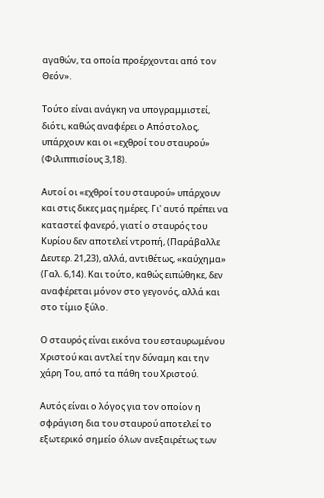αγαθών, τα οποία προέρχονται από τον Θεόν».

Τούτο είναι ανάγκη να υπογραμμιστεί, διότι, καθώς αναφέρει ο Απόστολος, υπάρχουν και οι «εχθροί του σταυρού» (Φιλιππισίους 3,18).

Αυτοί οι «εχθροί του σταυρού» υπάρχουν και στις δικες μας ημέρες. Γι' αυτό πρέπει να καταστεί φανερό, γιατί ο σταυρός του Κυρίου δεν αποτελεί ντροπή, (Παράβαλλε Δευτερ. 21,23), αλλά, αντιθέτως, «καύχημα» (Γαλ. 6,14). Και τούτο, καθώς ειπώθηκε, δεν αναφέρεται μόνον στο γεγονός, αλλά και στο τίμιο ξύλο.

Ο σταυρός είναι εικόνα του εσταυρωμένου Χριστού και αντλεί την δύναμη και την χάρη Του, από τα πάθη του Χριστού.

Αυτός είναι ο λόγος για τον οποίον η σφράγιση δια του σταυρού αποτελεί το εξωτερικό σημείο όλων ανεξαιρέτως των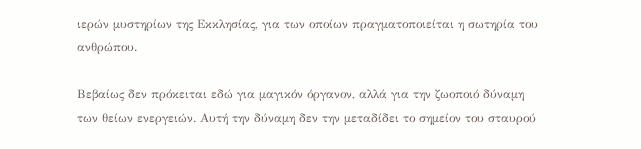ιερών μυστηρίων της Εκκλησίας, για των οποίων πραγματοποιείται η σωτηρία του ανθρώπου.

Βεβαίως δεν πρόκειται εδώ για μαγικόν όργανον, αλλά για την ζωοποιό δύναμη των θείων ενεργειών. Αυτή την δύναμη δεν την μεταδίδει το σημείον του σταυρού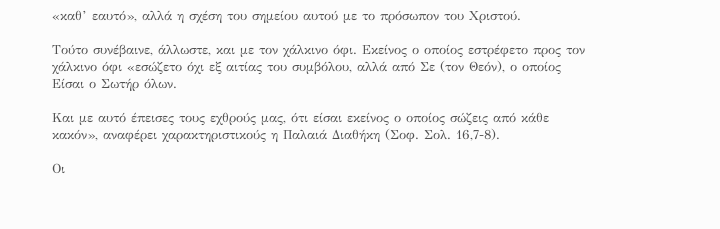«καθ’ εαυτό», αλλά η σχέση του σημείου αυτού με το πρόσωπον του Χριστού.

Τούτο συνέβαινε, άλλωστε, και με τον χάλκινο όφι. Εκείνος ο οποίος εστρέφετο προς τον χάλκινο όφι «εσώζετο όχι εξ αιτίας του συμβόλου, αλλά από Σε (τον Θεόν), ο οποίος Είσαι ο Σωτήρ όλων.

Και με αυτό έπεισες τους εχθρούς μας, ότι είσαι εκείνος ο οποίος σώζεις από κάθε κακόν», αναφέρει χαρακτηριστικούς η Παλαιά Διαθήκη (Σοφ. Σολ. 16,7-8).

Οι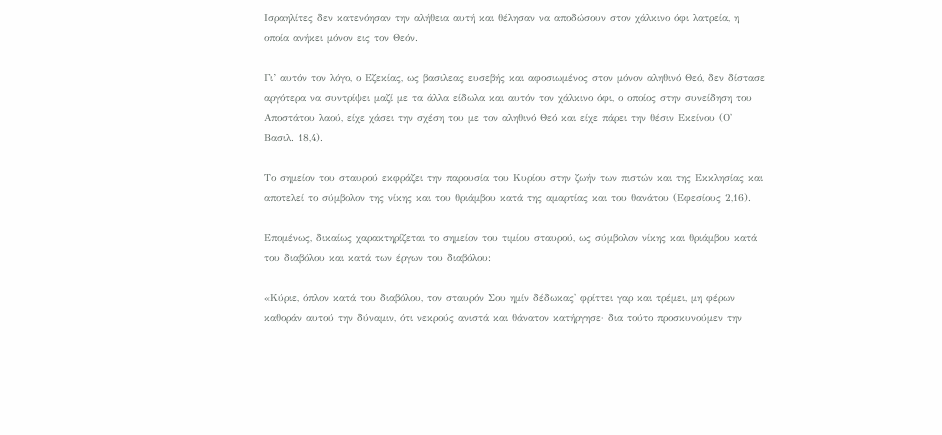Ισραηλίτες δεν κατενόησαν την αλήθεια αυτή και θέλησαν να αποδώσουν στον χάλκινο όφι λατρεία, η οποία ανήκει μόνον εις τον Θεόν.

Γι’ αυτόν τον λόγο, ο Εζεκίας, ως βασιλεας ευσεβής και αφοσιωμένος στον μόνον αληθινό Θεό, δεν δίστασε αργότερα να συντρίψει μαζί με τα άλλα είδωλα και αυτόν τον χάλκινο όφι, ο οποίος στην συνείδηση του Αποστάτου λαού, είχε χάσει την σχέση του με τον αληθινό Θεό και είχε πάρει την θέσιν Εκείνου (Ο' Βασιλ. 18,4).

Το σημείον του σταυρού εκφράζει την παρουσία του Κυρίου στην ζωήν των πιστών και της Εκκλησίας και αποτελεί το σύμβολον της νίκης και του θριάμβου κατά της αμαρτίας και του θανάτου (Εφεσίους 2,16).

Επομένως, δικαίως χαρακτηρίζεται το σημείον του τιμίου σταυρού, ως σύμβολον νίκης και θριάμβου κατά του διαβόλου και κατά των έργων του διαβόλου:

«Κύριε, όπλον κατά του διαβόλου, τον σταυρόν Σου ημίν δέδωκας' φρίττει γαρ και τρέμει, μη φέρων καθοράν αυτού την δύναμιν, ότι νεκρούς ανιστά και θάνατον κατήργησε· δια τούτο προσκυνούμεν την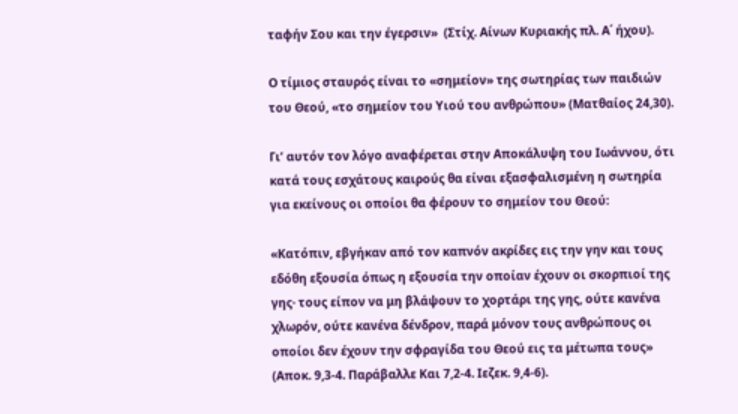ταφήν Σου και την έγερσιν»  (Στίχ. Αίνων Κυριακής πλ. Α΄ ήχου).

Ο τίμιος σταυρός είναι το «σημείον» της σωτηρίας των παιδιών του Θεού, «το σημείον του Υιού του ανθρώπου» (Ματθαίος 24,30).

Γι’ αυτόν τον λόγο αναφέρεται στην Αποκάλυψη του Ιωάννου, ότι κατά τους εσχάτους καιρούς θα είναι εξασφαλισμένη η σωτηρία για εκείνους οι οποίοι θα φέρουν το σημείον του Θεού:

«Κατόπιν, εβγήκαν από τον καπνόν ακρίδες εις την γην και τους εδόθη εξουσία όπως η εξουσία την οποίαν έχουν οι σκορπιοί της γης· τους είπον να μη βλάψουν το χορτάρι της γης, ούτε κανένα χλωρόν, ούτε κανένα δένδρον, παρά μόνον τους ανθρώπους οι οποίοι δεν έχουν την σφραγίδα του Θεού εις τα μέτωπα τους» (Αποκ. 9,3-4. Παράβαλλε Και 7,2-4. Ιεζεκ. 9,4-6).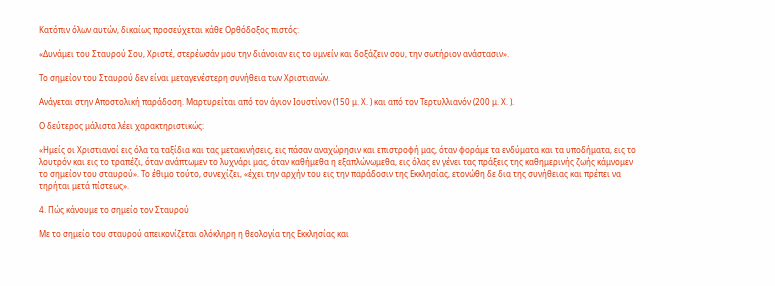Κατόπιν όλων αυτών, δικαίως προσεύχεται κάθε Ορθόδοξος πιστός:

«Δυνάμει του Σταυρού Σου, Χριστέ, στερέωσάν μου την διάνοιαν εις το υμνείν και δοξάζειν σου, την σωτήριον ανάστασιν».

Το σημείον του Σταυρού δεν είναι μεταγενέστερη συνήθεια των Χριστιανών.

Ανάγεται στην Αποστολική παράδοση. Μαρτυρείται από τον άγιον Ιουστίνον (150 μ. Χ. ) και από τον Τερτυλλιανόν (200 μ. Χ. ).

Ο δεύτερος μάλιστα λέει χαρακτηριστικώς:

«Ημείς οι Χριστιανοί εις όλα τα ταξίδια και τας μετακινήσεις, εις πάσαν αναχώρησιν και επιστροφή μας, όταν φοράμε τα ενδύματα και τα υποδήματα, εις το λουτρόν και εις το τραπέζι, όταν ανάπτωμεν το λυχνάρι μας, όταν καθήμεθα η εξαπλώνωμεθα, εις όλας εν γένει τας πράξεις της καθημερινής ζωής κάμνομεν το σημείον του σταυρού». Το έθιμο τούτο, συνεχίζει, «έχει την αρχήν του εις την παράδοσιν της Εκκλησίας, ετονώθη δε δια της συνήθειας και πρέπει να τηρήται μετά πίστεως».

4. Πώς κάνουμε το σημείο τον Σταυρού

Με το σημείο του σταυρού απεικονίζεται ολόκληρη η θεολογία της Εκκλησίας και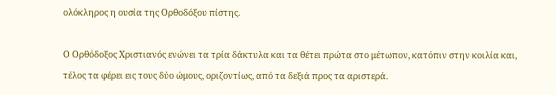ολόκληρος η ουσία της Ορθοδόξου πίστης.

Ο Ορθόδοξος Χριστιανός ενώνει τα τρία δάκτυλα και τα θέτει πρώτα στο μέτωπον, κατόπιν στην κοιλία και, τέλος τα φέρει εις τους δύο ώμους, οριζοντίως, από τα δεξιά προς τα αριστερά.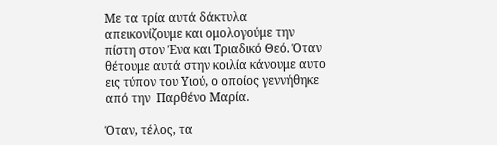Με τα τρία αυτά δάκτυλα απεικονίζουμε και ομολογούμε την πίστη στον Ένα και Τριαδικό Θεό. Όταν θέτουμε αυτά στην κοιλία κάνουμε αυτο εις τύπον του Υιού, ο οποίος γεννήθηκε από την  Παρθένο Μαρία.

Όταν, τέλος, τα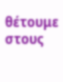θέτουμε στους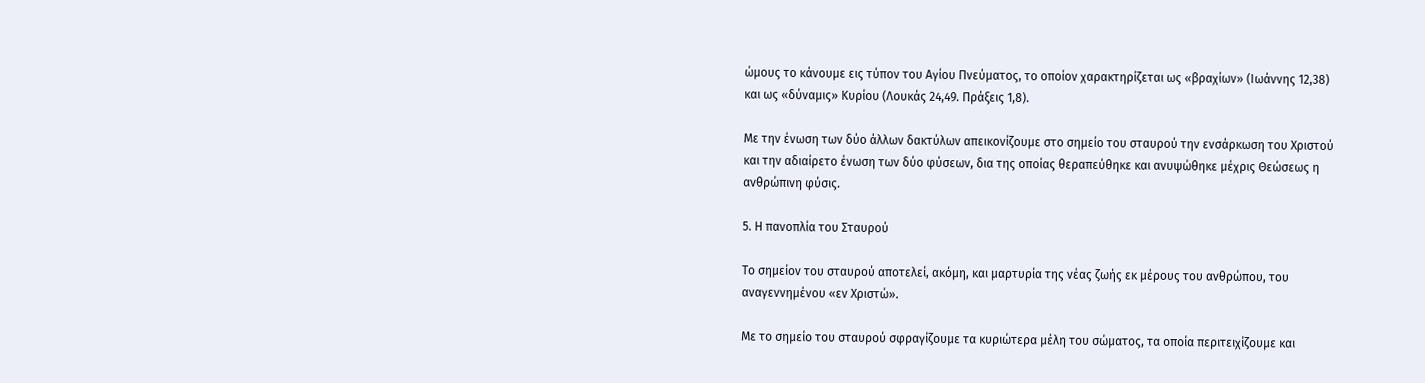ώμους το κάνουμε εις τύπον του Αγίου Πνεύματος, το οποίον χαρακτηρίζεται ως «βραχίων» (Ιωάννης 12,38) και ως «δύναμις» Κυρίου (Λουκάς 24,49. Πράξεις 1,8).

Με την ένωση των δύο άλλων δακτύλων απεικονίζουμε στο σημείο του σταυρού την ενσάρκωση του Χριστού και την αδιαίρετο ένωση των δύο φύσεων, δια της οποίας θεραπεύθηκε και ανυψώθηκε μέχρις Θεώσεως η ανθρώπινη φύσις.

5. Η πανοπλία του Σταυρού

Το σημείον του σταυρού αποτελεί, ακόμη, και μαρτυρία της νέας ζωής εκ μέρους του ανθρώπου, του αναγεννημένου «εν Χριστώ».

Με το σημείο του σταυρού σφραγίζουμε τα κυριώτερα μέλη του σώματος, τα οποία περιτειχίζουμε και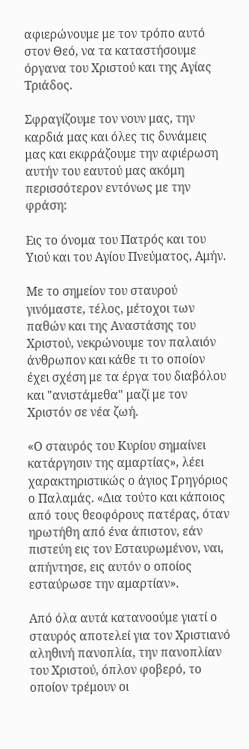αφιερώνουμε με τον τρόπο αυτό στον Θεό, να τα καταστήσουμε όργανα του Χριστού και της Αγίας Τριάδος.

Σφραγίζουμε τον νουν μας, την καρδιά μας και όλες τις δυνάμεις μας και εκφράζουμε την αφιέρωση αυτήν του εαυτού μας ακόμη περισσότερον εντόνως με την φράση:

Εις το όνομα του Πατρός και του Υιού και του Αγίου Πνεύματος, Αμήν.

Με το σημείον του σταυρού γινόμαστε, τέλος, μέτοχοι των παθών και της Αναστάσης του Χριστού, νεκρώνουμε τον παλαιόν άνθρωπον και κάθε τι το οποίον έχει σχέση με τα έργα του διαβόλου και "ανιστάμεθα" μαζί με τον Χριστόν σε νέα ζωή.

«Ο σταυρός του Κυρίου σημαίνει κατάργησιν της αμαρτίας», λέει χαρακτηριστικώς ο άγιος Γρηγόριος ο Παλαμάς. «Δια τούτο και κάποιος από τους θεοφόρους πατέρας, όταν ηρωτήθη από ένα άπιστον, εάν πιστεύη εις τον Εσταυρωμένον, ναι, απήντησε, εις αυτόν ο οποίος εσταύρωσε την αμαρτίαν».

Από όλα αυτά κατανοούμε γιατί ο σταυρός αποτελεί για τον Χριστιανό αληθινή πανοπλία, την πανοπλίαν του Χριστού, όπλον φοβερό, το οποίον τρέμουν οι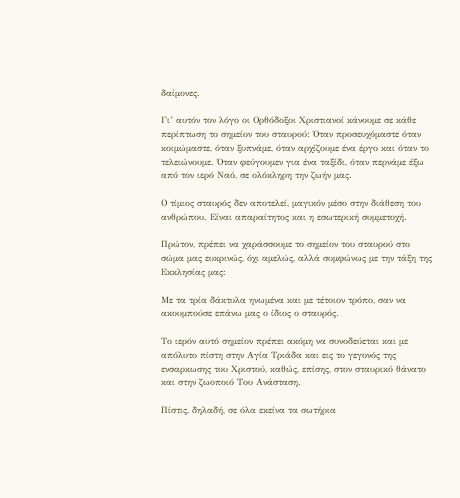δαίμονες.

Γι’ αυτόν τον λόγο οι Ορθόδοξοι Χριστιανοί κάνουμε σε κάθε περίπτωση το σημείον του σταυρού: Όταν προσευχόμαστε όταν κοιμώμαστε, όταν ξυπνάμε, όταν αρχίζουμε ένα έργο και όταν το τελειώνουμε. Όταν φεύγουμεν για ένα ταξίδι, όταν περνάμε έξω από τον ιερό Ναό, σε ολόκληρη την ζωήν μας.

Ο τίμιος σταυρός δεν αποτελεί, μαγικόν μέσο στην διάθεση του ανθρώπου. Είναι απαραίτητος και η εσωτερική συμμετοχή.

Πρώτον, πρέπει να χαράσσουμε το σημείον του σταυρού στο σώμα μας ευκρινώς, όχι αμελώς, αλλά συμφώνως με την τάξη της Εκκλησίας μας:

Με τα τρία δάκτυλα ηνωμένα και με τέτοιον τρόπο, σαν να ακουμπούσε επάνω μας ο ίδιος ο σταυρός.

Το ιερόν αυτό σημείον πρέπει ακόμη να συνοδεύεται και με απόλυτο πίστη στην Αγία Τριάδα και εις το γεγονός της ενσαρκωσης του Χριστού, καθώς, επίσης, στον σταυρικό θάνατο και στην ζωοποιό Του Ανάσταση.

Πίστις, δηλαδή, σε όλα εκείνα τα σωτήρια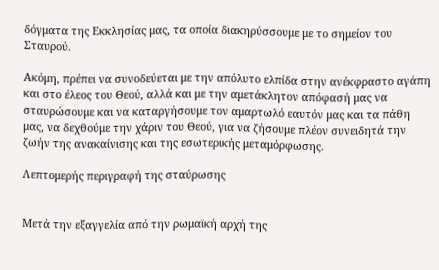δόγματα της Εκκλησίας μας, τα οποία διακηρύσσουμε με το σημείον του Σταυρού.

Ακόμη, πρέπει να συνοδεύεται με την απόλυτο ελπίδα στην ανέκφραστο αγάπη και στο έλεος του Θεού, αλλά και με την αμετάκλητον απόφασή μας να σταυρώσουμε και να καταργήσουμε τον αμαρτωλό εαυτόν μας και τα πάθη μας, να δεχθούμε την χάριν του Θεού, για να ζήσουμε πλέον συνειδητά την ζωήν της ανακαίνισης και της εσωτερικής μεταμόρφωσης.

Λεπτομερής περιγραφή της σταύρωσης


Μετά την εξαγγελία από την ρωμαϊκή αρχή της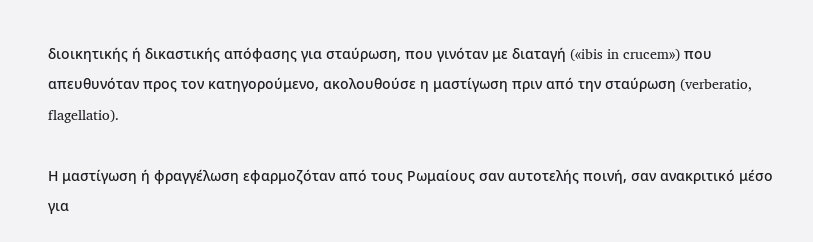διοικητικής ή δικαστικής απόφασης για σταύρωση, που γινόταν με διαταγή («ibis in crucem») που απευθυνόταν προς τον κατηγορούμενο, ακολουθούσε η μαστίγωση πριν από την σταύρωση (verberatio, flagellatio).

Η μαστίγωση ή φραγγέλωση εφαρμοζόταν από τους Ρωμαίους σαν αυτοτελής ποινή, σαν ανακριτικό μέσο για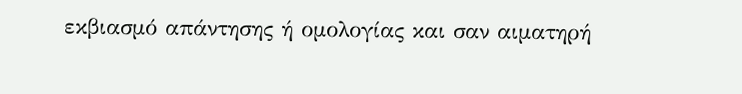εκβιασμό απάντησης ή ομολογίας και σαν αιματηρή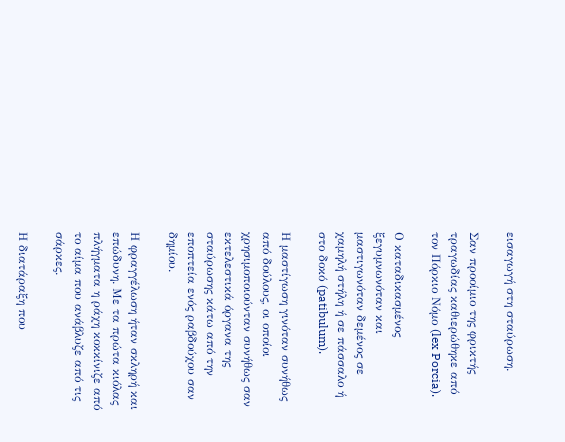εισαγωγή στη σταύρωση.

Σαν προοίμιο της φρικτής τραγωδίας καθιερώθηκε από τον Πόρκιο Νόμο (lex Porcia).

Ο καταδικασμένος ξεγυμνωνόταν και μαστιγωνόταν δεμένος σε χαμηλή στήλη ή σε πάσσαλο ή στο δοκό (patibulum).

Η μαστίγωση γινόταν συνήθως από δούλους, οι οποίοι χρησιμοποιούνταν συνήθως σαν εκτελεστικά όργανα της σταύρωσης κάτω από την εποπτεία ενός ραβδούχου σαν δημίου.

Η φραγγέλωση ήταν σκληρή και επώδυνη. Με τα πρώτα κιόλας πλήγματα η ράχη κοκκίνιζε από το αίμα που ανάβλυζε από τις σάρκες.

Η διατάραξη που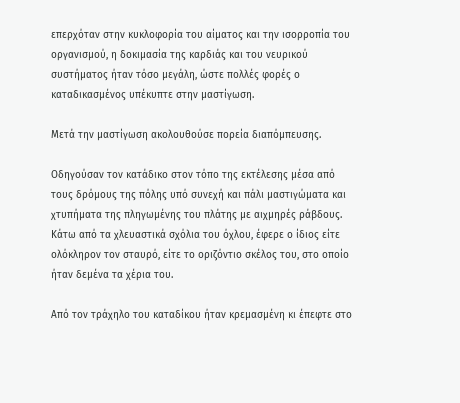επερχόταν στην κυκλοφορία του αίματος και την ισορροπία του οργανισμού, η δοκιμασία της καρδιάς και του νευρικού συστήματος ήταν τόσο μεγάλη, ώστε πολλές φορές ο καταδικασμένος υπέκυπτε στην μαστίγωση.

Μετά την μαστίγωση ακολουθούσε πορεία διαπόμπευσης.

Οδηγούσαν τον κατάδικο στον τόπο της εκτέλεσης μέσα από τους δρόμους της πόλης υπό συνεχή και πάλι μαστιγώματα και χτυπήματα της πληγωμένης του πλάτης με αιχμηρές ράβδους. Κάτω από τα χλευαστικά σχόλια του όχλου, έφερε ο ίδιος είτε ολόκληρον τον σταυρό, είτε το οριζόντιο σκέλος του, στο οποίο ήταν δεμένα τα χέρια του.

Από τον τράχηλο του καταδίκου ήταν κρεμασμένη κι έπεφτε στο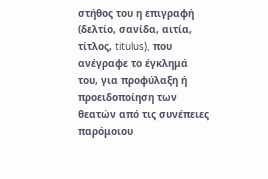στήθος του η επιγραφή (δελτίο, σανίδα, αιτία, τίτλος, titulus), που ανέγραφε το έγκλημά του, για προφύλαξη ή προειδοποίηση των θεατών από τις συνέπειες παρόμοιου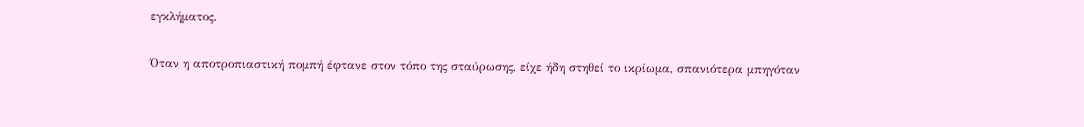εγκλήματος.

Όταν η αποτροπιαστική πομπή έφτανε στον τόπο της σταύρωσης, είχε ήδη στηθεί το ικρίωμα, σπανιότερα μπηγόταν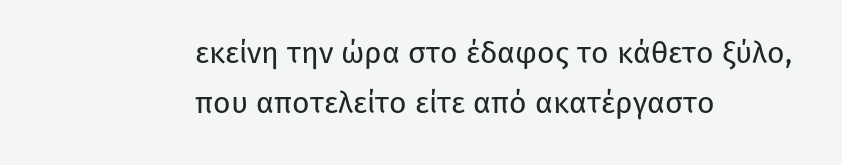εκείνη την ώρα στο έδαφος το κάθετο ξύλο, που αποτελείτο είτε από ακατέργαστο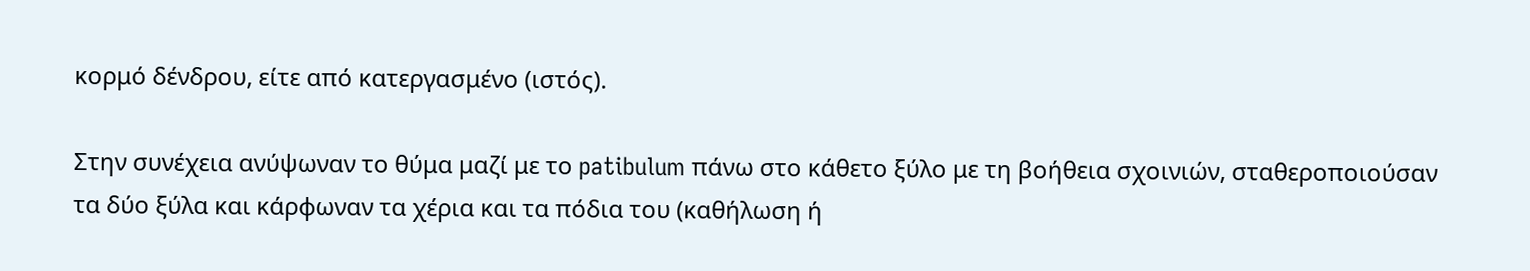κορμό δένδρου, είτε από κατεργασμένο (ιστός).

Στην συνέχεια ανύψωναν το θύμα μαζί με το patibulum πάνω στο κάθετο ξύλο με τη βοήθεια σχοινιών, σταθεροποιούσαν τα δύο ξύλα και κάρφωναν τα χέρια και τα πόδια του (καθήλωση ή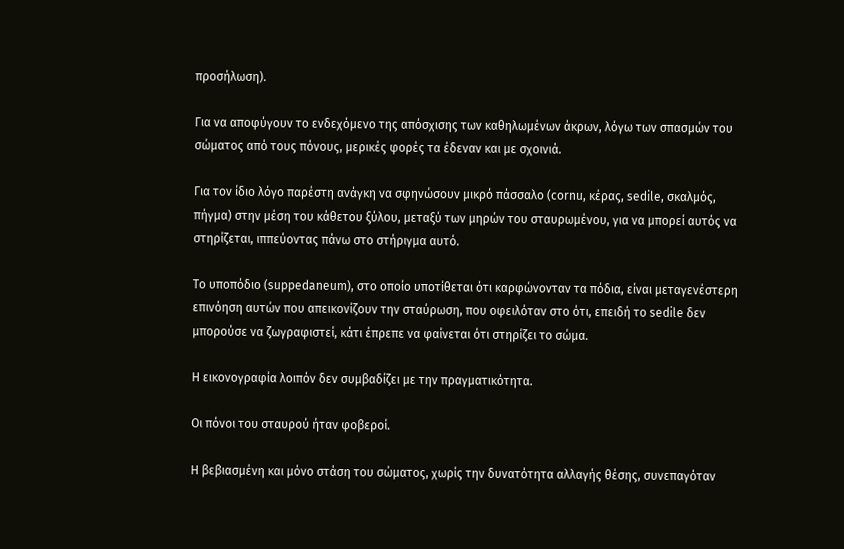προσήλωση).

Για να αποφύγουν το ενδεχόμενο της απόσχισης των καθηλωμένων άκρων, λόγω των σπασμών του σώματος από τους πόνους, μερικές φορές τα έδεναν και με σχοινιά.

Για τον ίδιο λόγο παρέστη ανάγκη να σφηνώσουν μικρό πάσσαλο (cornu, κέρας, sedile, σκαλμός, πήγμα) στην μέση του κάθετου ξύλου, μεταξύ των μηρών του σταυρωμένου, για να μπορεί αυτός να στηρίζεται, ιππεύοντας πάνω στο στήριγμα αυτό.

Το υποπόδιο (suppedaneum), στο οποίο υποτίθεται ότι καρφώνονταν τα πόδια, είναι μεταγενέστερη επινόηση αυτών που απεικονίζουν την σταύρωση, που οφειλόταν στο ότι, επειδή το sedile δεν μπορούσε να ζωγραφιστεί, κάτι έπρεπε να φαίνεται ότι στηρίζει το σώμα.

Η εικονογραφία λοιπόν δεν συμβαδίζει με την πραγματικότητα.

Οι πόνοι του σταυρού ήταν φοβεροί.

Η βεβιασμένη και μόνο στάση του σώματος, χωρίς την δυνατότητα αλλαγής θέσης, συνεπαγόταν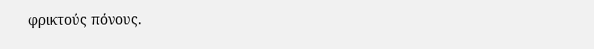φρικτούς πόνους.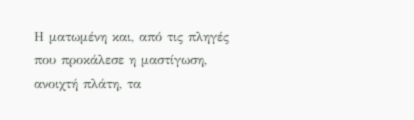Η ματωμένη και, από τις πληγές που προκάλεσε η μαστίγωση, ανοιχτή πλάτη, τα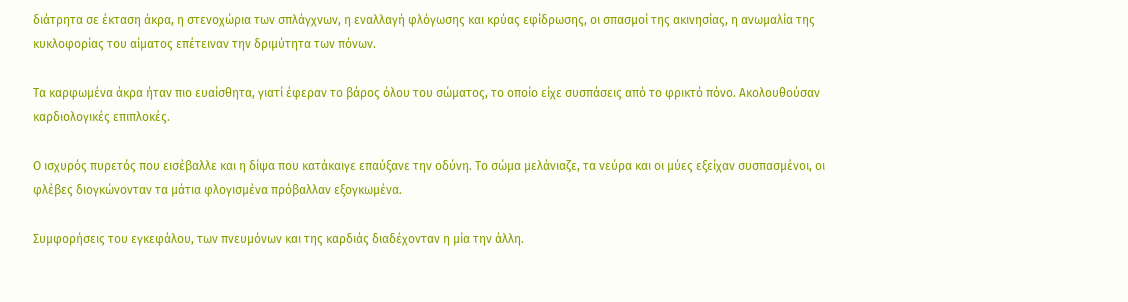διάτρητα σε έκταση άκρα, η στενοχώρια των σπλάγχνων, η εναλλαγή φλόγωσης και κρύας εφίδρωσης, οι σπασμοί της ακινησίας, η ανωμαλία της κυκλοφορίας του αίματος επέτειναν την δριμύτητα των πόνων.

Τα καρφωμένα άκρα ήταν πιο ευαίσθητα, γιατί έφεραν το βάρος όλου του σώματος, το οποίο είχε συσπάσεις από το φρικτό πόνο. Ακολουθούσαν καρδιολογικές επιπλοκές.

Ο ισχυρός πυρετός που εισέβαλλε και η δίψα που κατάκαιγε επαύξανε την οδύνη. Το σώμα μελάνιαζε, τα νεύρα και οι μύες εξείχαν συσπασμένοι, οι φλέβες διογκώνονταν τα μάτια φλογισμένα πρόβαλλαν εξογκωμένα.

Συμφορήσεις του εγκεφάλου, των πνευμόνων και της καρδιάς διαδέχονταν η μία την άλλη.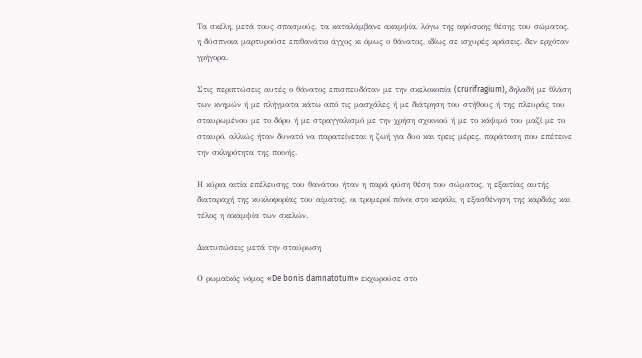Τα σκέλη, μετά τους σπασμούς, τα καταλάμβανε ακαμψία, λόγω της αφύσικης θέσης του σώματος, η δύσπνοια μαρτυρούσε επιθανάτιο άγχος κι όμως ο θάνατος, ιδίως σε ισχυρές κράσεις, δεν ερχόταν γρήγορα.

Στις περιπτώσεις αυτές ο θάνατος επισπευδόταν με την σκελοκοπία (crurifragium), δηλαδή με θλάση των κνημών ή με πλήγματα κάτω από τις μασχάλες ή με διάτρηση του στήθους ή της πλευράς του σταυρωμένου με το δόρυ ή με στραγγαλισμό με την χρήση σχοινιού ή με το κάψιμό του μαζί με το σταυρό, αλλιώς ήταν δυνατό να παρατείνεται η ζωή για δυο και τρεις μέρες, παράταση που επέτεινε την σκληρότητα της ποινής.

Η κύρια αιτία επέλευσης του θανάτου ήταν η παρά φύση θέση του σώματος, η εξαιτίας αυτής διαταραχή της κυκλοφορίας του αίματος, οι τρομεροί πόνοι στο κεφάλι, η εξασθένηση της καρδιάς και τέλος η ακαμψία των σκελών.

Διατυπώσεις μετά την σταύρωση

Ο ρωμαϊκός νόμος «De bonis damnatotum» εκχωρούσε στο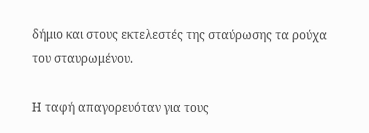δήμιο και στους εκτελεστές της σταύρωσης τα ρούχα του σταυρωμένου.

Η ταφή απαγορευόταν για τους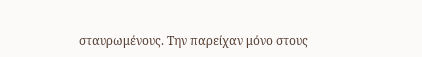σταυρωμένους. Την παρείχαν μόνο στους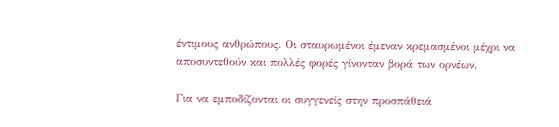έντιμους ανθρώπους. Οι σταυρωμένοι έμεναν κρεμασμένοι μέχρι να αποσυντεθούν και πολλές φορές γίνονταν βορά των ορνέων.

Για να εμποδίζονται οι συγγενείς στην προσπάθειά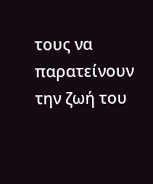τους να παρατείνουν την ζωή του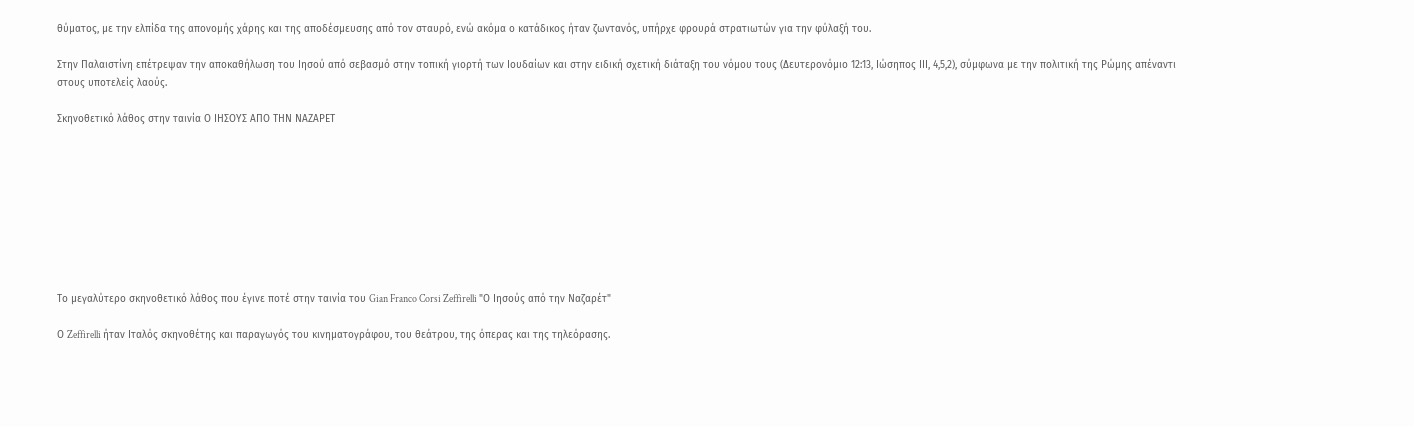θύματος, με την ελπίδα της απονομής χάρης και της αποδέσμευσης από τον σταυρό, ενώ ακόμα ο κατάδικος ήταν ζωντανός, υπήρχε φρουρά στρατιωτών για την φύλαξή του.

Στην Παλαιστίνη επέτρεψαν την αποκαθήλωση του Ιησού από σεβασμό στην τοπική γιορτή των Ιουδαίων και στην ειδική σχετική διάταξη του νόμου τους (Δευτερονόμιο 12:13, Ιώσηπος ΙΙΙ, 4,5,2), σύμφωνα με την πολιτική της Ρώμης απέναντι στους υποτελείς λαούς.

Σκηνοθετικό λάθος στην ταινία Ο ΙΗΣΟΥΣ ΑΠΟ ΤΗΝ ΝΑΖΑΡΕΤ









Το μεγαλύτερο σκηνοθετικό λάθος που έγινε ποτέ στην ταινία του Gian Franco Corsi Zeffirelli "Ο Ιησούς από την Ναζαρέτ"

Ο Zeffirelli ήταν Ιταλός σκηνοθέτης και παραγωγός του κινηματογράφου, του θεάτρου, της όπερας και της τηλεόρασης.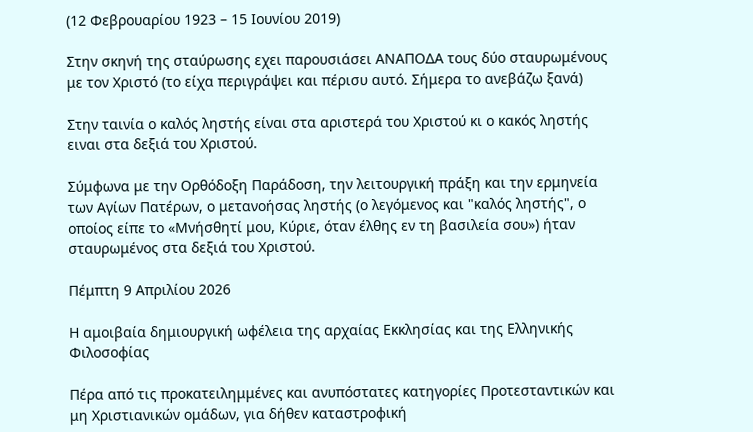(12 Φεβρουαρίου 1923 – 15 Ιουνίου 2019)

Στην σκηνή της σταύρωσης εχει παρουσιάσει ΑΝΑΠΟΔΑ τους δύο σταυρωμένους με τον Χριστό (το είχα περιγράψει και πέρισυ αυτό. Σήμερα το ανεβάζω ξανά)

Στην ταινία ο καλός ληστής είναι στα αριστερά του Χριστού κι ο κακός ληστής ειναι στα δεξιά του Χριστού.

Σύμφωνα με την Ορθόδοξη Παράδοση, την λειτουργική πράξη και την ερμηνεία των Αγίων Πατέρων, ο μετανοήσας ληστής (ο λεγόμενος και "καλός ληστής", ο οποίος είπε το «Μνήσθητί μου, Κύριε, όταν έλθης εν τη βασιλεία σου») ήταν σταυρωμένος στα δεξιά του Χριστού.

Πέμπτη 9 Απριλίου 2026

Η αμοιβαία δημιουργική ωφέλεια της αρχαίας Εκκλησίας και της Ελληνικής Φιλοσοφίας

Πέρα από τις προκατειλημμένες και ανυπόστατες κατηγορίες Προτεσταντικών και μη Χριστιανικών ομάδων, για δήθεν καταστροφική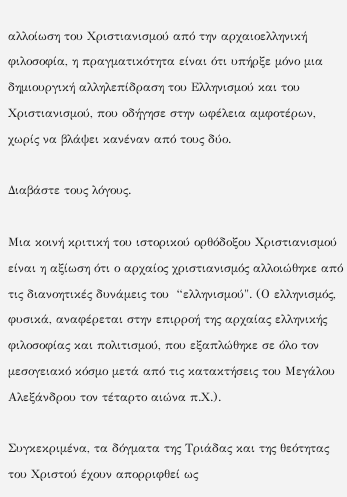αλλοίωση του Χριστιανισμού από την αρχαιοελληνική φιλοσοφία, η πραγματικότητα είναι ότι υπήρξε μόνο μια δημιουργική αλληλεπίδραση του Ελληνισμού και του Χριστιανισμού, που οδήγησε στην ωφέλεια αμφοτέρων, χωρίς να βλάψει κανέναν από τους δύο.

Διαβάστε τους λόγους.

Μια κοινή κριτική του ιστορικού ορθόδοξου Χριστιανισμού είναι η αξίωση ότι ο αρχαίος χριστιανισμός αλλοιώθηκε από τις διανοητικές δυνάμεις του  “ελληνισμού". (Ο ελληνισμός, φυσικά, αναφέρεται στην επιρροή της αρχαίας ελληνικής φιλοσοφίας και πολιτισμού, που εξαπλώθηκε σε όλο τον μεσογειακό κόσμο μετά από τις κατακτήσεις του Μεγάλου Αλεξάνδρου τον τέταρτο αιώνα π.Χ.).

Συγκεκριμένα, τα δόγματα της Τριάδας και της θεότητας του Χριστού έχουν απορριφθεί ως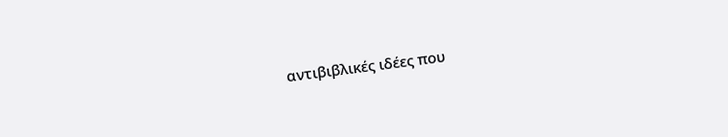αντιβιβλικές ιδέες που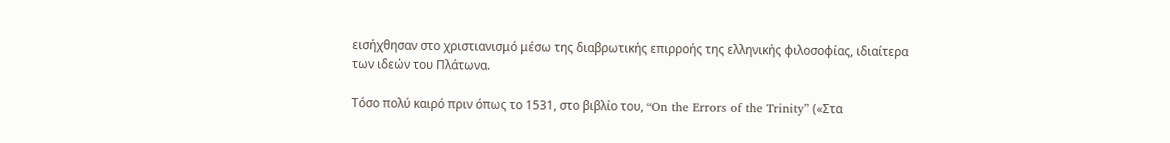εισήχθησαν στο χριστιανισμό μέσω της διαβρωτικής επιρροής της ελληνικής φιλοσοφίας, ιδιαίτερα των ιδεών του Πλάτωνα.

Τόσο πολύ καιρό πριν όπως το 1531, στο βιβλίο του, “On the Errors of the Trinity” («Στα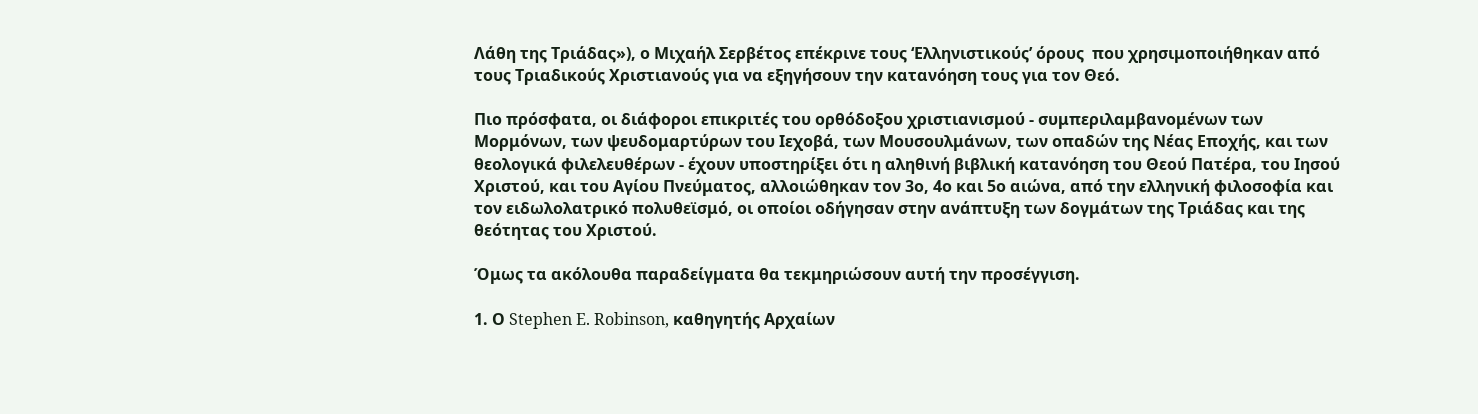Λάθη της Τριάδας»), ο Μιχαήλ Σερβέτος επέκρινε τους ‘Ελληνιστικούς’ όρους  που χρησιμοποιήθηκαν από τους Τριαδικούς Χριστιανούς για να εξηγήσουν την κατανόηση τους για τον Θεό.

Πιο πρόσφατα, οι διάφοροι επικριτές του ορθόδοξου χριστιανισμού - συμπεριλαμβανομένων των Μορμόνων, των ψευδομαρτύρων του Ιεχοβά, των Μουσουλμάνων, των οπαδών της Νέας Εποχής, και των θεολογικά φιλελευθέρων - έχουν υποστηρίξει ότι η αληθινή βιβλική κατανόηση του Θεού Πατέρα, του Ιησού Χριστού, και του Αγίου Πνεύματος, αλλοιώθηκαν τον 3ο, 4ο και 5ο αιώνα, από την ελληνική φιλοσοφία και τον ειδωλολατρικό πολυθεϊσμό, οι οποίοι οδήγησαν στην ανάπτυξη των δογμάτων της Τριάδας και της θεότητας του Χριστού.

Όμως τα ακόλουθα παραδείγματα θα τεκμηριώσουν αυτή την προσέγγιση.

1. Ο Stephen E. Robinson, καθηγητής Αρχαίων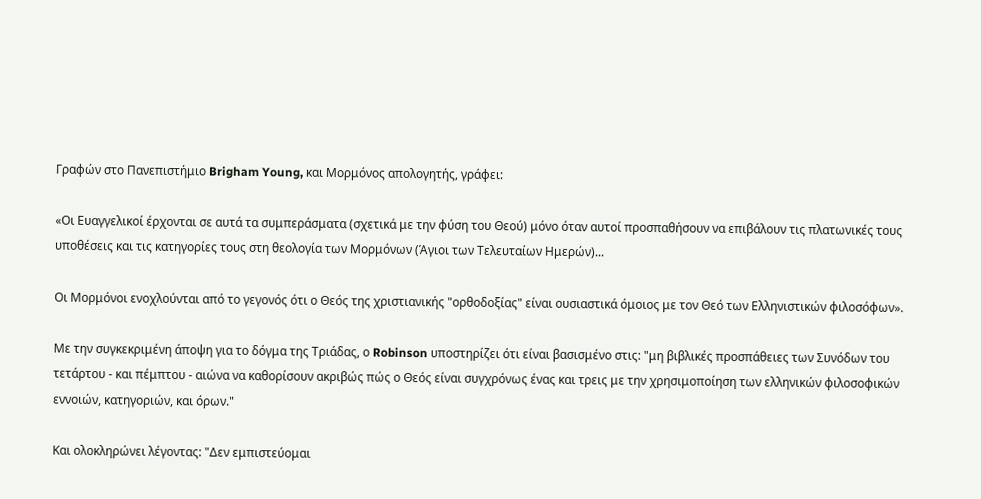Γραφών στο Πανεπιστήμιο Brigham Young, και Μορμόνος απολογητής, γράφει:

«Οι Ευαγγελικοί έρχονται σε αυτά τα συμπεράσματα (σχετικά με την φύση του Θεού) μόνο όταν αυτοί προσπαθήσουν να επιβάλουν τις πλατωνικές τους υποθέσεις και τις κατηγορίες τους στη θεολογία των Μορμόνων (Άγιοι των Τελευταίων Ημερών)...

Οι Μορμόνοι ενοχλούνται από το γεγονός ότι ο Θεός της χριστιανικής "ορθοδοξίας" είναι ουσιαστικά όμοιος με τον Θεό των Ελληνιστικών φιλοσόφων».

Με την συγκεκριμένη άποψη για το δόγμα της Τριάδας, ο Robinson υποστηρίζει ότι είναι βασισμένο στις: "μη βιβλικές προσπάθειες των Συνόδων του τετάρτου - και πέμπτου - αιώνα να καθορίσουν ακριβώς πώς ο Θεός είναι συγχρόνως ένας και τρεις με την χρησιμοποίηση των ελληνικών φιλοσοφικών εννοιών, κατηγοριών, και όρων."

Και ολοκληρώνει λέγοντας: "Δεν εμπιστεύομαι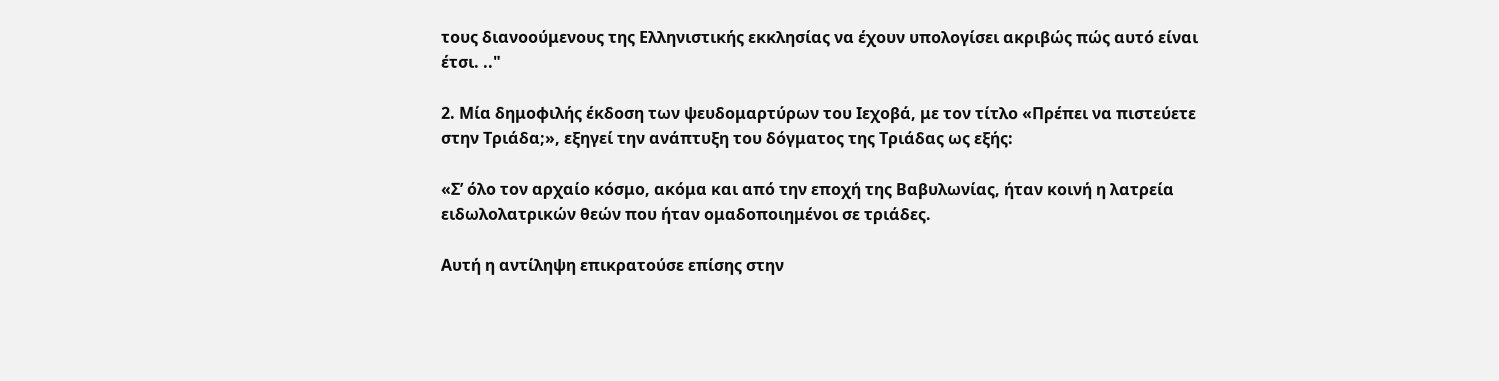τους διανοούμενους της Ελληνιστικής εκκλησίας να έχουν υπολογίσει ακριβώς πώς αυτό είναι έτσι. .."

2. Μία δημοφιλής έκδοση των ψευδομαρτύρων του Ιεχοβά, με τον τίτλο «Πρέπει να πιστεύετε στην Τριάδα;», εξηγεί την ανάπτυξη του δόγματος της Τριάδας ως εξής:

«Σ’ όλο τον αρχαίο κόσμο, ακόμα και από την εποχή της Βαβυλωνίας, ήταν κοινή η λατρεία ειδωλολατρικών θεών που ήταν ομαδοποιημένοι σε τριάδες.

Αυτή η αντίληψη επικρατούσε επίσης στην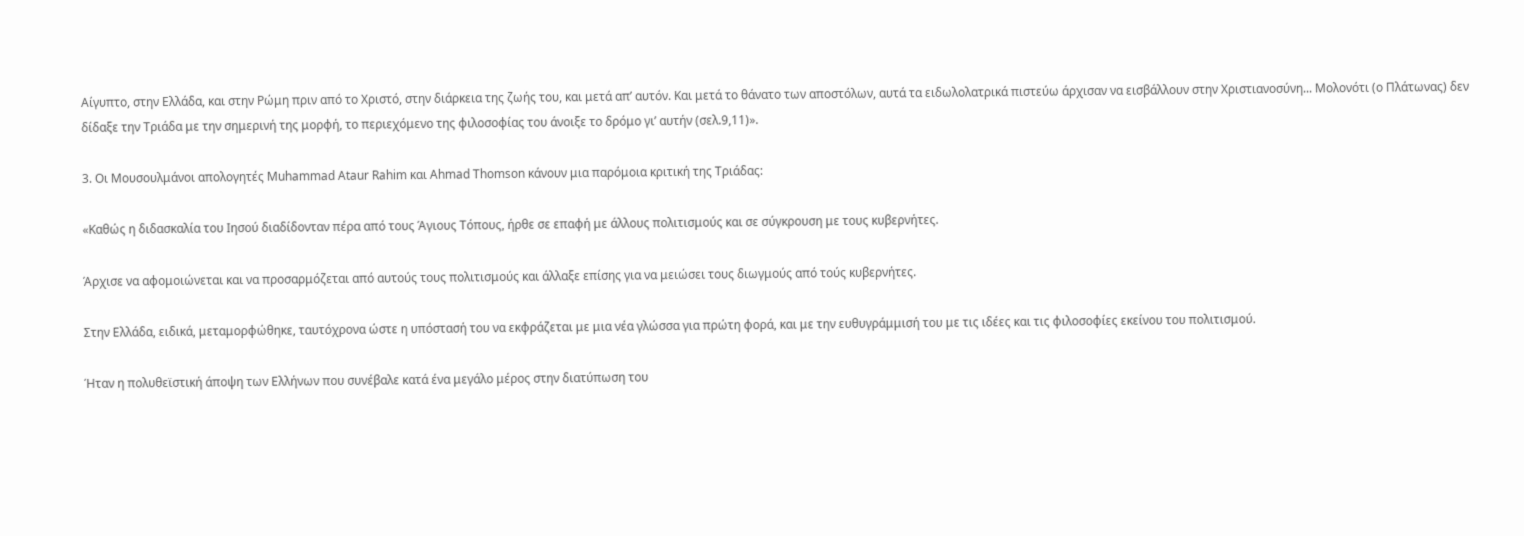Αίγυπτο, στην Ελλάδα, και στην Ρώμη πριν από το Χριστό, στην διάρκεια της ζωής του, και μετά απ’ αυτόν. Και μετά το θάνατο των αποστόλων, αυτά τα ειδωλολατρικά πιστεύω άρχισαν να εισβάλλουν στην Χριστιανοσύνη... Μολονότι (ο Πλάτωνας) δεν δίδαξε την Τριάδα με την σημερινή της μορφή, το περιεχόμενο της φιλοσοφίας του άνοιξε το δρόμο γι’ αυτήν (σελ.9,11)».

3. Οι Μουσουλμάνοι απολογητές Muhammad Ataur Rahim και Ahmad Thomson κάνουν μια παρόμοια κριτική της Τριάδας:

«Καθώς η διδασκαλία του Ιησού διαδίδονταν πέρα από τους Άγιους Τόπους, ήρθε σε επαφή με άλλους πολιτισμούς και σε σύγκρουση με τους κυβερνήτες.

Άρχισε να αφομοιώνεται και να προσαρμόζεται από αυτούς τους πολιτισμούς και άλλαξε επίσης για να μειώσει τους διωγμούς από τούς κυβερνήτες.

Στην Ελλάδα, ειδικά, μεταμορφώθηκε, ταυτόχρονα ώστε η υπόστασή του να εκφράζεται με μια νέα γλώσσα για πρώτη φορά, και με την ευθυγράμμισή του με τις ιδέες και τις φιλοσοφίες εκείνου του πολιτισμού.

Ήταν η πολυθεϊστική άποψη των Ελλήνων που συνέβαλε κατά ένα μεγάλο μέρος στην διατύπωση του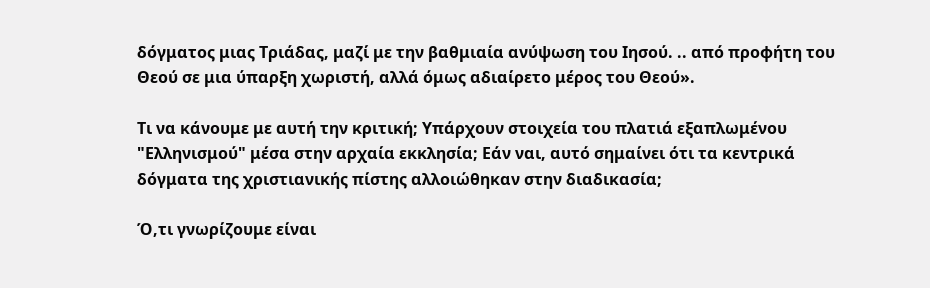δόγματος μιας Τριάδας, μαζί με την βαθμιαία ανύψωση του Ιησού. .. από προφήτη του Θεού σε μια ύπαρξη χωριστή, αλλά όμως αδιαίρετο μέρος του Θεού».

Τι να κάνουμε με αυτή την κριτική; Υπάρχουν στοιχεία του πλατιά εξαπλωμένου "Ελληνισμού" μέσα στην αρχαία εκκλησία; Εάν ναι, αυτό σημαίνει ότι τα κεντρικά δόγματα της χριστιανικής πίστης αλλοιώθηκαν στην διαδικασία;

Ό,τι γνωρίζουμε είναι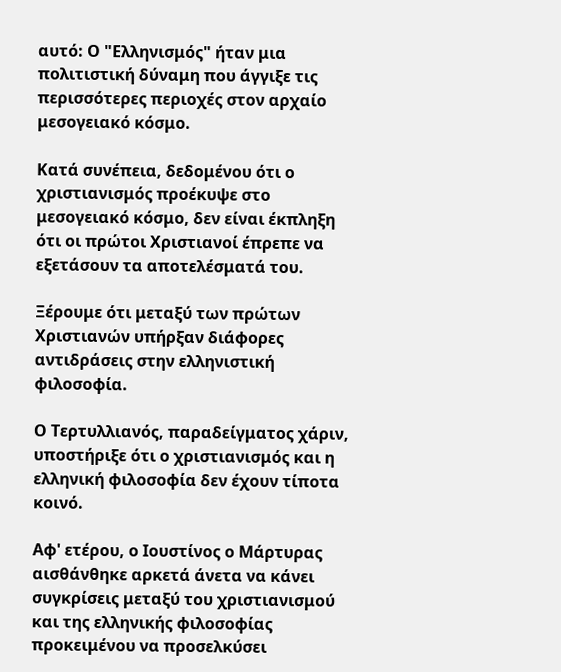αυτό: Ο "Ελληνισμός" ήταν μια πολιτιστική δύναμη που άγγιξε τις περισσότερες περιοχές στον αρχαίο μεσογειακό κόσμο.

Κατά συνέπεια, δεδομένου ότι ο χριστιανισμός προέκυψε στο μεσογειακό κόσμο, δεν είναι έκπληξη ότι οι πρώτοι Χριστιανοί έπρεπε να εξετάσουν τα αποτελέσματά του.

Ξέρουμε ότι μεταξύ των πρώτων Χριστιανών υπήρξαν διάφορες αντιδράσεις στην ελληνιστική φιλοσοφία.

Ο Τερτυλλιανός, παραδείγματος χάριν, υποστήριξε ότι ο χριστιανισμός και η ελληνική φιλοσοφία δεν έχουν τίποτα κοινό.

Αφ' ετέρου, ο Ιουστίνος ο Μάρτυρας αισθάνθηκε αρκετά άνετα να κάνει συγκρίσεις μεταξύ του χριστιανισμού και της ελληνικής φιλοσοφίας προκειμένου να προσελκύσει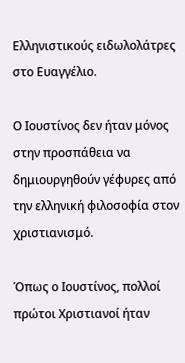Ελληνιστικούς ειδωλολάτρες στο Ευαγγέλιο.

Ο Ιουστίνος δεν ήταν μόνος στην προσπάθεια να δημιουργηθούν γέφυρες από την ελληνική φιλοσοφία στον χριστιανισμό.

Όπως ο Ιουστίνος, πολλοί πρώτοι Χριστιανοί ήταν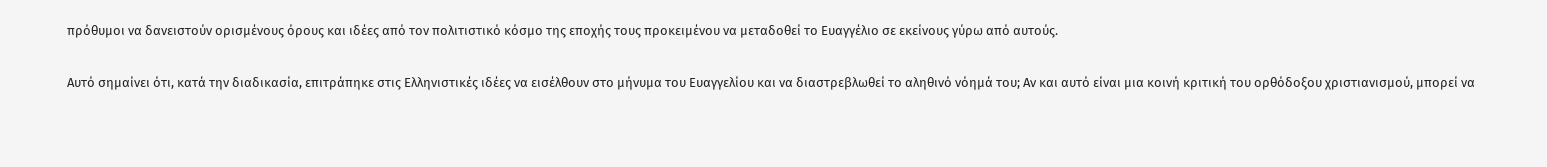πρόθυμοι να δανειστούν ορισμένους όρους και ιδέες από τον πολιτιστικό κόσμο της εποχής τους προκειμένου να μεταδοθεί το Ευαγγέλιο σε εκείνους γύρω από αυτούς.

Αυτό σημαίνει ότι, κατά την διαδικασία, επιτράπηκε στις Ελληνιστικές ιδέες να εισέλθουν στο μήνυμα του Ευαγγελίου και να διαστρεβλωθεί το αληθινό νόημά του; Αν και αυτό είναι μια κοινή κριτική του ορθόδοξου χριστιανισμού, μπορεί να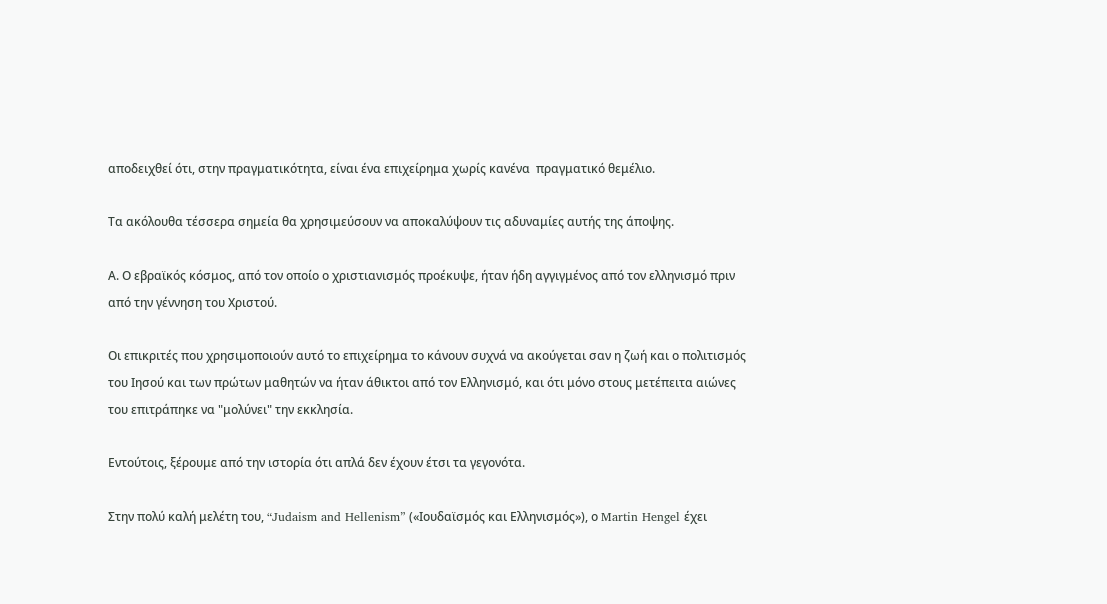αποδειχθεί ότι, στην πραγματικότητα, είναι ένα επιχείρημα χωρίς κανένα  πραγματικό θεμέλιο.

Τα ακόλουθα τέσσερα σημεία θα χρησιμεύσουν να αποκαλύψουν τις αδυναμίες αυτής της άποψης.

Α. Ο εβραϊκός κόσμος, από τον οποίο ο χριστιανισμός προέκυψε, ήταν ήδη αγγιγμένος από τον ελληνισμό πριν από την γέννηση του Χριστού.

Οι επικριτές που χρησιμοποιούν αυτό το επιχείρημα το κάνουν συχνά να ακούγεται σαν η ζωή και ο πολιτισμός του Ιησού και των πρώτων μαθητών να ήταν άθικτοι από τον Ελληνισμό, και ότι μόνο στους μετέπειτα αιώνες του επιτράπηκε να "μολύνει" την εκκλησία.

Εντούτοις, ξέρουμε από την ιστορία ότι απλά δεν έχουν έτσι τα γεγονότα.

Στην πολύ καλή μελέτη του, “Judaism and Hellenism” («Ιουδαϊσμός και Ελληνισμός»), ο Martin Hengel έχει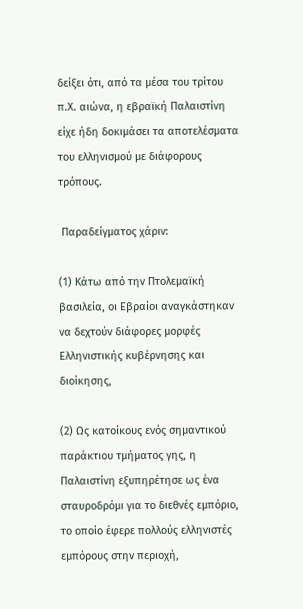δείξει ότι, από τα μέσα του τρίτου π.Χ. αιώνα, η εβραϊκή Παλαιστίνη είχε ήδη δοκιμάσει τα αποτελέσματα του ελληνισμού με διάφορους τρόπους.

 Παραδείγματος χάριν:

(1) Κάτω από την Πτολεμαϊκή βασιλεία, οι Εβραίοι αναγκάστηκαν να δεχτούν διάφορες μορφές Ελληνιστικής κυβέρνησης και διοίκησης,

(2) Ως κατοίκους ενός σημαντικού παράκτιου τμήματος γης, η Παλαιστίνη εξυπηρέτησε ως ένα σταυροδρόμι για το διεθνές εμπόριο, το οποίο έφερε πολλούς ελληνιστές εμπόρους στην περιοχή,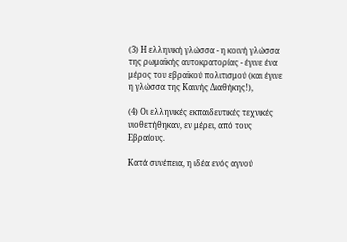(3) Η ελληνική γλώσσα - η κοινή γλώσσα της ρωμαϊκής αυτοκρατορίας - έγινε ένα μέρος του εβραϊκού πολιτισμού (και έγινε η γλώσσα της Καινής Διαθήκης!),

(4) Οι ελληνικές εκπαιδευτικές τεχνικές υιοθετήθηκαν, εν μέρει, από τους Εβραίους.

Κατά συνέπεια, η ιδέα ενός αγνού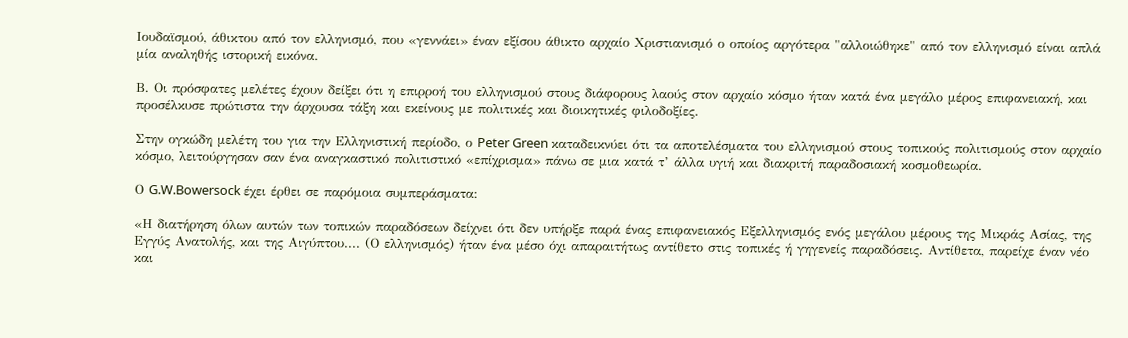Ιουδαϊσμού, άθικτου από τον ελληνισμό, που «γεννάει» έναν εξίσου άθικτο αρχαίο Χριστιανισμό ο οποίος αργότερα "αλλοιώθηκε" από τον ελληνισμό είναι απλά μία αναληθής ιστορική εικόνα.

Β. Οι πρόσφατες μελέτες έχουν δείξει ότι η επιρροή του ελληνισμού στους διάφορους λαούς στον αρχαίο κόσμο ήταν κατά ένα μεγάλο μέρος επιφανειακή, και προσέλκυσε πρώτιστα την άρχουσα τάξη και εκείνους με πολιτικές και διοικητικές φιλοδοξίες.

Στην ογκώδη μελέτη του για την Ελληνιστική περίοδο, ο Peter Green καταδεικνύει ότι τα αποτελέσματα του ελληνισμού στους τοπικούς πολιτισμούς στον αρχαίο κόσμο, λειτούργησαν σαν ένα αναγκαστικό πολιτιστικό «επίχρισμα» πάνω σε μια κατά τ’ άλλα υγιή και διακριτή παραδοσιακή κοσμοθεωρία.

Ο G.W.Bowersock έχει έρθει σε παρόμοια συμπεράσματα:

«Η διατήρηση όλων αυτών των τοπικών παραδόσεων δείχνει ότι δεν υπήρξε παρά ένας επιφανειακός Εξελληνισμός ενός μεγάλου μέρους της Μικράς Ασίας, της Εγγύς Ανατολής, και της Αιγύπτου.... (Ο ελληνισμός) ήταν ένα μέσο όχι απαραιτήτως αντίθετο στις τοπικές ή γηγενείς παραδόσεις. Αντίθετα, παρείχε έναν νέο και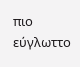πιο εύγλωττο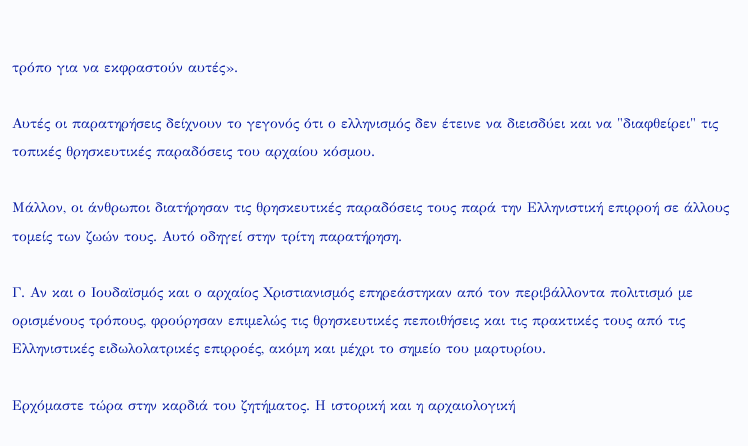τρόπο για να εκφραστούν αυτές».

Αυτές οι παρατηρήσεις δείχνουν το γεγονός ότι ο ελληνισμός δεν έτεινε να διεισδύει και να "διαφθείρει" τις τοπικές θρησκευτικές παραδόσεις του αρχαίου κόσμου.

Μάλλον, οι άνθρωποι διατήρησαν τις θρησκευτικές παραδόσεις τους παρά την Ελληνιστική επιρροή σε άλλους τομείς των ζωών τους. Αυτό οδηγεί στην τρίτη παρατήρηση.

Γ. Αν και ο Ιουδαϊσμός και ο αρχαίος Χριστιανισμός επηρεάστηκαν από τον περιβάλλοντα πολιτισμό με ορισμένους τρόπους, φρούρησαν επιμελώς τις θρησκευτικές πεποιθήσεις και τις πρακτικές τους από τις Ελληνιστικές ειδωλολατρικές επιρροές, ακόμη και μέχρι το σημείο του μαρτυρίου.

Ερχόμαστε τώρα στην καρδιά του ζητήματος. Η ιστορική και η αρχαιολογική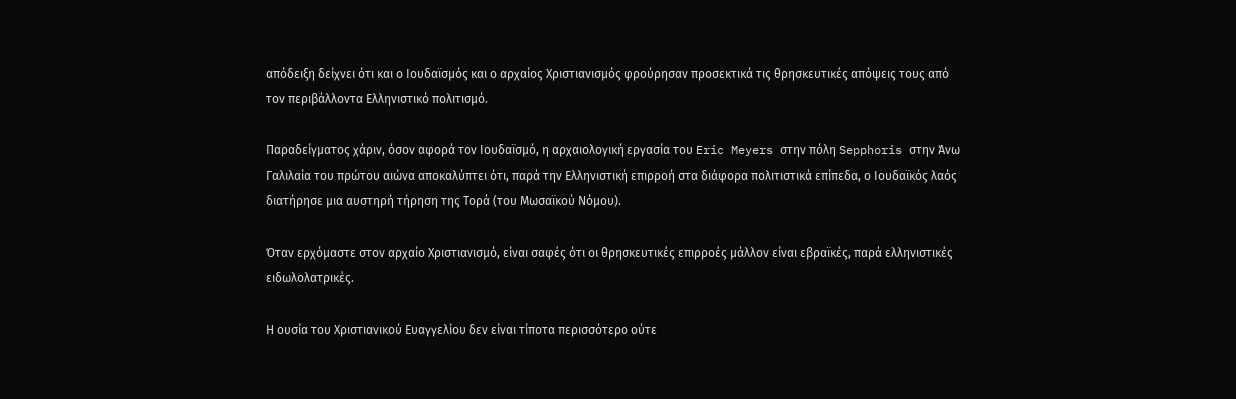απόδειξη δείχνει ότι και ο Ιουδαϊσμός και ο αρχαίος Χριστιανισμός φρούρησαν προσεκτικά τις θρησκευτικές απόψεις τους από τον περιβάλλοντα Ελληνιστικό πολιτισμό.

Παραδείγματος χάριν, όσον αφορά τον Ιουδαϊσμό, η αρχαιολογική εργασία του Eric Meyers στην πόλη Sepphoris στην Άνω Γαλιλαία του πρώτου αιώνα αποκαλύπτει ότι, παρά την Ελληνιστική επιρροή στα διάφορα πολιτιστικά επίπεδα, ο Ιουδαϊκός λαός διατήρησε μια αυστηρή τήρηση της Τορά (του Μωσαϊκού Νόμου).

Όταν ερχόμαστε στον αρχαίο Χριστιανισμό, είναι σαφές ότι οι θρησκευτικές επιρροές μάλλον είναι εβραϊκές, παρά ελληνιστικές ειδωλολατρικές.

Η ουσία του Χριστιανικού Ευαγγελίου δεν είναι τίποτα περισσότερο ούτε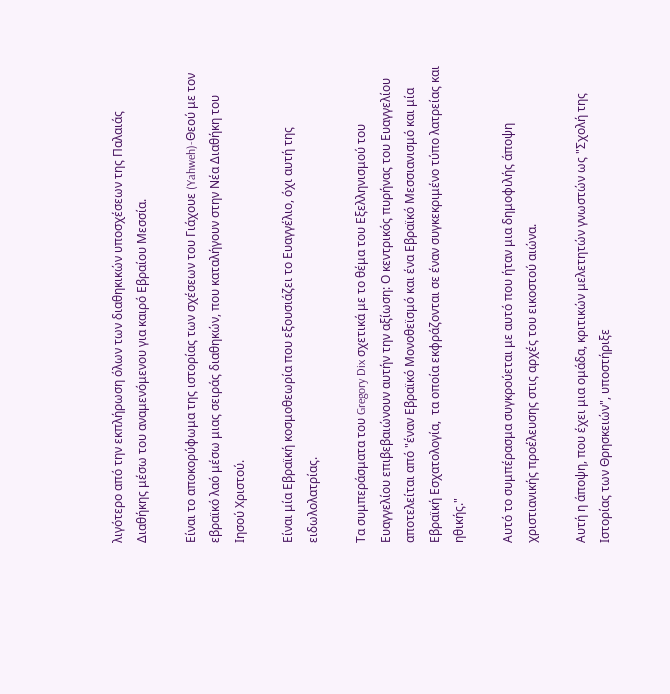λιγότερο από την εκπλήρωση όλων των διαθηκικών υποσχέσεων της Παλαιάς Διαθήκης μέσω του αναμενόμενου για καιρό Εβραίου Μεσσία.

Είναι το αποκορύφωμα της ιστορίας των σχέσεων του Γιάχουε (Yahweh)-Θεού με τον εβραϊκό λαό μέσω μιας σειράς διαθηκών, που καταλήγουν στην Νέα Διαθήκη του Ιησού Χριστού.

Είναι μία Εβραϊκή κοσμοθεωρία που εξουσιάζει το Ευαγγέλιο, όχι αυτή της ειδωλολατρίας.

Τα συμπεράσματα του Gregory Dix σχετικά με το θέμα του Εξελληνισμού του Ευαγγελίου επιβεβαιώνουν αυτήν την αξίωση: Ο κεντρικός πυρήνας του Ευαγγελίου αποτελείται από "έναν Εβραϊκό Μονοθεϊσμό και ένα Εβραϊκό Μεσσιανισμό και μία Εβραϊκή Εσχατολογία,  τα οποία εκφράζονται σε έναν συγκεκριμένο τύπο λατρείας και ηθικής."

Αυτό το συμπέρασμα συγκρούεται με αυτό που ήταν μια δημοφιλής άποψη χριστιανικής προέλευσης στις αρχές του εικοστού αιώνα.

Αυτή η άποψη, που έχει μια ομάδα, κριτικών μελετητών γνωστών ως "Σχολή της Ιστορίας των Θρησκειών", υποστήριξε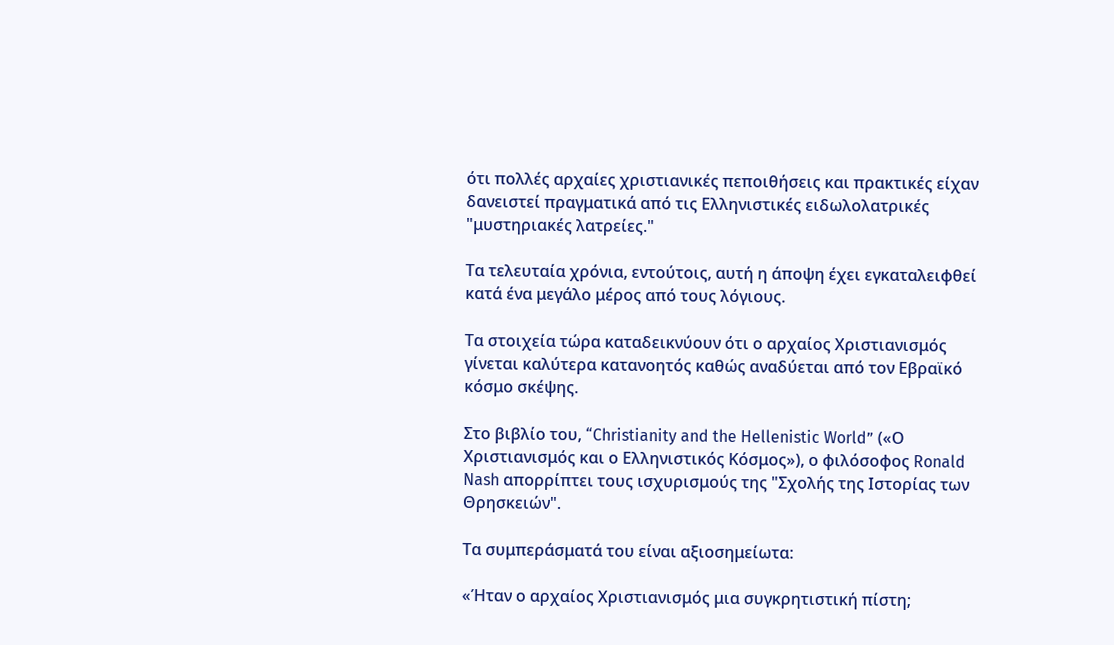ότι πολλές αρχαίες χριστιανικές πεποιθήσεις και πρακτικές είχαν δανειστεί πραγματικά από τις Ελληνιστικές ειδωλολατρικές "μυστηριακές λατρείες."

Τα τελευταία χρόνια, εντούτοις, αυτή η άποψη έχει εγκαταλειφθεί κατά ένα μεγάλο μέρος από τους λόγιους.

Τα στοιχεία τώρα καταδεικνύουν ότι ο αρχαίος Χριστιανισμός γίνεται καλύτερα κατανοητός καθώς αναδύεται από τον Εβραϊκό κόσμο σκέψης.

Στο βιβλίο του, “Christianity and the Hellenistic World” («Ο Χριστιανισμός και ο Ελληνιστικός Κόσμος»), ο φιλόσοφος Ronald Nash απορρίπτει τους ισχυρισμούς της "Σχολής της Ιστορίας των Θρησκειών".

Τα συμπεράσματά του είναι αξιοσημείωτα:

«Ήταν ο αρχαίος Χριστιανισμός μια συγκρητιστική πίστη;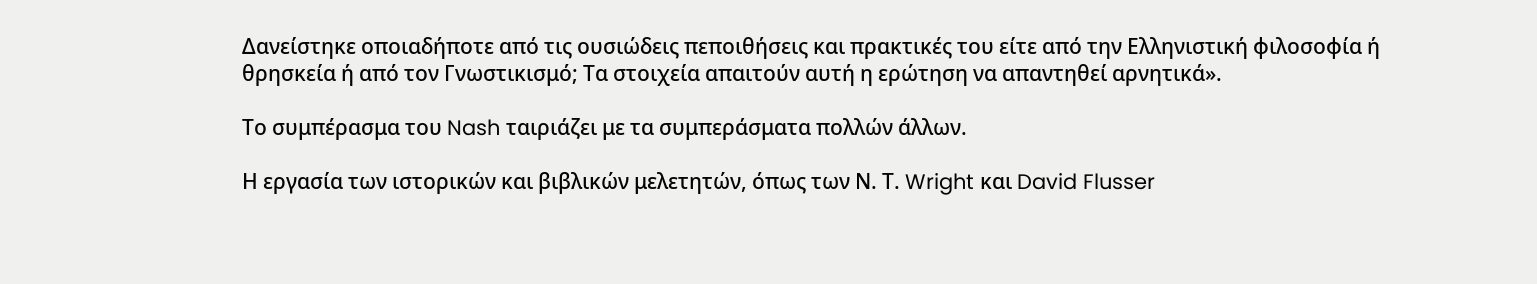Δανείστηκε οποιαδήποτε από τις ουσιώδεις πεποιθήσεις και πρακτικές του είτε από την Ελληνιστική φιλοσοφία ή θρησκεία ή από τον Γνωστικισμό; Τα στοιχεία απαιτούν αυτή η ερώτηση να απαντηθεί αρνητικά».

Το συμπέρασμα του Nash ταιριάζει με τα συμπεράσματα πολλών άλλων.

Η εργασία των ιστορικών και βιβλικών μελετητών, όπως των Ν. Τ. Wright και David Flusser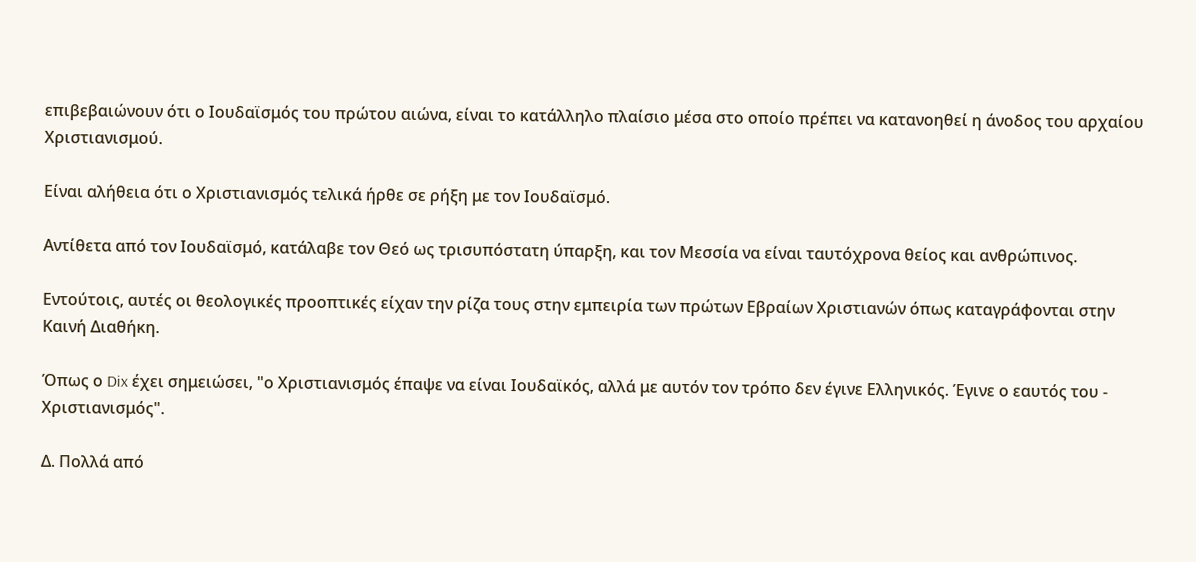επιβεβαιώνουν ότι ο Ιουδαϊσμός του πρώτου αιώνα, είναι το κατάλληλο πλαίσιο μέσα στο οποίο πρέπει να κατανοηθεί η άνοδος του αρχαίου Χριστιανισμού.

Είναι αλήθεια ότι ο Χριστιανισμός τελικά ήρθε σε ρήξη με τον Ιουδαϊσμό.

Αντίθετα από τον Ιουδαϊσμό, κατάλαβε τον Θεό ως τρισυπόστατη ύπαρξη, και τον Μεσσία να είναι ταυτόχρονα θείος και ανθρώπινος.

Εντούτοις, αυτές οι θεολογικές προοπτικές είχαν την ρίζα τους στην εμπειρία των πρώτων Εβραίων Χριστιανών όπως καταγράφονται στην Καινή Διαθήκη.

Όπως ο Dix έχει σημειώσει, "ο Χριστιανισμός έπαψε να είναι Ιουδαϊκός, αλλά με αυτόν τον τρόπο δεν έγινε Ελληνικός. Έγινε ο εαυτός του - Χριστιανισμός".

Δ. Πολλά από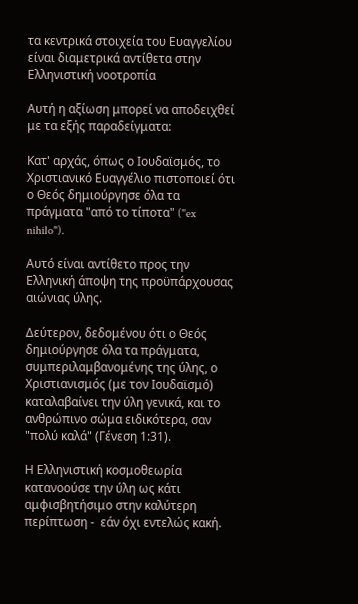τα κεντρικά στοιχεία του Ευαγγελίου είναι διαμετρικά αντίθετα στην Ελληνιστική νοοτροπία

Αυτή η αξίωση μπορεί να αποδειχθεί με τα εξής παραδείγματα:

Κατ' αρχάς, όπως ο Ιουδαϊσμός, το Χριστιανικό Ευαγγέλιο πιστοποιεί ότι ο Θεός δημιούργησε όλα τα πράγματα "από το τίποτα" ("ex nihilo").

Αυτό είναι αντίθετο προς την Ελληνική άποψη της προϋπάρχουσας αιώνιας ύλης.

Δεύτερον, δεδομένου ότι ο Θεός δημιούργησε όλα τα πράγματα, συμπεριλαμβανομένης της ύλης, ο Χριστιανισμός (με τον Ιουδαϊσμό) καταλαβαίνει την ύλη γενικά, και το ανθρώπινο σώμα ειδικότερα, σαν "πολύ καλά" (Γένεση 1:31).

Η Ελληνιστική κοσμοθεωρία κατανοούσε την ύλη ως κάτι αμφισβητήσιμο στην καλύτερη περίπτωση -  εάν όχι εντελώς κακή.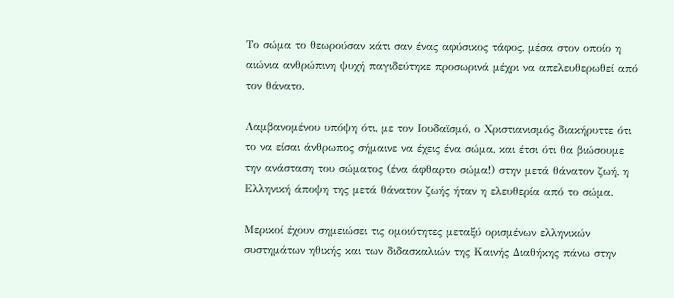Το σώμα το θεωρούσαν κάτι σαν ένας αφύσικος τάφος, μέσα στον οποίο η αιώνια ανθρώπινη ψυχή παγιδεύτηκε προσωρινά μέχρι να απελευθερωθεί από τον θάνατο.

Λαμβανομένου υπόψη ότι, με τον Ιουδαϊσμό, ο Χριστιανισμός διακήρυττε ότι το να είσαι άνθρωπος σήμαινε να έχεις ένα σώμα, και έτσι ότι θα βιώσουμε την ανάσταση του σώματος (ένα άφθαρτο σώμα!) στην μετά θάνατον ζωή, η Ελληνική άποψη της μετά θάνατον ζωής ήταν η ελευθερία από το σώμα.

Μερικοί έχουν σημειώσει τις ομοιότητες μεταξύ ορισμένων ελληνικών συστημάτων ηθικής και των διδασκαλιών της Καινής Διαθήκης πάνω στην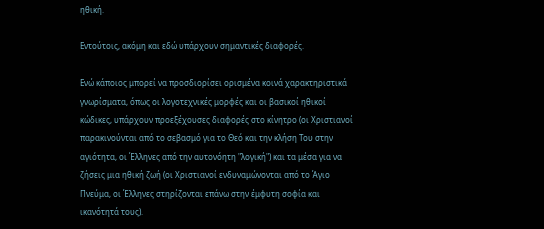ηθική.

Εντούτοις, ακόμη και εδώ υπάρχουν σημαντικές διαφορές.

Ενώ κάποιος μπορεί να προσδιορίσει ορισμένα κοινά χαρακτηριστικά γνωρίσματα, όπως οι λογοτεχνικές μορφές και οι βασικοί ηθικοί κώδικες, υπάρχουν προεξέχουσες διαφορές στο κίνητρο (οι Χριστιανοί παρακινούνται από το σεβασμό για το Θεό και την κλήση Του στην αγιότητα, οι Έλληνες από την αυτονόητη "λογική") και τα μέσα για να ζήσεις μια ηθική ζωή (οι Χριστιανοί ενδυναμώνονται από το Άγιο Πνεύμα, οι Έλληνες στηρίζονται επάνω στην έμφυτη σοφία και ικανότητά τους).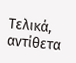Τελικά, αντίθετα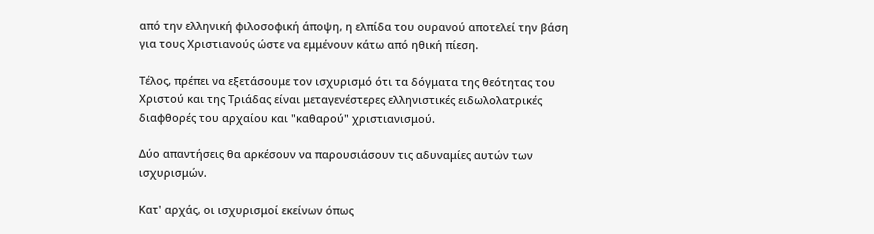από την ελληνική φιλοσοφική άποψη, η ελπίδα του ουρανού αποτελεί την βάση για τους Χριστιανούς ώστε να εμμένουν κάτω από ηθική πίεση.

Τέλος, πρέπει να εξετάσουμε τον ισχυρισμό ότι τα δόγματα της θεότητας του Χριστού και της Τριάδας είναι μεταγενέστερες ελληνιστικές ειδωλολατρικές διαφθορές του αρχαίου και "καθαρού" χριστιανισμού.

Δύο απαντήσεις θα αρκέσουν να παρουσιάσουν τις αδυναμίες αυτών των ισχυρισμών.

Κατ' αρχάς, οι ισχυρισμοί εκείνων όπως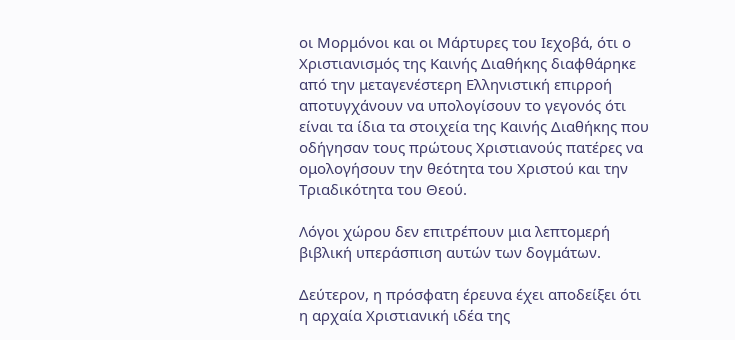οι Μορμόνοι και οι Μάρτυρες του Ιεχοβά, ότι ο Χριστιανισμός της Καινής Διαθήκης διαφθάρηκε από την μεταγενέστερη Ελληνιστική επιρροή αποτυγχάνουν να υπολογίσουν το γεγονός ότι είναι τα ίδια τα στοιχεία της Καινής Διαθήκης που οδήγησαν τους πρώτους Χριστιανούς πατέρες να ομολογήσουν την θεότητα του Χριστού και την Τριαδικότητα του Θεού.

Λόγοι χώρου δεν επιτρέπουν μια λεπτομερή βιβλική υπεράσπιση αυτών των δογμάτων.

Δεύτερον, η πρόσφατη έρευνα έχει αποδείξει ότι η αρχαία Χριστιανική ιδέα της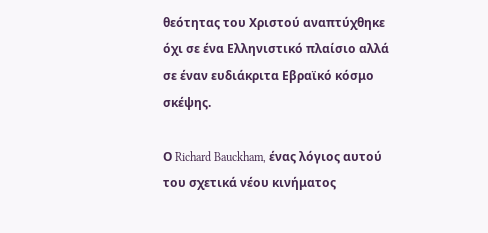θεότητας του Χριστού αναπτύχθηκε όχι σε ένα Ελληνιστικό πλαίσιο αλλά σε έναν ευδιάκριτα Εβραϊκό κόσμο σκέψης.

Ο Richard Bauckham, ένας λόγιος αυτού του σχετικά νέου κινήματος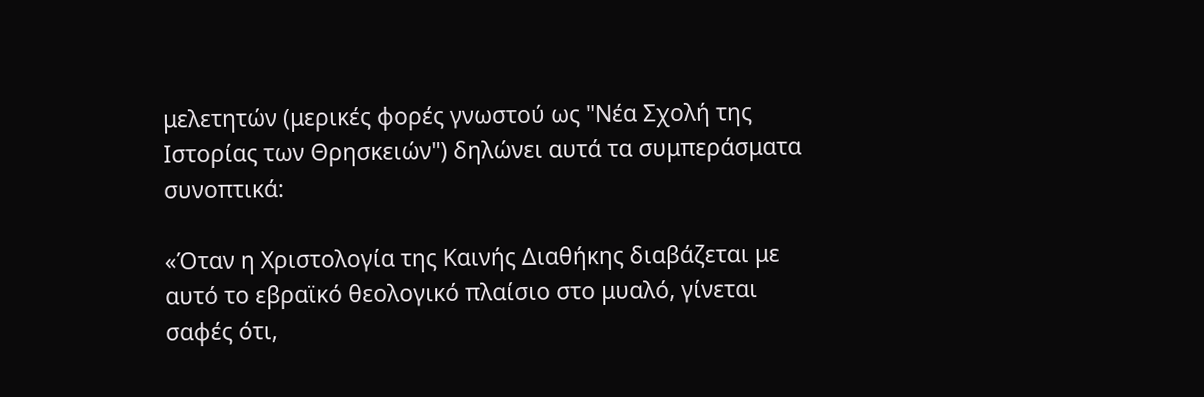μελετητών (μερικές φορές γνωστού ως "Νέα Σχολή της Ιστορίας των Θρησκειών") δηλώνει αυτά τα συμπεράσματα συνοπτικά:

«Όταν η Χριστολογία της Καινής Διαθήκης διαβάζεται με αυτό το εβραϊκό θεολογικό πλαίσιο στο μυαλό, γίνεται σαφές ότι,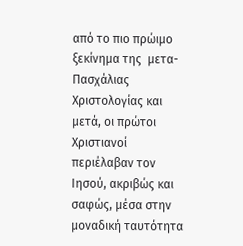από το πιο πρώιμο ξεκίνημα της  μετα-Πασχάλιας Χριστολογίας και μετά, οι πρώτοι Χριστιανοί περιέλαβαν τον Ιησού, ακριβώς και σαφώς, μέσα στην μοναδική ταυτότητα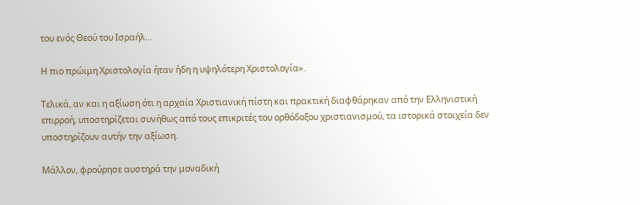του ενός Θεού του Ισραήλ…

Η πιο πρώιμη Χριστολογία ήταν ήδη η υψηλότερη Χριστολογία».

Τελικά, αν και η αξίωση ότι η αρχαία Χριστιανική πίστη και πρακτική διαφθάρηκαν από την Ελληνιστική επιρροή, υποστηρίζεται συνήθως από τους επικριτές του ορθόδοξου χριστιανισμού, τα ιστορικά στοιχεία δεν υποστηρίζουν αυτήν την αξίωση.

Μάλλον, φρούρησε αυστηρά την μοναδική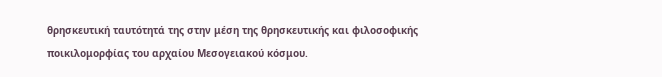θρησκευτική ταυτότητά της στην μέση της θρησκευτικής και φιλοσοφικής ποικιλομορφίας του αρχαίου Μεσογειακού κόσμου.